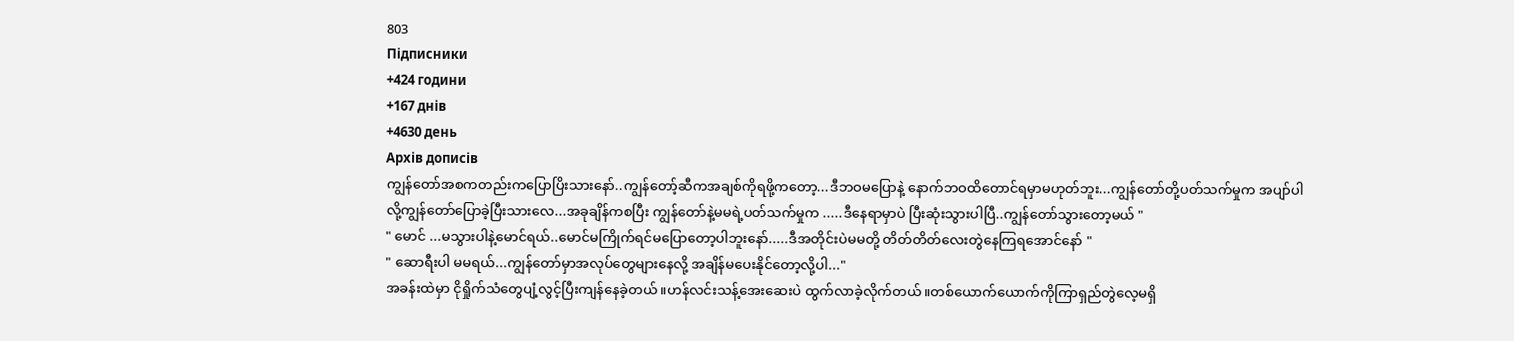803
Підписники
+424 години
+167 днів
+4630 день
Архів дописів
ကျွန်တော်အစကတည်းကပြောပြိးသားနော်..ကျွန်တော့်ဆီကအချစ်ကိုရဖို့ကတော့...ဒီဘဝမပြောနဲ့ နောက်ဘဝထိတောင်ရမှာမဟုတ်ဘူး...ကျွန်တော်တို့ပတ်သက်မှုက အပျာ်ပါလို့ကျွန်တော်ပြောခဲ့ပြီးသားလေ...အခုချိန်ကစပြီး ကျွန်တော်နဲ့မမရဲ့ပတ်သက်မှုက .....ဒီနေရာမှာပဲ ပြီးဆုံးသွားပါပြီ..ကျွန်တော်သွားတော့မယ် "
" မောင် ...မသွားပါနဲ့မောင်ရယ်..မောင်မကြိုက်ရင်မပြောတော့ပါဘူးနော်.....ဒီအတိုင်းပဲမမတို့ တိတ်တိတ်လေးတွဲနေကြရအောင်နော် "
" ဆောရီးပါ မမရယ်...ကျွန်တော်မှာအလုပ်တွေများနေလို့ အချိန်မပေးနိုင်တော့လို့ပါ..."
အခန်းထဲမှာ ငိုရှိုက်သံတွေပျံ့လွင့်ပြီးကျန်နေခဲ့တယ်။ဟန်လင်းသန့်အေးဆေးပဲ ထွက်လာခဲ့လိုက်တယ်။တစ်ယောက်ယောက်ကိုကြာရှည်တွဲလေ့မရှိ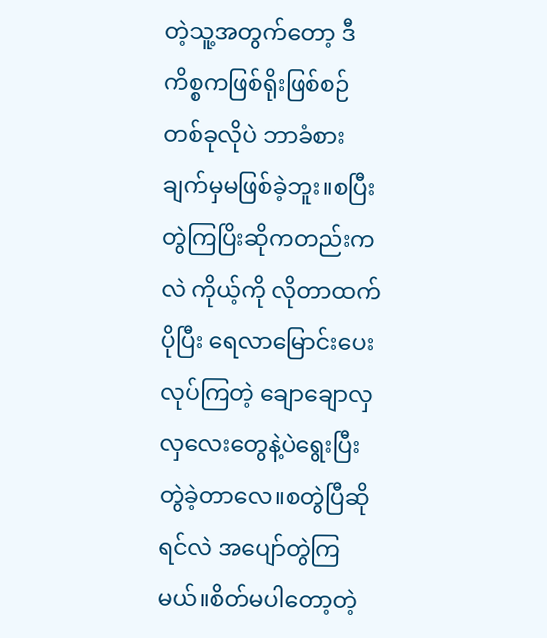တဲ့သူ့အတွက်တော့ ဒီကိစ္စကဖြစ်ရိုးဖြစ်စဉ်တစ်ခုလိုပဲ ဘာခံစားချက်မှမဖြစ်ခဲ့ဘူး။စပြီးတွဲကြပြိးဆိုကတည်းကလဲ ကိုယ့်ကို လိုတာထက်ပိုပြီး ရေလာမြောင်းပေးလုပ်ကြတဲ့ ချောချောလှလှလေးတွေနဲ့ပဲရွေးပြီးတွဲခဲ့တာလေ။စတွဲပြီဆိုရင်လဲ အပျော်တွဲကြမယ်။စိတ်မပါတော့တဲ့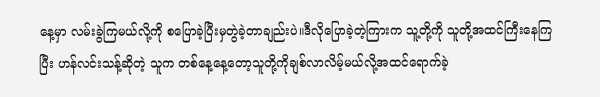နေ့မှာ လမ်းခွဲကြမယ်လို့ကို စပြောခဲ့ပြီးမှတွဲခဲ့တာချည်းပဲ။ဒီလိုပြောခဲ့တဲ့ကြားက သူ့တို့ကို သူတို့အထင်ကြီးနေကြပြီး ဟန်လင်းသန့်ဆိုတဲ့ သူက တစ်နေ့နေ့တော့သူတို့ကိုချစ်လာလိမ့်မယ်လို့အထင်ရောက်ခဲ့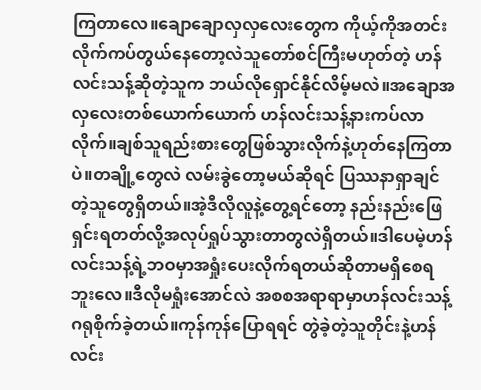ကြတာလေ။ချောချောလှလှလေးတွေက ကိုယ့်ကိုအတင်းလိုက်ကပ်တွယ်နေတော့လဲသူတော်စင်ကြီးမဟုတ်တဲ့ ဟန်လင်းသန့်ဆိုတဲ့သူက ဘယ်လိုရှောင်နိုင်လိမ့်မလဲ။အချောအလှလေးတစ်ယောက်ယောက် ဟန်လင်းသန့်နားကပ်လာလိုက်။ချစ်သူရည်းစားတွေဖြစ်သွားလိုက်နဲ့ဟုတ်နေကြတာပဲ။တချို့တွေလဲ လမ်းခွဲတော့မယ်ဆိုရင် ပြဿနာရှာချင်တဲ့သူတွေရှိတယ်။အဲ့ဒီလိုလူနဲ့တွေ့ရင်တော့ နည်းနည်းဖြေရှင်းရတတ်လို့အလုပ်ရှုပ်သွားတာတွလဲရှိတယ်။ဒါပေမဲ့ဟန်လင်းသန့်ရဲ့ဘဝမှာအရှုံးပေးလိုက်ရတယ်ဆိုတာမရှိစေရဘူးလေ။ဒီလိုမရှုံးအောင်လဲ အစစအရာရာမှာဟန်လင်းသန့်ဂရုစိုက်ခဲ့တယ်။ကုန်ကုန်ပြောရရင် တွဲခဲ့တဲ့သူတိုင်းနဲ့ဟန်လင်း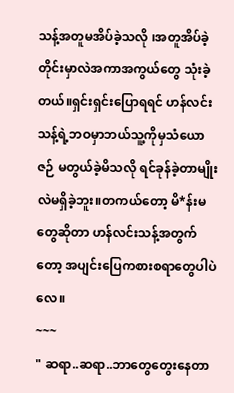သန့်အတူမအိပ်ခဲ့သလို ၊အတူအိပ်ခဲ့တိုင်းမှာလဲအကာအကွယ်တွေ သုံးခဲ့တယ်။ရှင်းရှင်းပြောရရင် ဟန်လင်းသန့်ရဲ့ဘဝမှာဘယ်သူ့ကိုမှသံယောဇဉ် မတွယ်ခဲ့မိသလို ရင်ခုန်ခဲ့တာမျိုးလဲမရှိခဲ့ဘူး။တကယ်တော့ မိ*န်းမတွေဆိုတာ ဟန်လင်းသန့်အတွက်တော့ အပျင်းပြေကစားစရာတွေပါပဲလေ။
~~~
" ဆရာ..ဆရာ..ဘာတွေတွေးနေတာ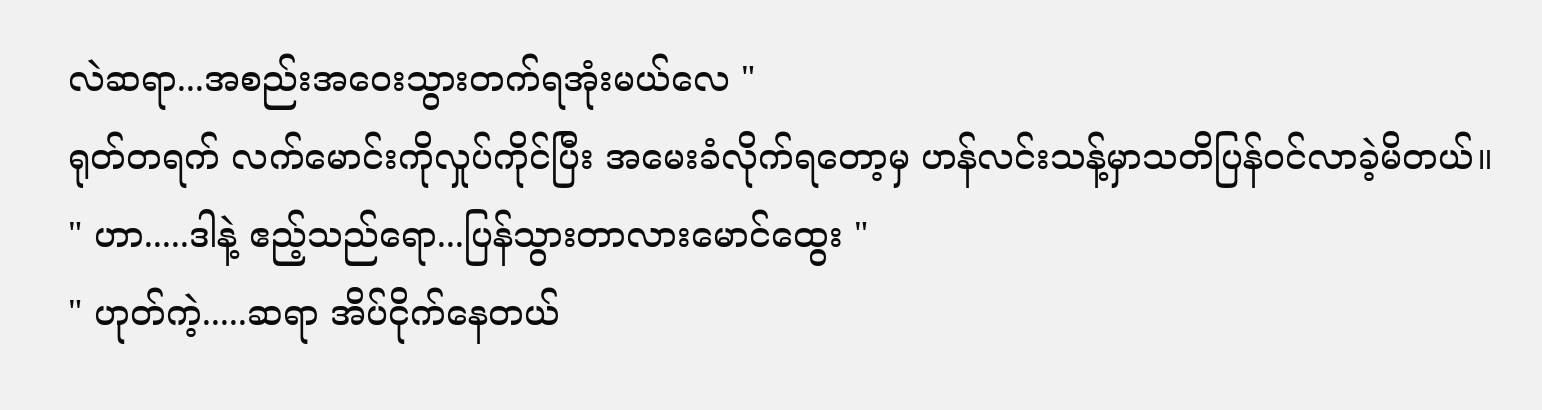လဲဆရာ...အစည်းအဝေးသွားတက်ရအုံးမယ်လေ "
ရုတ်တရက် လက်မောင်းကိုလှုပ်ကိုင်ပြီး အမေးခံလိုက်ရတော့မှ ဟန်လင်းသန့်မှာသတိပြန်ဝင်လာခဲ့မိတယ်။
" ဟာ.....ဒါနဲ့ ဧည့်သည်ရော...ပြန်သွားတာလားမောင်ထွေး "
" ဟုတ်ကဲ့.....ဆရာ အိပ်ငိုက်နေတယ်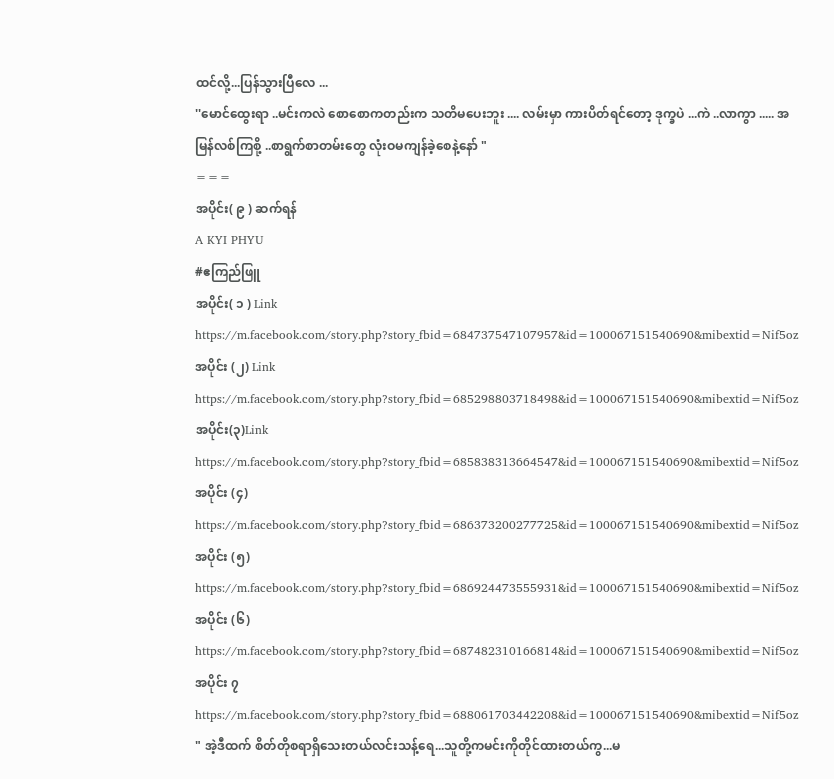ထင်လို့...ပြန်သွားပြီလေ ...
''မောင်ထွေးရာ ..မင်းကလဲ စောစောကတည်းက သတိမပေးဘူး .... လမ်းမှာ ကားပိတ်ရင်တော့ ဒုက္ခပဲ ...ကဲ ..လာကွာ ..... အမြန်လစ်ကြစို့ ..စာရွက်စာတမ်းတွေ လုံးဝမကျန်ခဲ့စေနဲ့နော် "
===
အပိုင်း( ၉ ) ဆက်ရန်
A KYI PHYU
#ဧကြည်ဖြူ
အပိုင်း( ၁ ) Link
https://m.facebook.com/story.php?story_fbid=684737547107957&id=100067151540690&mibextid=Nif5oz
အပိုင်း (၂) Link
https://m.facebook.com/story.php?story_fbid=685298803718498&id=100067151540690&mibextid=Nif5oz
အပိုင်း(၃)Link
https://m.facebook.com/story.php?story_fbid=685838313664547&id=100067151540690&mibextid=Nif5oz
အပိုင်း (၄)
https://m.facebook.com/story.php?story_fbid=686373200277725&id=100067151540690&mibextid=Nif5oz
အပိုင်း (၅)
https://m.facebook.com/story.php?story_fbid=686924473555931&id=100067151540690&mibextid=Nif5oz
အပိုင်း (၆)
https://m.facebook.com/story.php?story_fbid=687482310166814&id=100067151540690&mibextid=Nif5oz
အပိုင်း ၇
https://m.facebook.com/story.php?story_fbid=688061703442208&id=100067151540690&mibextid=Nif5oz
" အဲ့ဒီထက် စိတ်တိုစရာရှိသေးတယ်လင်းသန့်ရေ...သူတို့ကမင်းကိုတိုင်ထားတယ်ကွ...မ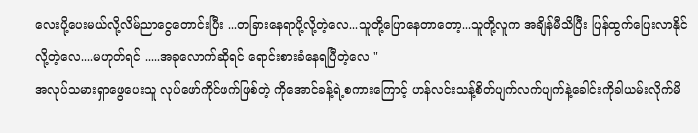လေးပို့ပေးမယ်လို့လိမ်ညာငွေတောင်းပြီး ...တခြားနေရာပို့လို့တဲ့လေ...သူတို့ပြောနေတာတော့...သူတို့လူက အချိန်မီသိပြီး ပြန်ထွက်ပြေးလာနိုင်လို့တဲ့လေ....မဟုတ်ရင် .....အခုလောက်ဆိုရင် ရောင်းစားခံနေရပြီတဲ့လေ "
အလုပ်သမားရှာဖွေပေးသူ လုပ်ဖော်ကိုင်ဖက်ဖြစ်တဲ့ ကိုအောင်ခန့်ရဲ့စကားကြောင့် ဟန်လင်းသန့်စိတ်ပျက်လက်ပျက်နဲ့ခေါင်းကိုခါယမ်းလိုက်မိ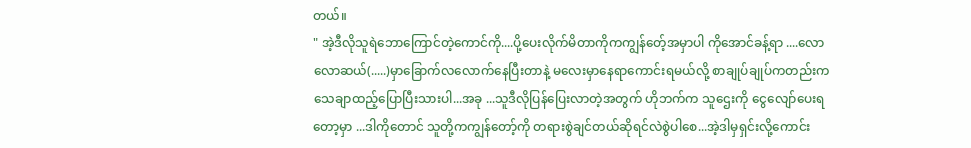တယ်။
" အဲ့ဒီလိုသူရဲဘောကြောင်တဲ့ကောင်ကို....ပို့ပေးလိုက်မိတာကိုကကျွန်တေ့်အမှာပါ ကိုအောင်ခန့်ရာ ....လောလောဆယ်(.....)မှာခြောက်လလောက်နေပြီးတာနဲ့ မလေးမှာနေရာကောင်းရမယ်လို့ စာချုပ်ချုပ်ကတည်းက သေချာထည့်ပြောပြီးသားပါ...အခု ...သူဒီလိုပြန်ပြေးလာတဲ့အတွက် ဟိုဘက်က သူဌေးကို ငွေလျော်ပေးရတော့မှာ ...ဒါကိုတောင် သူတို့ကကျွန်တော့်ကို တရားစွဲချင်တယ်ဆိုရင်လဲစွဲပါစေ...အဲ့ဒါမှရှင်းလို့ကောင်း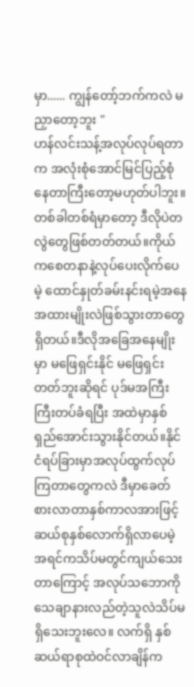မှာ...... ကျွန်တော့်ဘက်ကလဲ မညှာတော့ဘူး "
ဟန်လင်းသန့်အလုပ်လုပ်ရတာက အလုံးစုံအောင်မြင်ပြည့်စုံနေတာကြီးတော့မဟုတ်ပါဘူး။တစ်ခါတစ်ရံမှာတော့ ဒီလိုပဲတလွဲတွေဖြစ်တတ်တယ်။ကိုယ်ကစေတနာနဲ့လုပ်ပေးလိုက်ပေမဲ့ ထောင်နှုတ်ခမ်းနင်းရမဲ့အနေအထားမျိုးလဲဖြစ်သွားတာတွေရှိတယ်။ဒီလိုအခြေအနေမျိုးမှာ မဖြေရှင်းနိုင် မဖြေရှင်းတတ်ဘူးဆိုရင် ပုဒ်မအကြီးကြီးတပ်ခံရပြီး အထဲမှာနှစ်ရှည်အောင်းသွားနိုင်တယ်။နိုင်ငံရပ်ခြားမှာအလုပ်ထွက်လုပ်ကြတာတွေကလဲ ဒီမှာခေတ်စားလာတာနှစ်ကာလအားဖြင့် ဆယ်စုနှစ်လောက်ရှိလာပေမဲ့ အရင်ကသိပ်မတွင်ကျယ်သေးတာကြောင့် အလုပ်သဘောကိုသေချာနားလည်တဲ့သူလဲသိပ်မရှိသေးဘူးလေ။ လက်ရှိ နှစ်ဆယ်ရာစုထဲဝင်လာချိန်က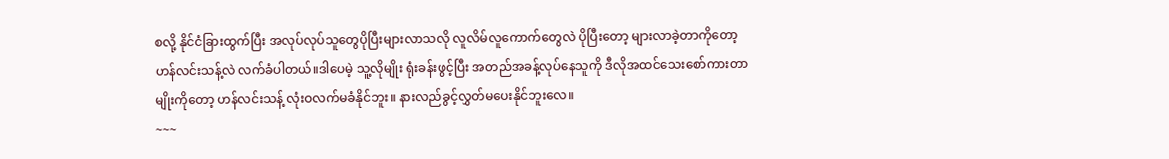စလို့ နိုင်ငံခြားထွက်ပြီး အလုပ်လုပ်သူတွေပိုပြီးများလာသလို လူလိမ်လူကောက်တွေလဲ ပိုပြီးတော့ များလာခဲ့တာကိုတော့ ဟန်လင်းသန့်လဲ လက်ခံပါတယ်။ဒါပေမဲ့ သူ့လိုမျိုး ရုံးခန်းဖွင့်ပြီး အတည်အခန့်လုပ်နေသူကို ဒီလိုအထင်သေးစော်ကားတာမျိုးကိုတော့ ဟန်လင်းသန့် လုံးဝလက်မခံနိုင်ဘူး။ နားလည်ခွင့်လွှတ်မပေးနိုင်ဘူးလေ။
~~~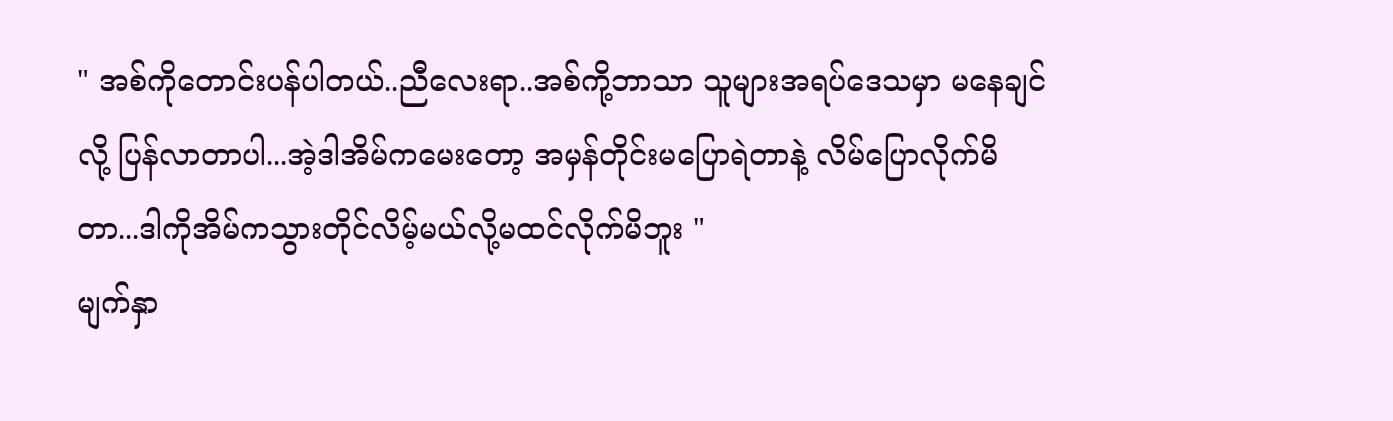" အစ်ကိုတောင်းပန်ပါတယ်..ညီလေးရာ..အစ်ကို့ဘာသာ သူများအရပ်ဒေသမှာ မနေချင်လို့ ပြန်လာတာပါ...အဲ့ဒါအိမ်ကမေးတော့ အမှန်တိုင်းမပြောရဲတာနဲ့ လိမ်ပြောလိုက်မိတာ...ဒါကိုအိမ်ကသွားတိုင်လိမ့်မယ်လို့မထင်လိုက်မိဘူး "
မျက်နှာ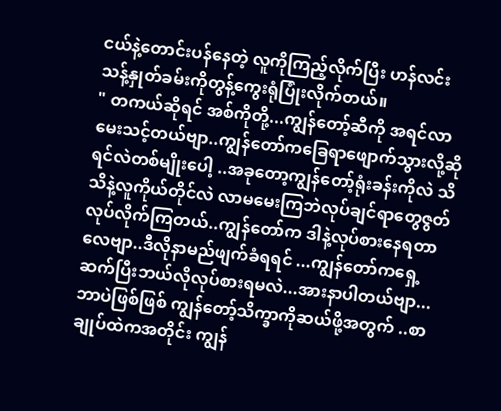ငယ်နဲ့တောင်းပန်နေတဲ့ လူကိုကြည့်လိုက်ပြီး ဟန်လင်းသန့်နှုတ်ခမ်းကိုတွန့်ကွေးရုံပြုံးလိုက်တယ်။
" တကယ်ဆိုရင် အစ်ကိုတို့...ကျွန်တော့်ဆီကို အရင်လာမေးသင့်တယ်ဗျာ..ကျွန်တော်ကခြေရာဖျောက်သွားလို့ဆိုရင်လဲတစ်မျိုးပေါ့ ..အခုတော့ကျွန်တော့်ရုံးခန်းကိုလဲ သိသိနဲ့လူကိုယ်တိုင်လဲ လာမမေးကြဘဲလုပ်ချင်ရာတွေဇွတ်လုပ်လိုက်ကြတယ်..ကျွန်တော်က ဒါနဲ့လုပ်စားနေရတာလေဗျာ..ဒီလိုနာမည်ဖျက်ခံရရင် ...ကျွန်တော်ကရှေ့ဆက်ပြီးဘယ်လိုလုပ်စားရမလဲ...အားနာပါတယ်ဗျာ...ဘာပဲဖြစ်ဖြစ် ကျွန်တော့်သိက္ခာကိုဆယ်ဖို့အတွက် ..စာချုပ်ထဲကအတိုင်း ကျွန်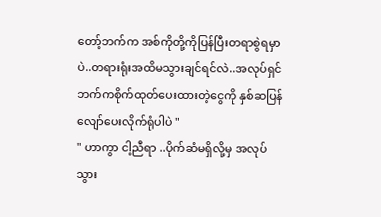တော့်ဘက်က အစ်ကိုတို့ကိုပြန်ပြီးတရာစွဲရမှာပဲ..တရားရုံးအထိမသွားချင်ရင်လဲ..အလုပ်ရှင်ဘက်ကစိုက်ထုတ်ပေးထားတဲ့ငွေကို နှစ်ဆပြန်လျော်ပေးလိုက်ရုံပါပဲ "
" ဟာကွာ ငါ့ညီရာ ..ပိုက်ဆံမရှိလို့မှ အလုပ်သွား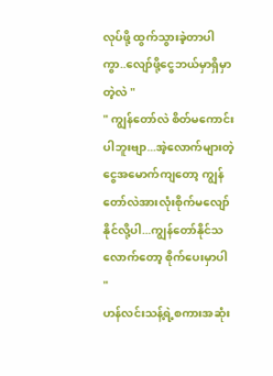လုပ်ဖို့ ထွက်သွားခဲ့တာပါကွာ..လျော်ဖို့ငွေဘယ်မှာရှိမှာတဲ့လဲ "
" ကျွန်တော်လဲ စိတ်မကောင်းပါဘူးဗျာ...အဲ့လောက်များတဲ့ငွေအမောက်ကျတော့ ကျွန်တော်လဲအားလုံးစိုက်မလျော်နိုင်လို့ပါ...ကျွန်တော်နိုင်သလောက်တော့ စိုက်ပေးမှာပါ "
ဟန်လင်းသန့်ရဲ့စကားအဆုံး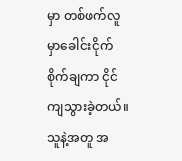မှာ တစ်ဖက်လူမှာခေါင်းငိုက်စိုက်ချကာ ငိုင်ကျသွားခဲ့တယ်။သူနဲ့အတူ အ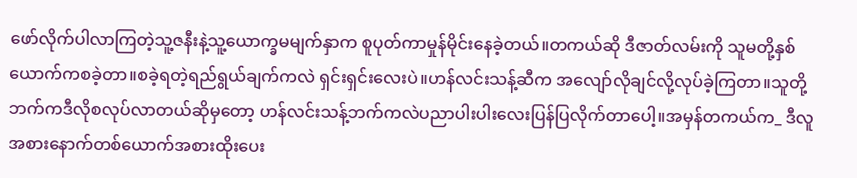ဖော်လိုက်ပါလာကြတဲ့သူ့ဇနီးနဲ့သူ့ယောက္ခမမျက်နှာက စူပုတ်ကာမှုန်မိုင်းနေခဲ့တယ်။တကယ်ဆို ဒီဇာတ်လမ်းကို သူမတို့နှစ်ယောက်ကစခဲ့တာ။စခဲ့ရတဲ့ရည်ရွယ်ချက်ကလဲ ရှင်းရှင်းလေးပဲ။ဟန်လင်းသန့်ဆီက အလျော်လိုချင်လို့လုပ်ခဲ့ကြတာ။သူတို့ဘက်ကဒီလိုစလုပ်လာတယ်ဆိုမှတော့ ဟန်လင်းသန့်ဘက်ကလဲပညာပါးပါးလေးပြန်ပြလိုက်တာပေါ့။အမှန်တကယ်က_ ဒီလူအစားနောက်တစ်ယောက်အစားထိုးပေး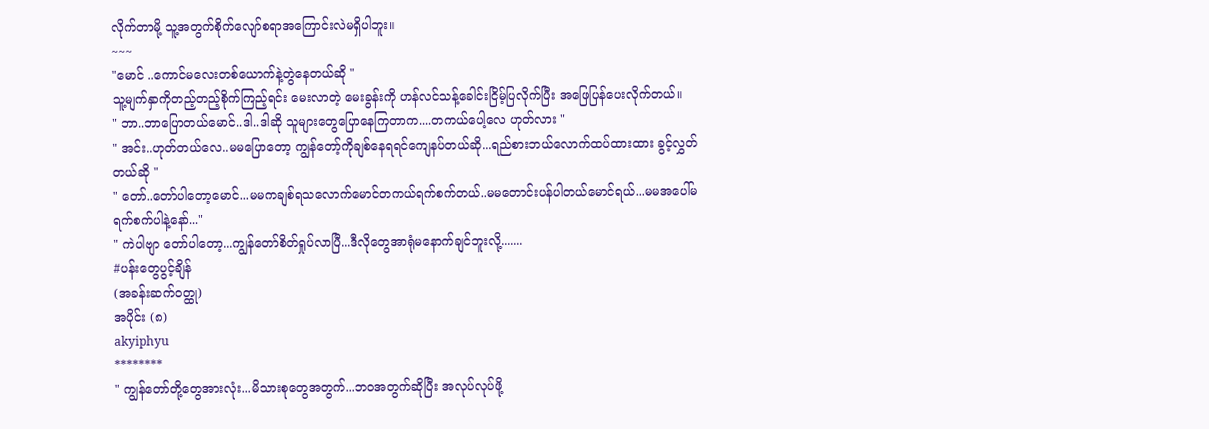လိုက်တာမို့ သူ့အတွက်စိုက်လျော်စရာအကြောင်းလဲမရှိပါဘူး။
~~~
"မောင် ..ကောင်မလေးတစ်ယောက်နဲ့တွဲနေတယ်ဆို "
သူ့မျက်နှာကိုတည့်တည့်စိုက်ကြည့်ရင်း မေးလာတဲ့ မေးခွန်းကို ဟန်လင်သန့်ခေါင်းငြိမ့်ပြလိုက်ပြီး အဖြေပြန်ပေးလိုက်တယ်။
" ဘာ..ဘာပြောတယ်မောင်..ဒါ..ဒါဆို သူများတွေပြောနေကြတာက....တကယ်ပေါ့လေ ဟုတ်လား "
" အင်း..ဟုတ်တယ်လေ..မမပြောတော့ ကျွန်တော့်ကိုချစ်နေရရင်ကျေနပ်တယ်ဆို...ရည်စားဘယ်လောက်ထပ်ထားထား ခွင့်လွှတ်တယ်ဆို "
" တော်..တော်ပါတော့မောင်...မမကချစ်ရသလောက်မောင်တကယ်ရက်စက်တယ်..မမတောင်းပန်ပါတယ်မောင်ရယ်...မမအပေါ်မရက်စက်ပါနဲ့နော်..."
" ကဲပါဗျာ တော်ပါတော့...ကျွန်တော်စိတ်ရှုပ်လာပြီ...ဒီလိုတွေအာရုံမနောက်ချင်ဘူးလို့.......
#ပန်းတွေပွင့်ချိန်
(အခန်းဆက်ဝတ္ထု)
အပိုင်း (၈)
akyiphyu
********
" ကျွန်တော်တို့တွေအားလုံး...မိသားစုတွေအတွက်...ဘဝအတွက်ဆိုပြီး အလုပ်လုပ်ဖို့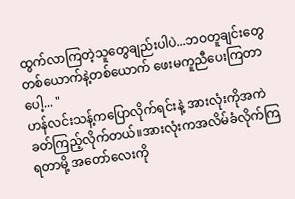ထွက်လာကြတဲ့သူတွေချည်းပါပဲ...ဘဝတူချင်းတွေတစ်ယောက်နဲ့တစ်ယောက် ဖေးမကူညီပေးကြတာပေါ့... "
ဟန်လင်းသန့်ကပြောလိုက်ရင်းနဲ့ အားလုံးကိုအကဲခတ်ကြည့်လိုက်တယ်။အားလုံးကအလိမ်ခံလိုက်ကြရတာမို့ အတော်လေးကို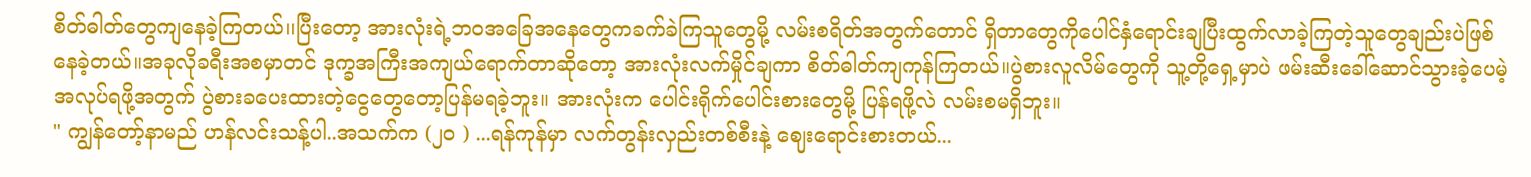စိတ်ဓါတ်တွေကျနေခဲ့ကြတယ်၊၊ပြီးတော့ အားလုံးရဲ့ဘဝအခြေအနေတွေကခက်ခဲကြသူတွေမို့ လမ်းစရိတ်အတွက်တောင် ရှိတာတွေကိုပေါင်နှံရောင်းချပြီးထွက်လာခဲ့ကြတဲ့သူတွေချည်းပဲဖြစ်နေခဲ့တယ်။အခုလိုခရီးအစမှာတင် ဒုက္ခအကြီးအကျယ်ရောက်တာဆိုတော့ အားလုံးလက်မှိုင်ချကာ စိတ်ဓါတ်ကျကုန်ကြတယ်။ပွဲစားလူလိမ်တွေကို သူ့တို့ရှေ့မှာပဲ ဖမ်းဆီးခေါ်ဆောင်သွားခဲ့ပေမဲ့ အလုပ်ရဖို့အတွက် ပွဲစားခပေးထားတဲ့ငွေတွေတော့ပြန်မရခဲ့ဘူး။ အားလုံးက ပေါင်းရိုက်ပေါင်းစားတွေမို့ ပြန်ရဖို့လဲ လမ်းစမရှိဘူး။
" ကျွန်တော့်နာမည် ဟန်လင်းသန့်ပါ..အသက်က (၂၀ ) ...ရန်ကုန်မှာ လက်တွန်းလှည်းတစ်စီးနဲ့ ဈေးရောင်းစားတယ်...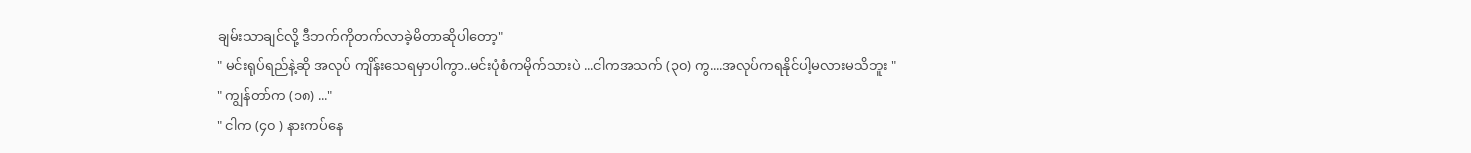ချမ်းသာချင်လို့ ဒီဘက်ကိုတက်လာခဲ့မိတာဆိုပါတော့"
" မင်းရုပ်ရည်နဲ့ဆို အလုပ် ကျိန်းသေရမှာပါကွာ..မင်းပုံစံကမိုက်သားပဲ ...ငါကအသက် (၃၀) ကွ....အလုပ်ကရနိုင်ပါ့မလားမသိဘူး "
" ကျွန်တာ်က (၁၈) ..."
" ငါက (၄၀ ) နားကပ်နေ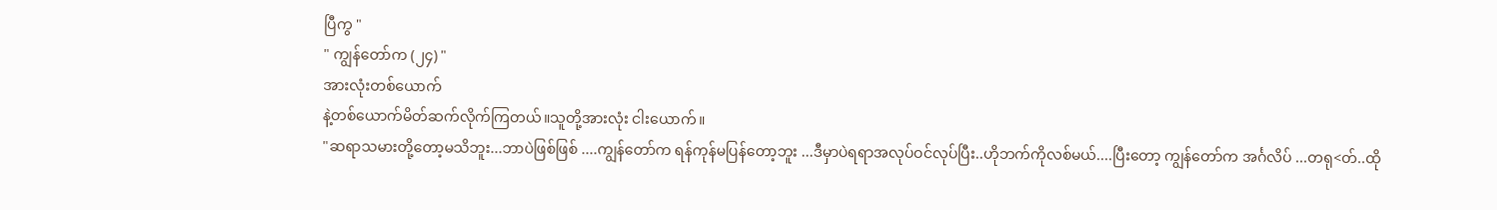ပြီကွ "
" ကျွန်တော်က (၂၄) "
အားလုံးတစ်ယောက်
နဲ့တစ်ယောက်မိတ်ဆက်လိုက်ကြတယ်။သူတို့အားလုံး ငါးယောက်။
"ဆရာသမားတို့တော့မသိဘူး...ဘာပဲဖြစ်ဖြစ် ....ကျွန်တော်က ရန်ကုန်မပြန်တော့ဘူး ...ဒီမှာပဲရရာအလုပ်ဝင်လုပ်ပြီး..ဟိုဘက်ကိုလစ်မယ်....ပြီးတော့ ကျွန်တော်က အင်္ဂလိပ် ...တရု<တ်..ထို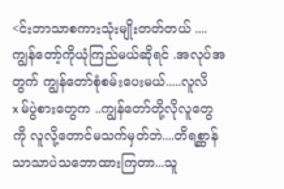<င်းဘာသာစကားသုံးမျိုးတတ်တယ် ....ကျွန်တော့်ကိုယုံကြည်မယ်ဆိုရင် .အလုပ်အတွက် ကျွန်တော်စုံစမ်းပေးမယ်.....လူလိx မ်ပွဲစားတွေက ..ကျွန်တော်တို့လိုလူတွေကို လူလို့တောင်မသက်မှတ်ဘဲ....တိရစ္ဆာန်သာသာပဲသဘောထားကြတာ...သူ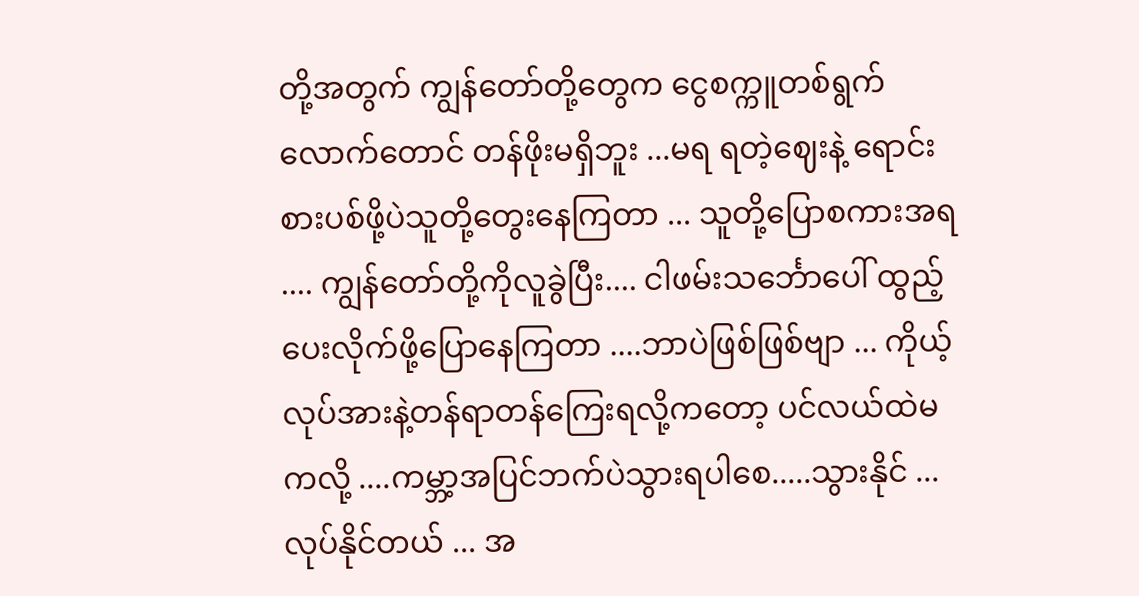တို့အတွက် ကျွန်တော်တို့တွေက ငွေစက္ကူတစ်ရွက်လောက်တောင် တန်ဖိုးမရှိဘူး ...မရ ရတဲ့ဈေးနဲ့ ရောင်းစားပစ်ဖို့ပဲသူတို့တွေးနေကြတာ ... သူတို့ပြောစကားအရ .... ကျွန်တော်တို့ကိုလူခွဲပြီး.... ငါဖမ်းသင်္ဘောပေါ် ထွည့်ပေးလိုက်ဖို့ပြောနေကြတာ ....ဘာပဲဖြစ်ဖြစ်ဗျာ ... ကိုယ့်လုပ်အားနဲ့တန်ရာတန်ကြေးရလို့ကတော့ ပင်လယ်ထဲမကလို့ ....ကမ္ဘာ့အပြင်ဘက်ပဲသွားရပါစေ.....သွားနိုင် ...လုပ်နိုင်တယ် ... အ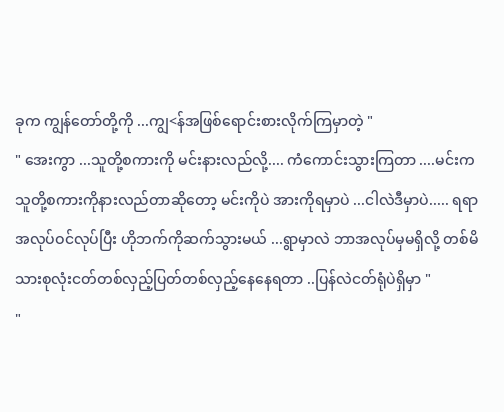ခုက ကျွန်တော်တို့ကို ...ကျွ<န်အဖြစ်ရောင်းစားလိုက်ကြမှာတဲ့ "
" အေးကွာ ...သူတို့စကားကို မင်းနားလည်လို့.... ကံကောင်းသွားကြတာ ....မင်းက သူတို့စကားကိုနားလည်တာဆိုတော့ မင်းကိုပဲ အားကိုရမှာပဲ ...ငါလဲဒီမှာပဲ..... ရရာအလုပ်ဝင်လုပ်ပြီး ဟိုဘက်ကိုဆက်သွားမယ် ...ရွာမှာလဲ ဘာအလုပ်မှမရှိလို့ တစ်မိသားစုလုံးငတ်တစ်လှည့်ပြတ်တစ်လှည့်နေနေရတာ ..ပြန်လဲငတ်ရုံပဲရှိမှာ "
"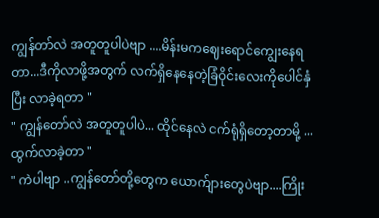ကျွန်တာ်လဲ အတူတူပါပဲဗျာ ....မိန်းမကဈေးရောင်ကျွေးနေရတာ...ဒီကိုလာဖို့အတွက် လက်ရှိနေနေတဲ့ခြံဝိုင်းလေးကိုပေါင်နှံပြီး လာခဲ့ရတာ "
" ကျွန်တော်လဲ အတူတူပါပဲ... ထိုင်နေလဲ ငက်ရုံရှိတော့တာမို့ ... ထွက်လာခဲ့တာ "
" ကဲပါဗျာ ..ကျွန်တော်တို့တွေက ယောက်ျားတွေပဲဗျာ....ကြိုး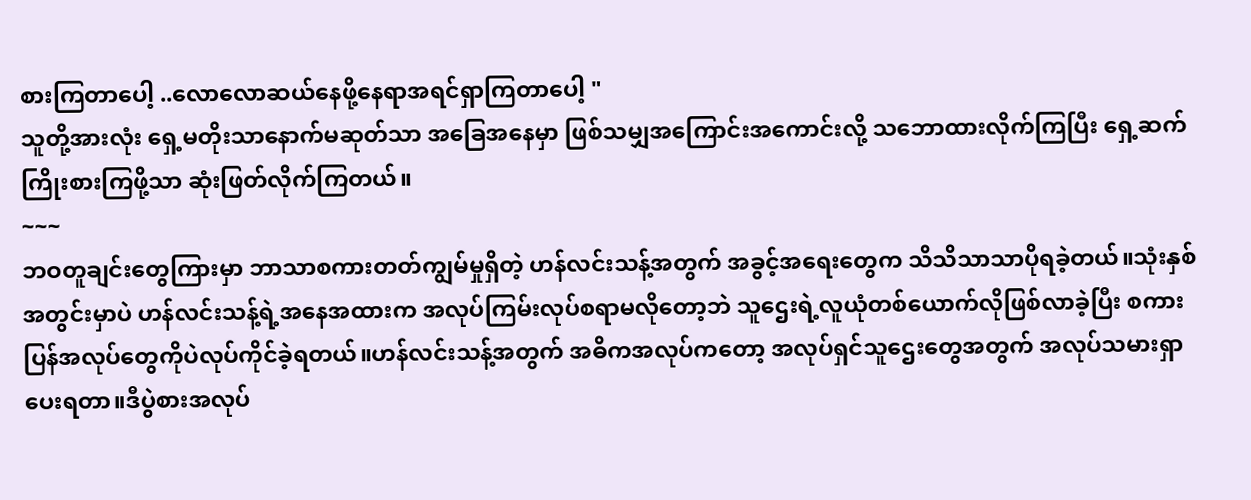စားကြတာပေါ့ ..လောလောဆယ်နေဖို့နေရာအရင်ရှာကြတာပေါ့ "
သူတို့အားလုံး ရှေ့မတိုးသာနောက်မဆုတ်သာ အခြေအနေမှာ ဖြစ်သမျှအကြောင်းအကောင်းလို့ သဘောထားလိုက်ကြပြီး ရှေ့ဆက်ကြိုးစားကြဖို့သာ ဆုံးဖြတ်လိုက်ကြတယ်။
~~~
ဘဝတူချင်းတွေကြားမှာ ဘာသာစကားတတ်ကျွမ်မှုရှိတဲ့ ဟန်လင်းသန့်အတွက် အခွင့်အရေးတွေက သိသိသာသာပိုရခဲ့တယ်။သုံးနှစ်အတွင်းမှာပဲ ဟန်လင်းသန့်ရဲ့အနေအထားက အလုပ်ကြမ်းလုပ်စရာမလိုတော့ဘဲ သူဌေးရဲ့လူယုံတစ်ယောက်လိုဖြစ်လာခဲ့ပြီး စကားပြန်အလုပ်တွေကိုပဲလုပ်ကိုင်ခဲ့ရတယ်။ဟန်လင်းသန့်အတွက် အဓိကအလုပ်ကတော့ အလုပ်ရှင်သူဌေးတွေအတွက် အလုပ်သမားရှာပေးရတာ။ဒီပွဲစားအလုပ်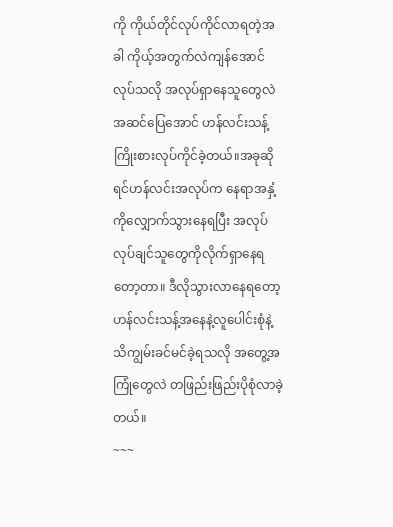ကို ကိုယ်တိုင်လုပ်ကိုင်လာရတဲ့အခါ ကိုယ့်အတွက်လဲကျန်အောင်လုပ်သလို အလုပ်ရှာနေသူတွေလဲ အဆင်ပြေအောင် ဟန်လင်းသန့် ကြိုးစားလုပ်ကိုင်ခဲ့တယ်။အခုဆိုရင်ဟန်လင်းအလုပ်က နေရာအနှံ့ကိုလျှောက်သွားနေရပြီး အလုပ်လုပ်ချင်သူတွေကိုလိုက်ရှာနေရတော့တာ။ ဒီလိုသွားလာနေရတော့ ဟန်လင်းသန့်အနေနဲ့လူပေါင်းစုံနဲ့သိကျွမ်းခင်မင်ခဲ့ရသလို အတွေ့အကြုံတွေလဲ တဖြည်းဖြည်းပိုစုံလာခဲ့တယ်။
~~~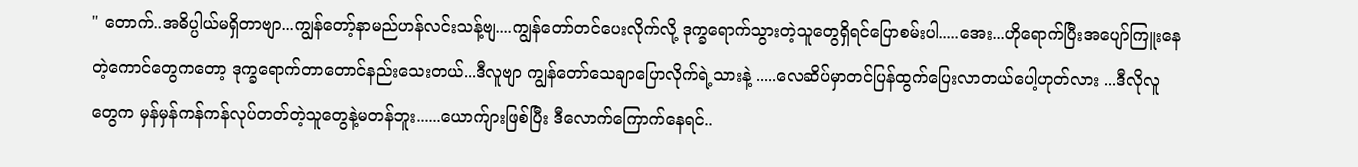" တောက်..အဓိပ္ပါယ်မရှိတာဗျာ...ကျွန်တော့်နာမည်ဟန်လင်းသန့်ဗျ....ကျွန်တော်တင်ပေးလိုက်လို့ ဒုက္ခရောက်သွားတဲ့သူတွေရှိရင်ပြောစမ်းပါ.....အေး...ဟိုရောက်ပြီးအပျော်ကြူးနေတဲ့ကောင်တွေကတော့ ဒုက္ခရောက်တာတောင်နည်းသေးတယ်...ဒီလူဗျာ ကျွန်တော်သေချာပြောလိုက်ရဲ့သားနဲ့ .....လေဆိပ်မှာတင်ပြန်ထွက်ပြေးလာတယ်ပေါ့ဟုတ်လား ...ဒီလိုလူတွေက မှန်မှန်ကန်ကန်လုပ်တတ်တဲ့သူတွေနဲ့မတန်ဘူး......ယောက်ျားဖြစ်ပြီး ဒီလောက်ကြောက်နေရင်..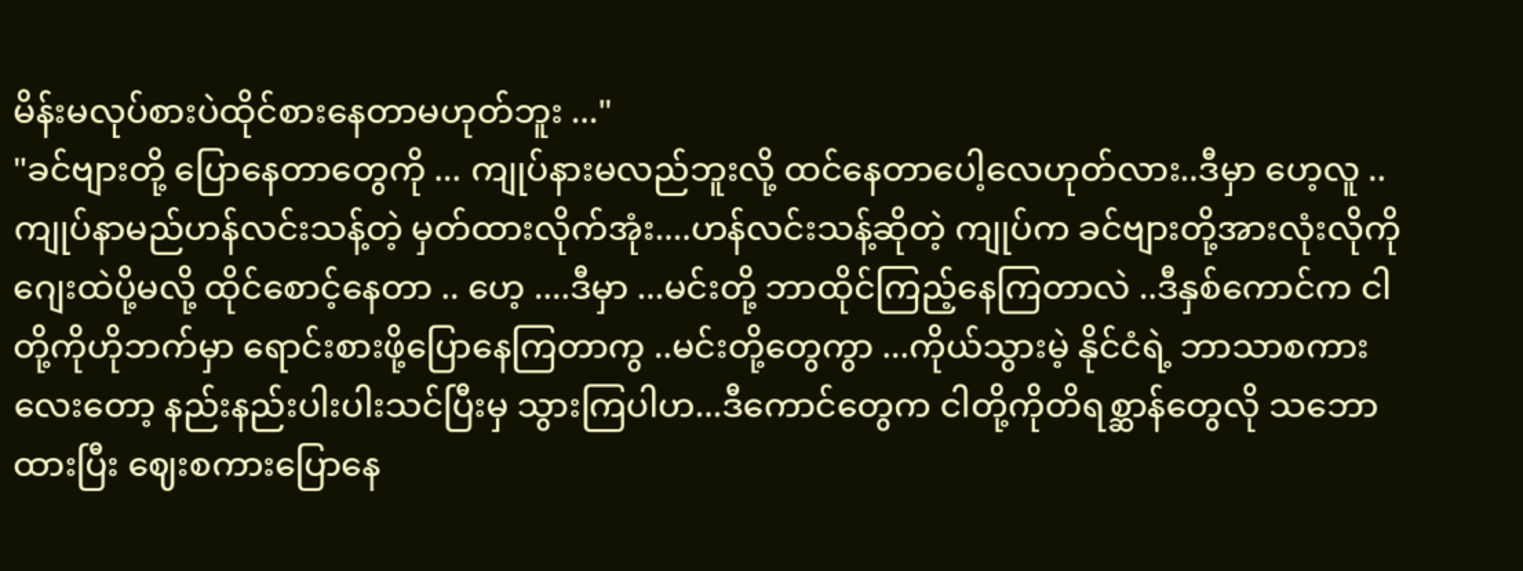မိန်းမလုပ်စားပဲထိုင်စားနေတာမဟုတ်ဘူး ..."
"ခင်ဗျားတို့ ပြောနေတာတွေကို ... ကျုပ်နားမလည်ဘူးလို့ ထင်နေတာပေါ့လေဟုတ်လား..ဒီမှာ ဟေ့လူ ..ကျုပ်နာမည်ဟန်လင်းသန့်တဲ့ မှတ်ထားလိုက်အုံး....ဟန်လင်းသန့်ဆိုတဲ့ ကျုပ်က ခင်ဗျားတို့အားလုံးလိုကို ဂျေးထဲပို့မလို့ ထိုင်စောင့်နေတာ .. ဟေ့ ....ဒီမှာ ...မင်းတို့ ဘာထိုင်ကြည့်နေကြတာလဲ ..ဒီနှစ်ကောင်က ငါတို့ကိုဟိုဘက်မှာ ရောင်းစားဖို့ပြောနေကြတာကွ ..မင်းတို့တွေကွာ ...ကိုယ်သွားမဲ့ နိုင်ငံရဲ့ ဘာသာစကားလေးတော့ နည်းနည်းပါးပါးသင်ပြီးမှ သွားကြပါဟ...ဒီကောင်တွေက ငါတို့ကိုတိရစ္ဆာန်တွေလို သဘောထားပြီး ဈေးစကားပြောနေ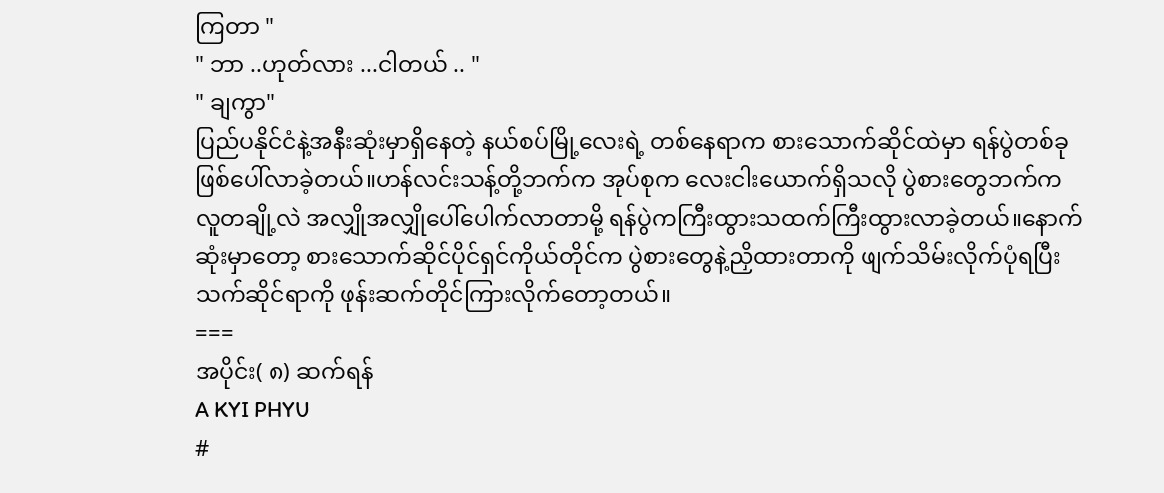ကြတာ "
" ဘာ ..ဟုတ်လား ...ငါတယ် .. "
" ချကွာ"
ပြည်ပနိုင်ငံနဲ့အနီးဆုံးမှာရှိနေတဲ့ နယ်စပ်မြို့လေးရဲ့ တစ်နေရာက စားသောက်ဆိုင်ထဲမှာ ရန်ပွဲတစ်ခုဖြစ်ပေါ်လာခဲ့တယ်။ဟန်လင်းသန့်တို့ဘက်က အုပ်စုက လေးငါးယောက်ရှိသလို ပွဲစားတွေဘက်က လူတချို့လဲ အလျှိုအလျှိုပေါ်ပေါက်လာတာမို့ ရန်ပွဲကကြီးထွားသထက်ကြီးထွားလာခဲ့တယ်။နောက်ဆုံးမှာတော့ စားသောက်ဆိုင်ပိုင်ရှင်ကိုယ်တိုင်က ပွဲစားတွေနဲ့ညှိထားတာကို ဖျက်သိမ်းလိုက်ပုံရပြီး သက်ဆိုင်ရာကို ဖုန်းဆက်တိုင်ကြားလိုက်တော့တယ်။
===
အပိုင်း( ၈) ဆက်ရန်
A KYI PHYU
#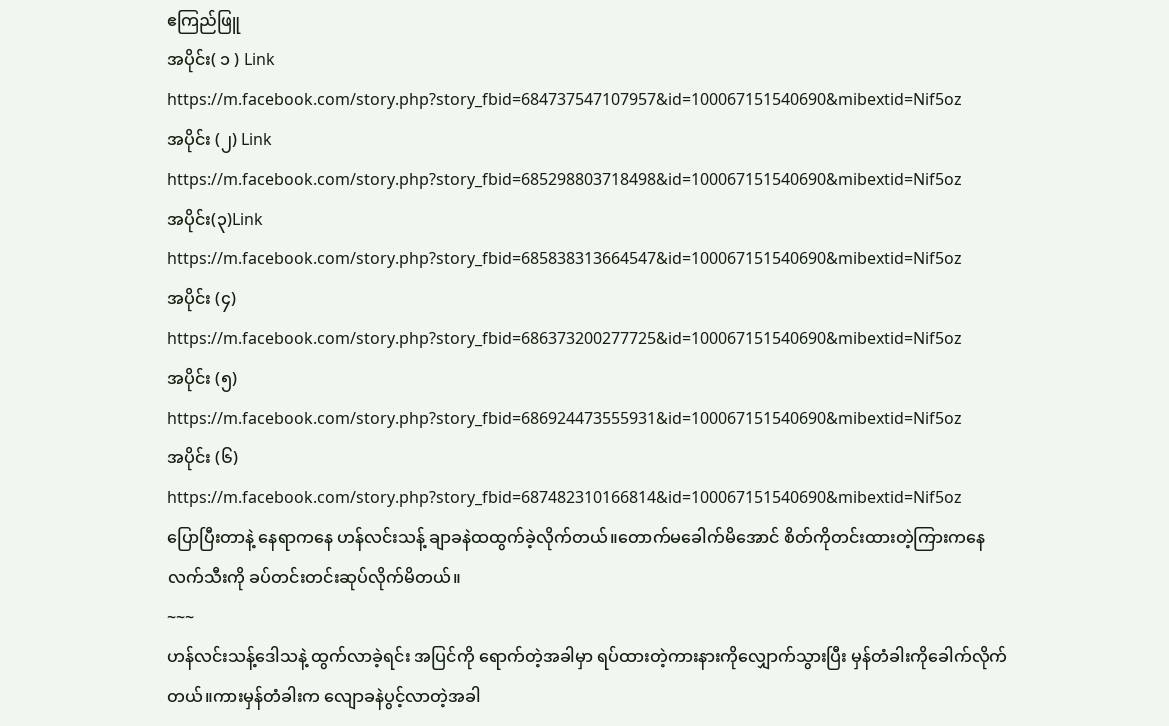ဧကြည်ဖြူ
အပိုင်း( ၁ ) Link
https://m.facebook.com/story.php?story_fbid=684737547107957&id=100067151540690&mibextid=Nif5oz
အပိုင်း (၂) Link
https://m.facebook.com/story.php?story_fbid=685298803718498&id=100067151540690&mibextid=Nif5oz
အပိုင်း(၃)Link
https://m.facebook.com/story.php?story_fbid=685838313664547&id=100067151540690&mibextid=Nif5oz
အပိုင်း (၄)
https://m.facebook.com/story.php?story_fbid=686373200277725&id=100067151540690&mibextid=Nif5oz
အပိုင်း (၅)
https://m.facebook.com/story.php?story_fbid=686924473555931&id=100067151540690&mibextid=Nif5oz
အပိုင်း (၆)
https://m.facebook.com/story.php?story_fbid=687482310166814&id=100067151540690&mibextid=Nif5oz
ပြောပြီးတာနဲ့ နေရာကနေ ဟန်လင်းသန့် ချာခနဲထထွက်ခဲ့လိုက်တယ်။တောက်မခေါက်မိအောင် စိတ်ကိုတင်းထားတဲ့ကြားကနေ လက်သီးကို ခပ်တင်းတင်းဆုပ်လိုက်မိတယ်။
~~~
ဟန်လင်းသန့်ဒေါသနဲ့ ထွက်လာခဲ့ရင်း အပြင်ကို ရောက်တဲ့အခါမှာ ရပ်ထားတဲ့ကားနားကိုလျှောက်သွားပြီး မှန်တံခါးကိုခေါက်လိုက်တယ်။ကားမှန်တံခါးက လျောခနဲပွင့်လာတဲ့အခါ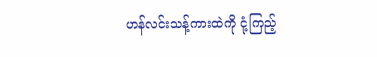ဟန်လင်းသန့်ကားထဲကို ငုံ့ကြည့်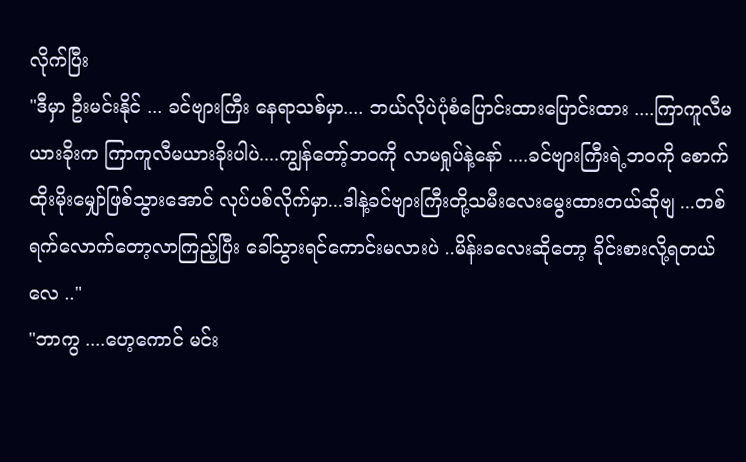လိုက်ပြီး
"ဒီမှာ ဦးမင်းနိုင် ... ခင်ဗျားကြီး နေရာသစ်မှာ.... ဘယ်လိုပဲပုံစံပြောင်းထားပြောင်းထား ....ကြာကူလီမယားခိုးက ကြာကူလီမယားခိုးပါပဲ....ကျွန်တော့်ဘဝကို လာမရှုပ်နဲ့နော် ....ခင်ဗျားကြီးရဲ့ဘ၀ကို စောက်ထိုးမိုးမျှော်ဖြစ်သွားအောင် လုပ်ပစ်လိုက်မှာ...ဒါနဲ့ခင်ဗျားကြီးတို့သမီးလေးမွေးထားတယ်ဆိုဗျ ...တစ်ရက်လောက်တော့လာကြည့်ပြီး ခေါ်သွားရင်ကောင်းမလားပဲ ..မိန်းခလေးဆိုတော့ ခိုင်းစားလို့ရတယ်လေ .."
"ဘာကွ ....ဟေ့ကောင် မင်း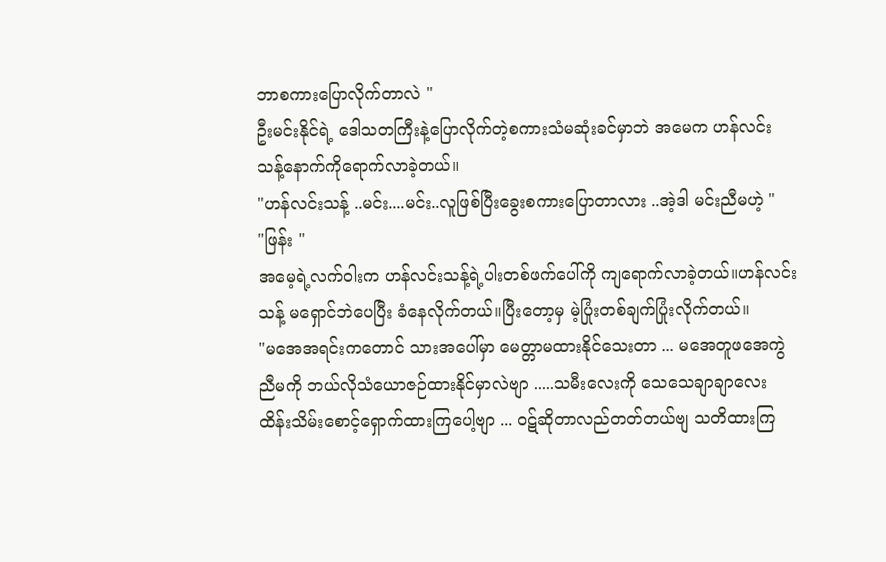ဘာစကားပြောလိုက်တာလဲ "
ဦးမင်းနိုင်ရဲ့ ဒေါသတကြီးနဲ့ပြောလိုက်တဲ့စကားသံမဆုံးခင်မှာဘဲ အမေက ဟန်လင်းသန့်နောက်ကိုရောက်လာခဲ့တယ်။
"ဟန်လင်းသန့် ..မင်း....မင်း..လူဖြစ်ပြီးခွေးစကားပြောတာလား ..အဲ့ဒါ မင်းညီမဟဲ့ "
"ဖြန်း "
အမေ့ရဲ့လက်ဝါးက ဟန်လင်းသန့်ရဲ့ပါးတစ်ဖက်ပေါ်ကို ကျရောက်လာခဲ့တယ်။ဟန်လင်းသန့် မရှောင်ဘဲပေပြီး ခံနေလိုက်တယ်။ပြီးတော့မှ မဲ့ပြုံးတစ်ချက်ပြုံးလိုက်တယ်။
"မအေအရင်းကတောင် သားအပေါ်မှာ မေတ္တာမထားနိုင်သေးတာ ... မအေတူဖအေကွဲ ညီမကို ဘယ်လိုသံယောဇဉ်ထားနိုင်မှာလဲဗျာ .....သမီးလေးကို သေသေချာချာလေး ထိန်းသိမ်းစောင့်ရှောက်ထားကြပေါ့ဗျာ ... ဝဋ်ဆိုတာလည်တတ်တယ်ဗျ သတိထားကြ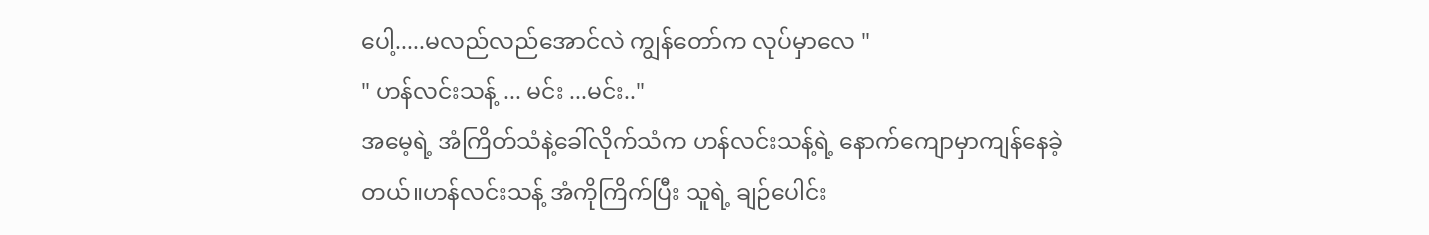ပေါ့.....မလည်လည်အောင်လဲ ကျွန်တော်က လုပ်မှာလေ "
" ဟန်လင်းသန့် ... မင်း ...မင်း.."
အမေ့ရဲ့ အံကြိတ်သံနဲ့ခေါ်လိုက်သံက ဟန်လင်းသန့်ရဲ့ နောက်ကျောမှာကျန်နေခဲ့တယ်။ဟန်လင်းသန့် အံကိုကြိက်ပြီး သူရဲ့ ချဉ်ပေါင်း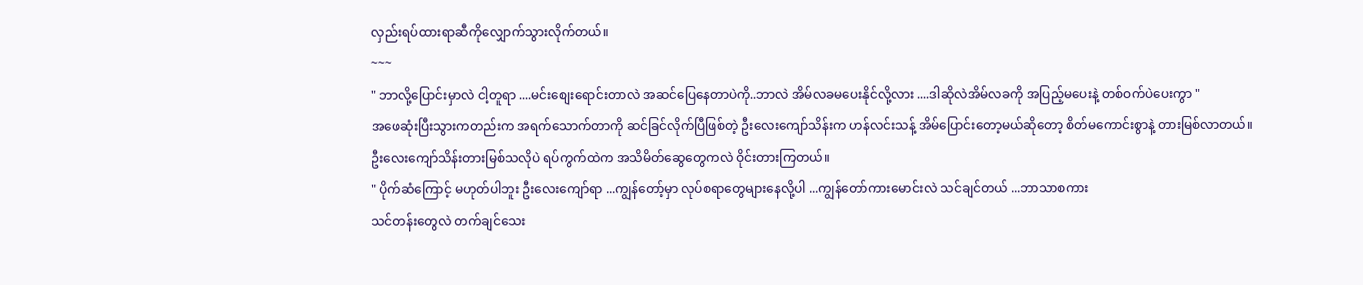လှည်းရပ်ထားရာဆီကိုလျှောက်သွားလိုက်တယ်။
~~~
" ဘာလို့ပြောင်းမှာလဲ ငါ့တူရာ ....မင်းစျေးရောင်းတာလဲ အဆင်ပြေနေတာပဲကို..ဘာလဲ အိမ်လခမပေးနိုင်လို့လား ....ဒါဆိုလဲအိမ်လခကို အပြည့်မပေးနဲ့ တစ်ဝက်ပဲပေးကွာ "
အဖေဆုံးပြီးသွားကတည်းက အရက်သောက်တာကို ဆင်ခြင်လိုက်ပြီဖြစ်တဲ့ ဦးလေးကျော်သိန်းက ဟန်လင်းသန့် အိမ်ပြောင်းတော့မယ်ဆိုတော့ စိတ်မကောင်းစွာနဲ့ တားမြစ်လာတယ်။ဦးလေးကျော်သိန်းတားမြစ်သလိုပဲ ရပ်ကွက်ထဲက အသိမိတ်ဆွေတွေကလဲ ဝိုင်းတားကြတယ်။
" ပိုက်ဆံကြောင့် မဟုတ်ပါဘူး ဦးလေးကျော်ရာ ...ကျွန်တော့်မှာ လုပ်စရာတွေများနေလို့ပါ ...ကျွန်တော်ကားမောင်းလဲ သင်ချင်တယ် ...ဘာသာစကား
သင်တန်းတွေလဲ တက်ချင်သေး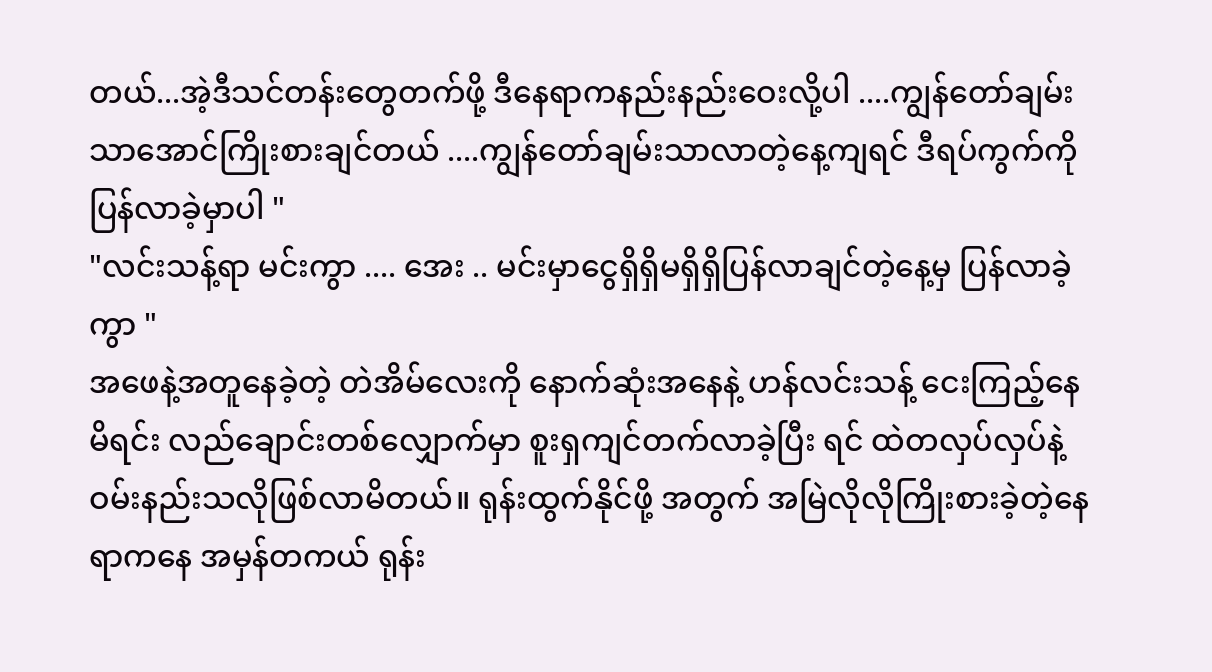တယ်...အဲ့ဒီသင်တန်းတွေတက်ဖို့ ဒီနေရာကနည်းနည်းဝေးလို့ပါ ....ကျွန်တော်ချမ်းသာအောင်ကြိုးစားချင်တယ် ....ကျွန်တော်ချမ်းသာလာတဲ့နေ့ကျရင် ဒီရပ်ကွက်ကိုပြန်လာခဲ့မှာပါ "
"လင်းသန့်ရာ မင်းကွာ .... အေး .. မင်းမှာငွေရှိရှိမရှိရှိပြန်လာချင်တဲ့နေ့မှ ပြန်လာခဲ့ကွာ "
အဖေနဲ့အတူနေခဲ့တဲ့ တဲအိမ်လေးကို နောက်ဆုံးအနေနဲ့ ဟန်လင်းသန့် ငေးကြည့်နေမိရင်း လည်ချောင်းတစ်လျှောက်မှာ စူးရှကျင်တက်လာခဲ့ပြီး ရင် ထဲတလှပ်လှပ်နဲ့ ဝမ်းနည်းသလိုဖြစ်လာမိတယ်။ ရုန်းထွက်နိုင်ဖို့ အတွက် အမြဲလိုလိုကြိုးစားခဲ့တဲ့နေရာကနေ အမှန်တကယ် ရုန်း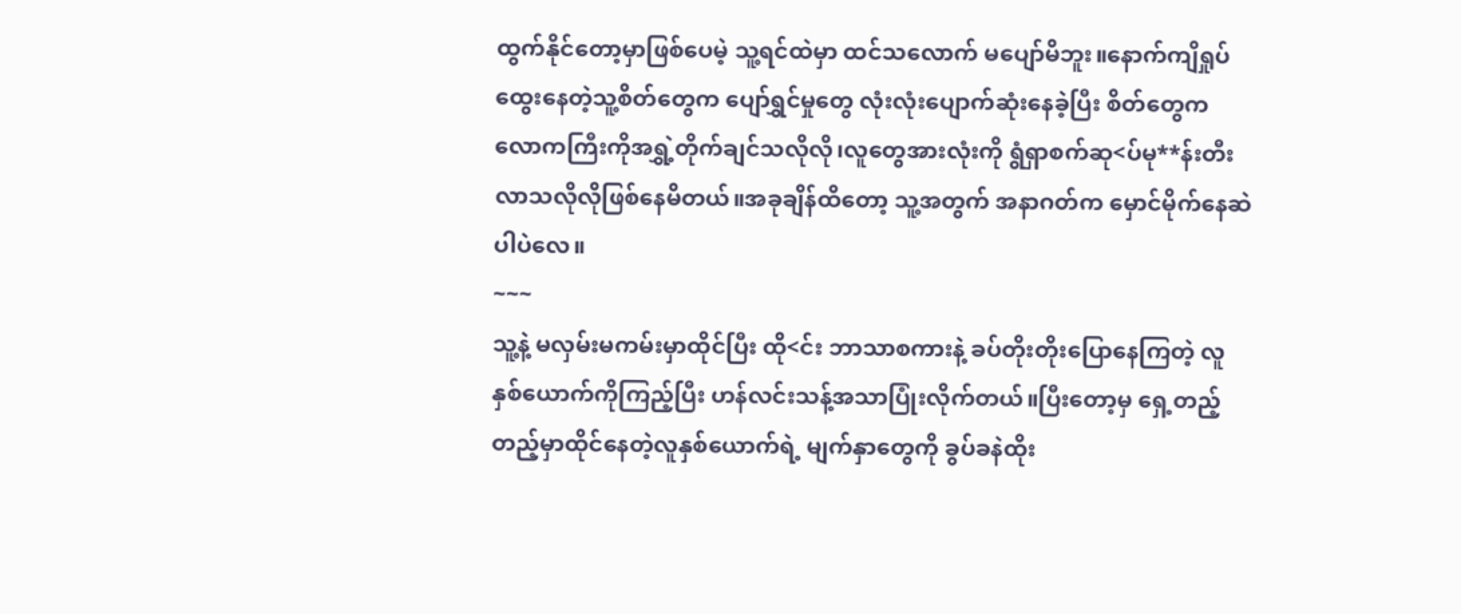ထွက်နိုင်တော့မှာဖြစ်ပေမဲ့ သူ့ရင်ထဲမှာ ထင်သလောက် မပျော်မိဘူး။နောက်ကျိရှုပ်ထွေးနေတဲ့သူ့စိတ်တွေက ပျော်ရွှင်မှုတွေ လုံးလုံးပျောက်ဆုံးနေခဲ့ပြီး စိတ်တွေက လောကကြီးကိုအရွှဲ့တိုက်ချင်သလိုလို၊လူတွေအားလုံးကို ရွံရှာစက်ဆု<ပ်မု**န်းတီးလာသလိုလိုဖြစ်နေမိတယ်။အခုချိန်ထိတော့ သူ့အတွက် အနာဂတ်က မှောင်မိုက်နေဆဲပါပဲလေ။
~~~
သူ့နဲ့ မလှမ်းမကမ်းမှာထိုင်ပြီး ထို<င်း ဘာသာစကားနဲ့ ခပ်တိုးတိုးပြောနေကြတဲ့ လူနှစ်ယောက်ကိုကြည့်ပြီး ဟန်လင်းသန့်အသာပြုံးလိုက်တယ်။ပြီးတော့မှ ရှေ့တည့်တည့်မှာထိုင်နေတဲ့လူနှစ်ယောက်ရဲ့ မျက်နှာတွေကို ခွပ်ခနဲထိုး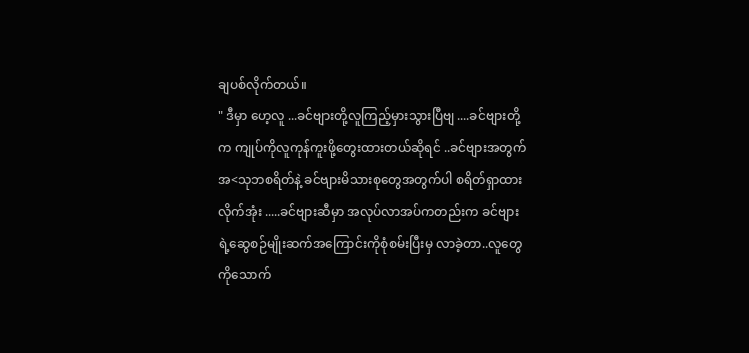ချပစ်လိုက်တယ်။
" ဒီမှာ ဟေ့လူ ...ခင်ဗျားတို့လူကြည့်မှားသွားပြီဗျ ....ခင်ဗျားတို့က ကျုပ်ကိုလူကုန်ကူးဖို့တွေးထားတယ်ဆိုရင် ..ခင်ဗျားအတွက် အ<သုဘစရိတ်နဲ့ ခင်ဗျားမိသားစုတွေအတွက်ပါ စရိတ်ရှာထားလိုက်အုံး .....ခင်ဗျားဆီမှာ အလုပ်လာအပ်ကတည်းက ခင်ဗျားရဲ့ဆွေစဉ်မျိုးဆက်အကြောင်းကိုစုံစမ်းပြီးမှ လာခဲ့တာ..လူတွေကိုသောက်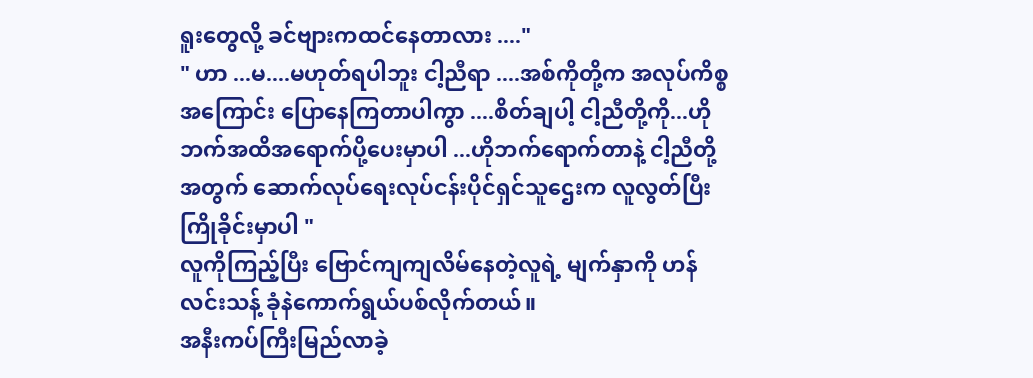ရူးတွေလို့ ခင်ဗျားကထင်နေတာလား ...."
" ဟာ ...မ....မဟုတ်ရပါဘူး ငါ့ညီရာ ....အစ်ကိုတို့က အလုပ်ကိစ္စအကြောင်း ပြောနေကြတာပါကွာ ....စိတ်ချပါ့ ငါ့ညီတို့ကို...ဟိုဘက်အထိအရောက်ပို့ပေးမှာပါ ...ဟိုဘက်ရောက်တာနဲ့ ငါ့ညီတို့အတွက် ဆောက်လုပ်ရေးလုပ်ငန်းပိုင်ရှင်သူဌေးက လူလွတ်ပြီးကြိုခိုင်းမှာပါ "
လူကိုကြည့်ပြီး ဗြောင်ကျကျလိမ်နေတဲ့လူရဲ့ မျက်နှာကို ဟန်လင်းသန့် ခုံနဲကောက်ရွယ်ပစ်လိုက်တယ်။
အနီးကပ်ကြီးမြည်လာခဲ့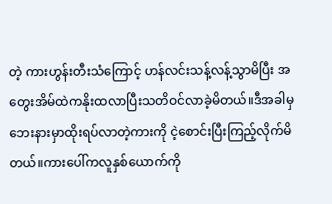တဲ့ ကားဟွန်းတီးသံကြောင့် ဟန်လင်းသန့်လန့်သွာမိပြီး အတွေးအိမ်ထဲကနိုးထလာပြီးသတိဝင်လာခဲ့မိတယ်။ဒီအခါမှ ဘေးနားမှာထိုးရပ်လာတဲ့ကားကို ငဲ့စောင်းပြီးကြည့်လိုက်မိတယ်။ကားပေါ်ကလူနှစ်ယောက်ကို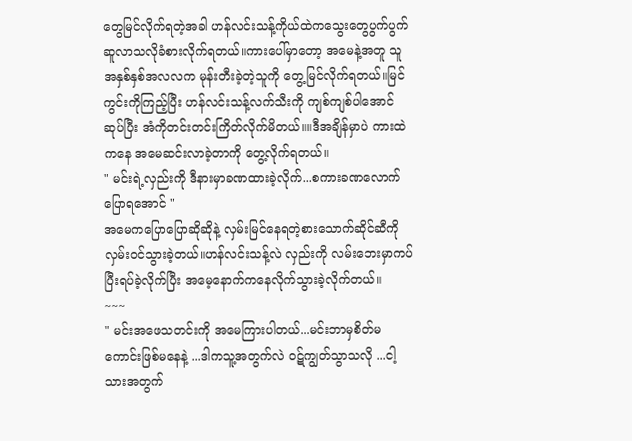တွေမြင်လိုက်ရတဲ့အခါ ဟန်လင်းသန့်ကိုယ်ထဲကသွေးတွေပွက်ပွက်ဆူလာသလိုခံစားလိုက်ရတယ်။ကားပေါ်မှာတော့ အမေနဲ့အတူ သူအနှစ်နှစ်အလလက မုန်းတီးခဲ့တဲ့သူကို တွေ့မြင်လိုက်ရတယ်။မြင်ကွင်းကိုကြည့်ပြီး ဟန်လင်းသန့်လက်သီးကို ကျစ်ကျစ်ပါအောင်ဆုပ်ပြီး အံကိုတင်းတင်းကြိတ်လိုက်မိတယ်။။ဒီအချိန်မှာပဲ ကားထဲကနေ အမေဆင်းလာခဲ့တာကို တွေ့လိုက်ရတယ်။
" မင်းရဲ့လှည်းကို ဒီနားမှာခဏထားခဲ့လိုက်...စကားခဏလောက်ပြောရအောင် "
အမေကပြောပြောဆိုဆိုနဲ့ လှမ်းမြင်နေရတဲ့စားသောက်ဆိုင်ဆီကို လှမ်းဝင်သွားခဲ့တယ်။ဟန်လင်းသန့်လဲ လှည်းကို လမ်းဘေးမှာကပ်ပြီးရပ်ခဲ့လိုက်ပြီး အမေ့နောက်ကနေလိုက်သွားခဲ့လိုက်တယ်။
~~~
" မင်းအဖေသတင်းကို အမေကြားပါတယ်...မင်းဘာမှစိတ်မကောင်းဖြစ်မနေနဲ့ ...ဒါကသူ့အတွက်လဲ ဝဋ်ကျွတ်သွာသလို ...ငါ့သားအတွက်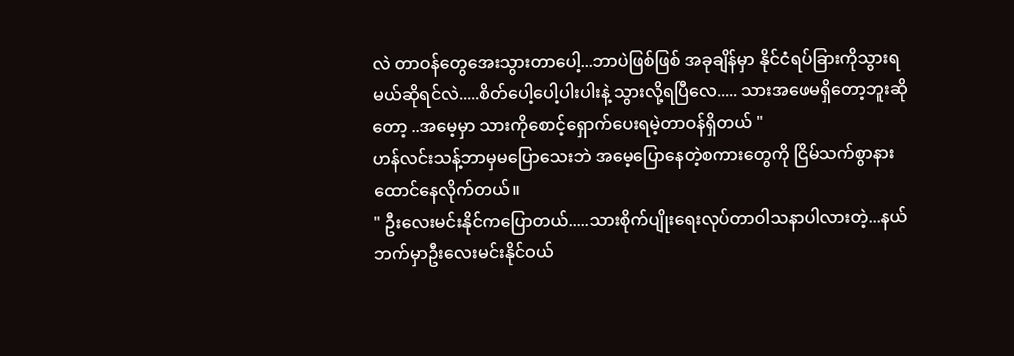လဲ တာဝန်တွေအေးသွားတာပေါ့...ဘာပဲဖြစ်ဖြစ် အခုချိန်မှာ နိုင်ငံရပ်ခြားကိုသွားရမယ်ဆိုရင်လဲ.....စိတ်ပေါ့ပေါ့ပါးပါးနဲ့ သွားလို့ရပြီလေ..... သားအဖေမရှိတော့ဘူးဆိုတော့ ..အမေ့မှာ သားကိုစောင့်ရှောက်ပေးရမဲ့တာဝန်ရှိတယ် "
ဟန်လင်းသန့်ဘာမှမပြောသေးဘဲ အမေ့ပြောနေတဲ့စကားတွေကို ငြိမ်သက်စွာနားထောင်နေလိုက်တယ်။
" ဦးလေးမင်းနိုင်ကပြောတယ်.....သားစိုက်ပျိုးရေးလုပ်တာဝါသနာပါလားတဲ့...နယ်ဘက်မှာဦးလေးမင်းနိုင်ဝယ်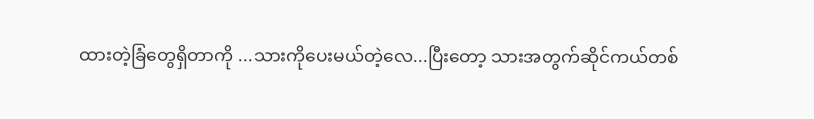ထားတဲ့ခြံတွေရှိတာကို ...သားကိုပေးမယ်တဲ့လေ...ပြီးတော့ သားအတွက်ဆိုင်ကယ်တစ်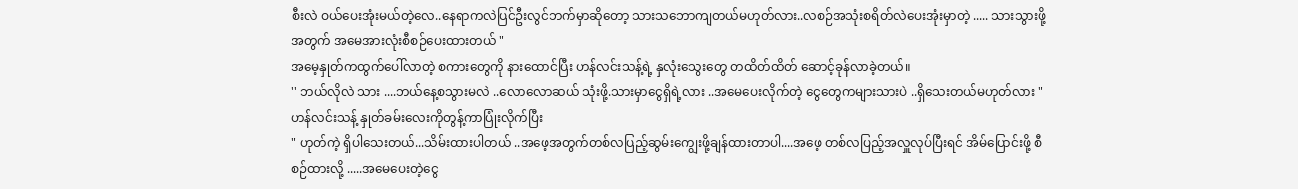စီးလဲ ဝယ်ပေးအုံးမယ်တဲ့လေ..နေရာကလဲပြင်ဦးလွင်ဘက်မှာဆိုတော့ သားသဘောကျတယ်မဟုတ်လား..လစဉ်အသုံးစရိတ်လဲပေးအုံးမှာတဲ့ ..... သားသွားဖို့အတွက် အမေအားလုံးစီစဉ်ပေးထားတယ် "
အမေ့နှုတ်ကထွက်ပေါ်လာတဲ့ စကားတွေကို နားထောင်ပြီး ဟန်လင်းသန့်ရဲ့ နှလုံးသွေးတွေ တထိတ်ထိတ် ဆောင့်ခုန်လာခဲ့တယ်။
'' ဘယ်လိုလဲ သား ....ဘယ်နေ့စသွားမလဲ ..လောလောဆယ် သုံးဖို့.သားမှာငွေရှိရဲ့လား ..အမေပေးလိုက်တဲ့ ငွေတွေကများသားပဲ ..ရှိသေးတယ်မဟုတ်လား "
ဟန်လင်းသန့် နှုတ်ခမ်းလေးကိုတွန့်ကာပြုံးလိုက်ပြီး
" ဟုတ်ကဲ့ ရှိပါသေးတယ်...သိမ်းထားပါတယ် ..အဖေ့အတွက်တစ်လပြည့်ဆွမ်းကျွေးဖို့ချန်ထားတာပါ....အဖေ့ တစ်လပြည့်အလှူလုပ်ပြီးရင် အိမ်ပြောင်းဖို့ စီစဉ်ထားလို့ .....အမေပေးတဲ့ငွေ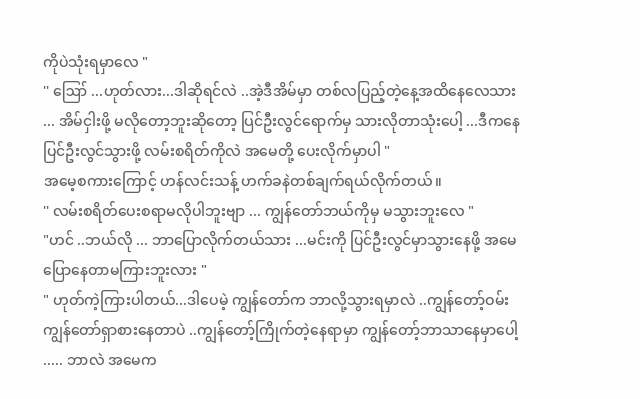ကိုပဲသုံးရမှာလေ "
'' ဪ ...ဟုတ်လား...ဒါဆိုရင်လဲ ..အဲ့ဒီအိမ်မှာ တစ်လပြည့်တဲ့နေ့အထိနေလေသား ... အိမ်ငှါးဖို့ မလိုတော့ဘူးဆိုတော့ ပြင်ဦးလွင်ရောက်မှ သားလိုတာသုံးပေါ့ ...ဒီကနေပြင်ဦးလွင်သွားဖို့ လမ်းစရိတ်ကိုလဲ အမေတို့ ပေးလိုက်မှာပါ "
အမေ့စကားကြောင့် ဟန်လင်းသန့် ဟက်ခနဲတစ်ချက်ရယ်လိုက်တယ်။
'' လမ်းစရိတ်ပေးစရာမလိုပါဘူးဗျာ ... ကျွန်တော်ဘယ်ကိုမှ မသွားဘူးလေ "
"ဟင် ..ဘယ်လို ... ဘာပြောလိုက်တယ်သား ...မင်းကို ပြင်ဦးလွင်မှာသွားနေဖို့ အမေပြောနေတာမကြားဘူးလား "
" ဟုတ်ကဲ့ကြားပါတယ်...ဒါပေမဲ့ ကျွန်တော်က ဘာလို့သွားရမှာလဲ ..ကျွန်တော့်ဝမ်းကျွန်တော်ရှာစားနေတာပဲ ..ကျွန်တော့်ကြိုက်တဲ့နေရာမှာ ကျွန်တော့်ဘာသာနေမှာပေါ့ ..... ဘာလဲ အမေက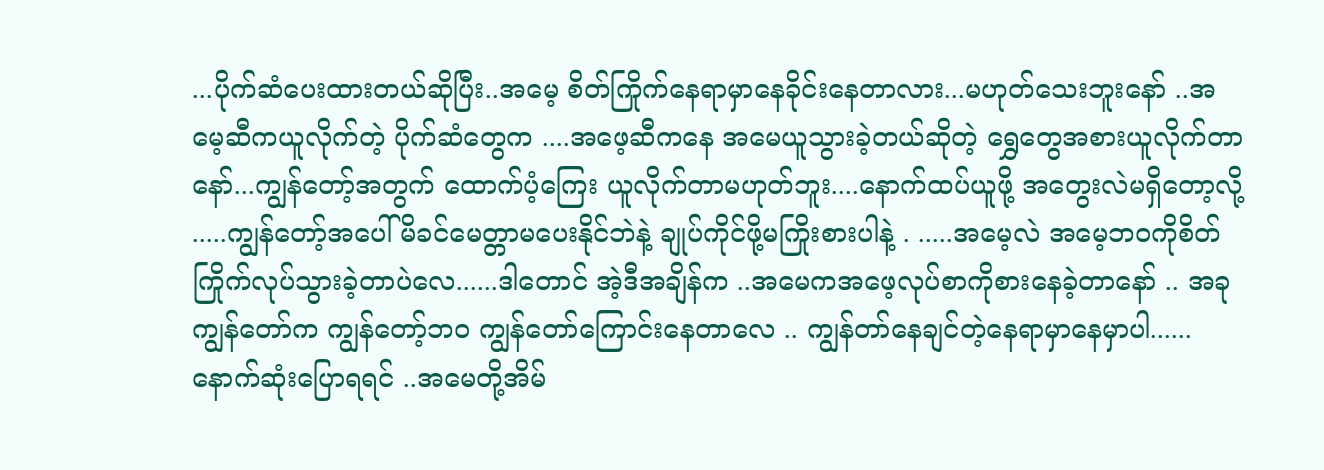...ပိုက်ဆံပေးထားတယ်ဆိုပြီး..အမေ့ စိတ်ကြိုက်နေရာမှာနေခိုင်းနေတာလား...မဟုတ်သေးဘူးနော် ..အမေ့ဆီကယူလိုက်တဲ့ ပိုက်ဆံတွေက ....အဖေ့ဆီကနေ အမေယူသွားခဲ့တယ်ဆိုတဲ့ ရွှေတွေအစားယူလိုက်တာနော်...ကျွန်တော့်အတွက် ထောက်ပံ့ကြေး ယူလိုက်တာမဟုတ်ဘူး....နောက်ထပ်ယူဖို့ အတွေးလဲမရှိတော့လို့ .....ကျွန်တော့်အပေါ် မိခင်မေတ္တာမပေးနိုင်ဘဲနဲ့ ချုပ်ကိုင်ဖို့မကြိုးစားပါနဲ့ . .....အမေ့လဲ အမေ့ဘ၀ကိုစိတ်ကြိုက်လုပ်သွားခဲ့တာပဲလေ......ဒါတောင် အဲ့ဒီအချိန်က ..အမေကအဖေ့လုပ်စာကိုစားနေခဲ့တာနော် .. အခုကျွန်တော်က ကျွန်တော့်ဘဝ ကျွန်တော်ကြောင်းနေတာလေ .. ကျွန်တာ်နေချင်တဲ့နေရာမှာနေမှာပါ......နောက်ဆုံးပြောရရင် ..အမေတို့အိမ်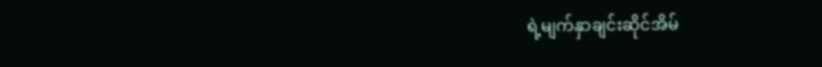ရဲ့မျက်နှာချင်းဆိုင်အိမ်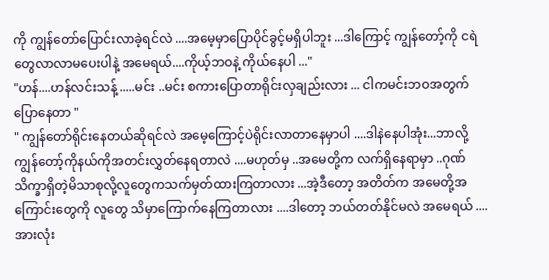ကို ကျွန်တော်ပြောင်းလာခဲ့ရင်လဲ ....အမေ့မှာပြောပိုင်ခွင့်မရှိပါဘူး ...ဒါကြောင့် ကျွန်တော့်ကို ငရဲတွေလာလာမပေးပါနဲ့ အမေရယ်....ကိုယ့်ဘဝနဲ့ ကိုယ်နေပါ ..."
"ဟန်....ဟန်လင်းသန့် .....မင်း ..မင်း စကားပြောတာရိုင်းလှချည်းလား ... ငါကမင်းဘဝအတွက်ပြောနေတာ "
" ကျွန်တော်ရိုင်းနေတယ်ဆိုရင်လဲ အမေ့ကြောင့်ပဲရိုင်းလာတာနေမှာပါ ....ဒါနဲနေပါအုံး...ဘာလို့ ကျွန်တော့်ကိုနယ်ကိုအတင်းလွှတ်နေရတာလဲ ....မဟုတ်မှ ..အမေတို့က လက်ရှိနေရာမှာ ..ဂုဏ်သိက္ခာရှိတဲ့မိသာစုလို့လူတွေကသက်မှတ်ထားကြတာလား ...အဲ့ဒီတော့ အတိတ်က အမေတို့အကြောင်းတွေကို လူတွေ သိမှာကြောက်နေကြတာလား ....ဒါတော့ ဘယ်တတ်နိုင်မလဲ အမေရယ် ....အားလုံး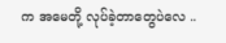က အမေတို့ လုပ်ခဲ့တာတွေပဲလေ ..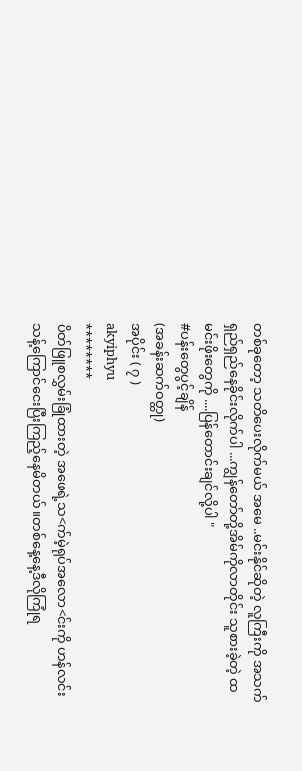တစ်ခုတော့ သတိပေးလိုက်မယ် အမေ ..မင်းနိုင်ဆိုတဲ့ လူကြီးကို အသက်ရှည်ရှည်နေခိုင်းလိုက်ပါ ...ကျွန်တော်တို့အိမ်ကိုလာတိုင်း သူစားခဲ့တဲ့ ထမင်းဖိုးတွေကို ....ပြန်တောင်းချင်လို့ပါ "
#ပန်းတွေပွင့်ချိန်
(အခန်းဆက်ဝတ္ထု)
အပိုင်း ( ၇ )
akyiphyu
********
ပိတ်ဖြူစလွှမ်းခြုံထားတဲ့ အဖေရဲ့သ<က်မဲ့ရုပ်အလော<င်းကို ဟန်လင်းသန့်ကြောင်ငေးပြီးကြည့်နေမိတယ်။တစ်နေ့နေ့ဒီလိုကြုံရ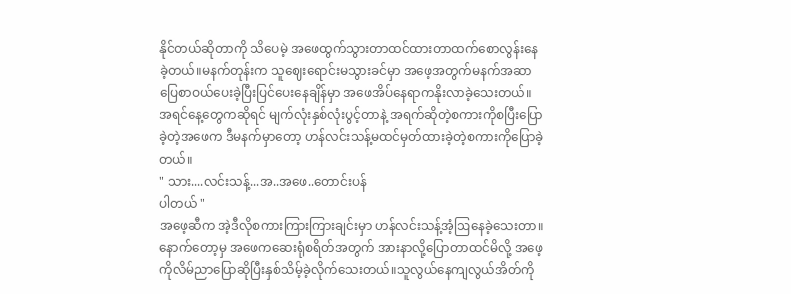နိုင်တယ်ဆိုတာကို သိပေမဲ့ အဖေထွက်သွားတာထင်ထားတာထက်စောလွန်းနေခဲ့တယ်။မနက်တုန်းက သူဈေးရောင်းမသွားခင်မှာ အဖေ့အတွက်မနက်အဆာပြေစာဝယ်ပေးခဲ့ပြီးပြင်ပေးနေချိန်မှာ အဖေအိပ်နေရာကနိုးလာခဲ့သေးတယ်။အရင်နေ့တွေကဆိုရင် မျက်လုံးနှစ်လုံးပွင့်တာနဲ့ အရက်ဆိုတဲ့စကားကိုစပြီးပြောခဲ့တဲ့အဖေက ဒီမနက်မှာတော့ ဟန်လင်းသန့်မထင်မှတ်ထားခဲ့တဲ့စကားကိုပြောခဲ့တယ်။
" သား....လင်းသန့်...အ..အဖေ..တောင်းပန်
ပါတယ် "
အဖေ့ဆီက အဲ့ဒီလိုစကားကြားကြားချင်းမှာ ဟန်လင်းသန့်အံ့ဩနေခဲ့သေးတာ။နောက်တော့မှ အဖေကဆေးရုံစရိတ်အတွက် အားနာလို့ပြောတာထင်မိလို့ အဖေ့ကိုလိမ်ညာပြောဆိုပြီးနှစ်သိမ့်ခဲ့လိုက်သေးတယ်။သူလွယ်နေကျလွယ်အိတ်ကို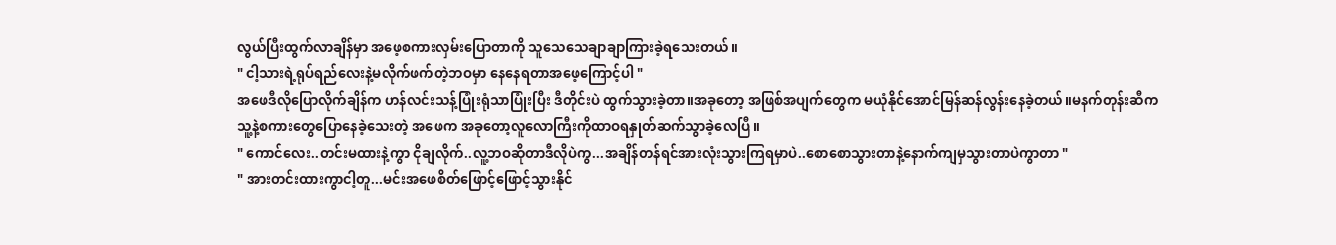လွယ်ပြီးထွက်လာချိန်မှာ အဖေ့စကားလှမ်းပြောတာကို သူသေသေချာချာကြားခဲ့ရသေးတယ်။
" ငါ့သားရဲ့ရုပ်ရည်လေးနဲ့မလိုက်ဖက်တဲ့ဘဝမှာ နေနေရတာအဖေ့ကြောင့်ပါ "
အဖေဒီလိုပြောလိုက်ချိန်က ဟန်လင်းသန့်ပြုံးရုံသာပြုံးပြီး ဒီတိုင်းပဲ ထွက်သွားခဲ့တာ။အခုတော့ အဖြစ်အပျက်တွေက မယုံနိုင်အောင်မြန်ဆန်လွန်းနေခဲ့တယ်။မနက်တုန်းဆီက သူ့နဲ့စကားတွေပြောနေခဲ့သေးတဲ့ အဖေက အခုတော့လူလောကြီးကိုထာဝရနှုတ်ဆက်သွာခဲ့လေပြီ။
" ကောင်လေး..တင်းမထားနဲ့ကွာ ငိုချလိုက်..လူ့ဘဝဆိုတာဒီလိုပဲကွ...အချိန်တန်ရင်အားလုံးသွားကြရမှာပဲ..စောစောသွားတာနဲ့နောက်ကျမှသွားတာပဲကွာတာ "
" အားတင်းထားကွာငါ့တူ...မင်းအဖေစိတ်ဖြောင့်ဖြောင့်သွားနိုင်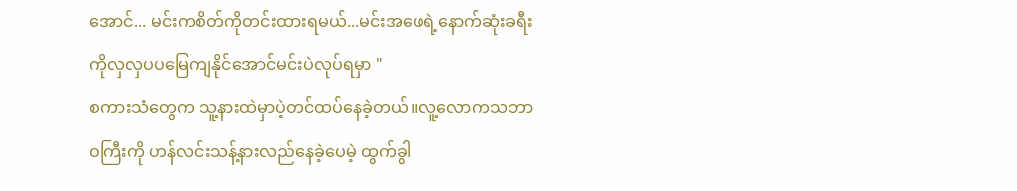အောင်... မင်းကစိတ်ကိုတင်းထားရမယ်...မင်းအဖေရဲ့နောက်ဆုံးခရီးကိုလှလှပပမြေကျနိုင်အောင်မင်းပဲလုပ်ရမှာ "
စကားသံတွေက သူ့နားထဲမှာပဲ့တင်ထပ်နေခဲ့တယ်။လူ့လောကသဘာဝကြီးကို ဟန်လင်းသန့်နားလည်နေခဲ့ပေမဲ့ ထွက်ခွါ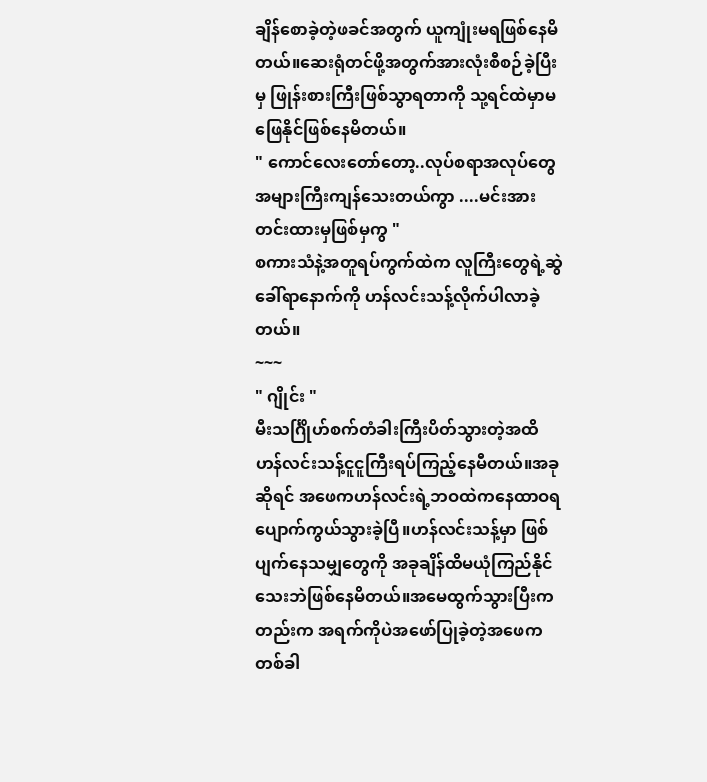ချိန်စောခဲ့တဲ့ဖခင်အတွက် ယူကျုံးမရဖြစ်နေမိတယ်။ဆေးရုံတင်ဖို့အတွက်အားလုံးစီစဉ်ခဲ့ပြီးမှ ဖြုန်းစားကြီးဖြစ်သွာရတာကို သု့ရင်ထဲမှာမဖြေနိုင်ဖြစ်နေမိတယ်။
" ကောင်လေးတော်တော့..လုပ်စရာအလုပ်တွေအများကြီးကျန်သေးတယ်ကွာ ....မင်းအားတင်းထားမှဖြစ်မှကွ "
စကားသံနဲ့အတူရပ်ကွက်ထဲက လူကြီးတွေရဲ့ဆွဲခေါ်ရာနောက်ကို ဟန်လင်းသန့်လိုက်ပါလာခဲ့တယ်။
~~~
" ဂျိုင်း "
မီးသင်္ဂြိုဟ်စက်တံခါးကြီးပိတ်သွားတဲ့အထိ ဟန်လင်းသန့်ငူငူကြီးရပ်ကြည့်နေမီတယ်။အခုဆိုရင် အဖေကဟန်လင်းရဲ့ဘဝထဲကနေထာဝရပျောက်ကွယ်သွားခဲ့ပြီ။ဟန်လင်းသန့်မှာ ဖြစ်ပျက်နေသမျှတွေကို အခုချိန်ထိမယုံကြည်နိုင်သေးဘဲဖြစ်နေမိတယ်။အမေထွက်သွားပြီးကတည်းက အရက်ကိုပဲအဖော်ပြုခဲ့တဲ့အဖေက တစ်ခါ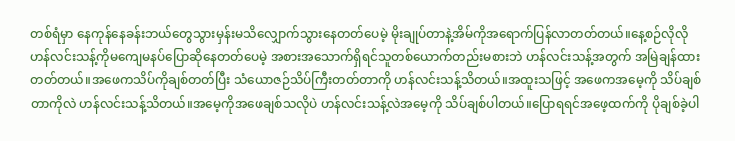တစ်ရံမှာ နေကုန်နေခန်းဘယ်တွေသွားမှန်းမသိလျှောက်သွားနေတတ်ပေမဲ့ မိုးချုပ်တာနဲ့အိမ်ကိုအရောက်ပြန်လာတတ်တယ်။နေ့စဉ်လိုလို ဟန်လင်းသန့်ကိုမကျေမနပ်ပြောဆိုနေတတ်ပေမဲ့ အစားအသောက်ရှိရင်သူတစ်ယောက်တည်းမစားဘဲ ဟန်လင်းသန့်အတွက် အမြဲချန်ထားတတ်တယ်။အဖေကသိပ်ကိုချစ်တတ်ပြီး သံယောဇဉ်သိပ်ကြီးတတ်တာကို ဟန်လင်းသန့်သိတယ်။အထူးသဖြင့် အဖေကအမေ့ကို သိပ်ချစ်တာကိုလဲ ဟန်လင်းသန့်သိတယ်။အမေ့ကိုအဖေချစ်သလိုပဲ ဟန်လင်းသန့်လဲအမေ့ကို သိပ်ချစ်ပါတယ်။ပြောရရင်အဖေ့ထက်ကို ပိုချစ်ခဲ့ပါ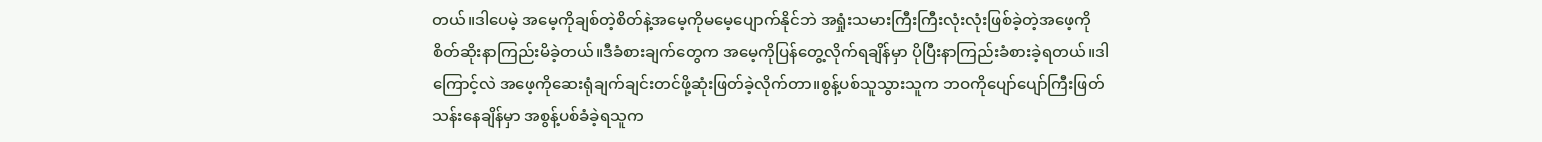တယ်။ဒါပေမဲ့ အမေ့ကိုချစ်တဲ့စိတ်နဲ့အမေ့ကိုမမေ့ပျောက်နိုင်ဘဲ အရှုံးသမားကြီးကြီးလုံးလုံးဖြစ်ခဲ့တဲ့အဖေ့ကို စိတ်ဆိုးနာကြည်းမိခဲ့တယ်။ဒီခံစားချက်တွေက အမေ့ကိုပြန်တွေ့လိုက်ရချိန်မှာ ပိုပြီးနာကြည်းခံစားခဲ့ရတယ်။ဒါကြောင့်လဲ အဖေ့ကိုဆေးရုံချက်ချင်းတင်ဖို့ဆုံးဖြတ်ခဲ့လိုက်တာ။စွန့်ပစ်သူသွားသူက ဘဝကိုပျော်ပျော်ကြီးဖြတ်သန်းနေချိန်မှာ အစွန့်ပစ်ခံခဲ့ရသူက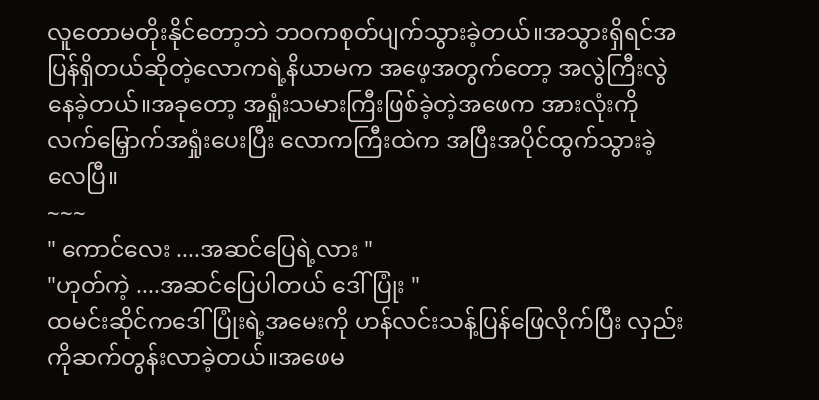လူတောမတိုးနိုင်တော့ဘဲ ဘဝကစုတ်ပျက်သွားခဲ့တယ်။အသွားရှိရင်အပြန်ရှိတယ်ဆိုတဲ့လောကရဲ့နိယာမက အဖေ့အတွက်တော့ အလွဲကြီးလွဲနေခဲ့တယ်။အခုတော့ အရှုံးသမားကြီးဖြစ်ခဲ့တဲ့အဖေက အားလုံးကိုလက်မြှောက်အရှုံးပေးပြီး လောကကြီးထဲက အပြီးအပိုင်ထွက်သွားခဲ့လေပြီ။
~~~
" ကောင်လေး ....အဆင်ပြေရဲ့လား "
"ဟုတ်ကဲ့ ....အဆင်ပြေပါတယ် ဒေါ်ပြုံး "
ထမင်းဆိုင်ကဒေါ်ပြုံးရဲ့အမေးကို ဟန်လင်းသန့်ပြန်ဖြေလိုက်ပြီး လှည်းကိုဆက်တွန်းလာခဲ့တယ်။အဖေမ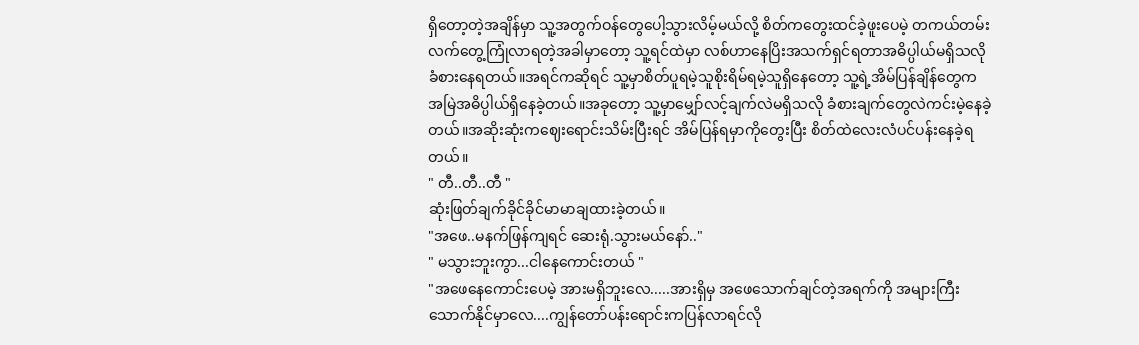ရှိတော့တဲ့အချိန်မှာ သူ့အတွက်ဝန်တွေပေါ့သွားလိမ့်မယ်လို့ စိတ်ကတွေးထင်ခဲ့ဖူးပေမဲ့ တကယ်တမ်း လက်တွေ့ကြုံလာရတဲ့အခါမှာတော့ သူ့ရင်ထဲမှာ လစ်ဟာနေပြိးအသက်ရှင်ရတာအဓိပ္ပါယ်မရှိသလိုခံစားနေရတယ်။အရင်ကဆိုရင် သူ့မှာစိတ်ပူရမဲ့သူစိုးရိမ်ရမဲ့သူရှိနေတော့ သူ့ရဲ့အိမ်ပြန်ချိန်တွေက အမြဲအဓိပ္ပါယ်ရှိနေခဲ့တယ်။အခုတော့ သူ့မှာမျှော်လင့်ချက်လဲမရှိသလို ခံစားချက်တွေလဲကင်းမဲ့နေခဲ့တယ်။အဆိုးဆုံးကဈေးရောင်းသိမ်းပြီးရင် အိမ်ပြန်ရမှာကိုတွေးပြီး စိတ်ထဲလေးလံပင်ပန်းနေခဲ့ရတယ်။
" တီ..တီ..တီ "
ဆုံးဖြတ်ချက်ခိုင်ခိုင်မာမာချထားခဲ့တယ်။
"အဖေ..မနက်ဖြန်ကျရင် ဆေးရုံ.သွားမယ်နော်.."
" မသွားဘူးကွာ...ငါနေကောင်းတယ် "
"အဖေနေကောင်းပေမဲ့ အားမရှိဘူးလေ.....အားရှိမှ အဖေသောက်ချင်တဲ့အရက်ကို အများကြီးသောက်နိုင်မှာလေ....ကျွန်တော်ပန်းရောင်းကပြန်လာရင်လို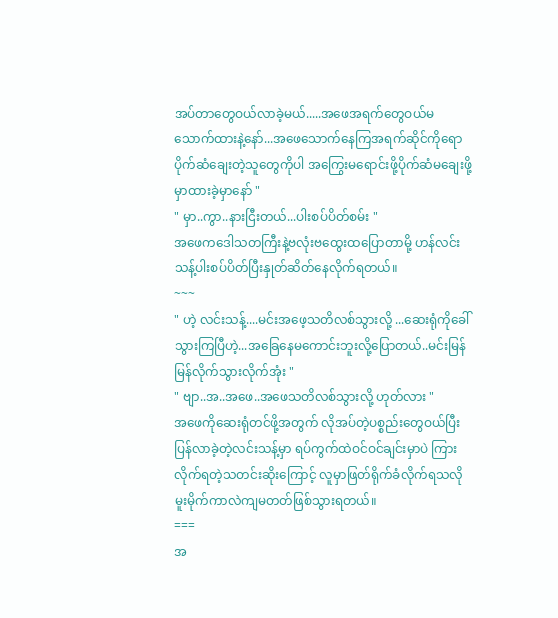အပ်တာတွေဝယ်လာခဲ့မယ်.....အဖေအရက်တွေဝယ်မသောက်ထားနဲ့နော်...အဖေသောက်နေကြအရက်ဆိုင်ကိုရောပိုက်ဆံချေးတဲ့သူတွေကိုပါ အကြွေးမရောင်းဖို့ပိုက်ဆံမချေးဖို့မှာထားခဲ့မှာနော် "
" မှာ..ကွာ..နားငြီးတယ်...ပါးစပ်ပိတ်စမ်း "
အဖေကဒေါသတကြီးနဲ့ဗလုံးဗထွေးထပြောတာမို့ ဟန်လင်းသန့်ပါးစပ်ပိတ်ပြီးနှုတ်ဆိတ်နေလိုက်ရတယ်။
~~~
" ဟဲ့ လင်းသန့်....မင်းအဖေ့သတိလစ်သွားလို့ ...ဆေးရုံကိုခေါ်သွားကြပြီဟဲ့...အခြေနေမကောင်းဘူးလို့ပြောတယ်..မင်းမြန်မြန်လိုက်သွားလိုက်အုံး "
" ဗျာ..အ..အဖေ..အဖေသတိလစ်သွားလို့ ဟုတ်လား "
အဖေကိုဆေးရုံတင်ဖို့အတွက် လိုအပ်တဲ့ပစ္စည်းတွေဝယ်ပြီးပြန်လာခဲ့တဲ့လင်းသန့်မှာ ရပ်ကွက်ထဲဝင်ဝင်ချင်းမှာပဲ ကြားလိုက်ရတဲ့သတင်းဆိုးကြောင့် လူမှာဖြတ်ရိုက်ခံလိုက်ရသလို မူးမိုက်ကာလဲကျမတတ်ဖြစ်သွားရတယ်။
===
အ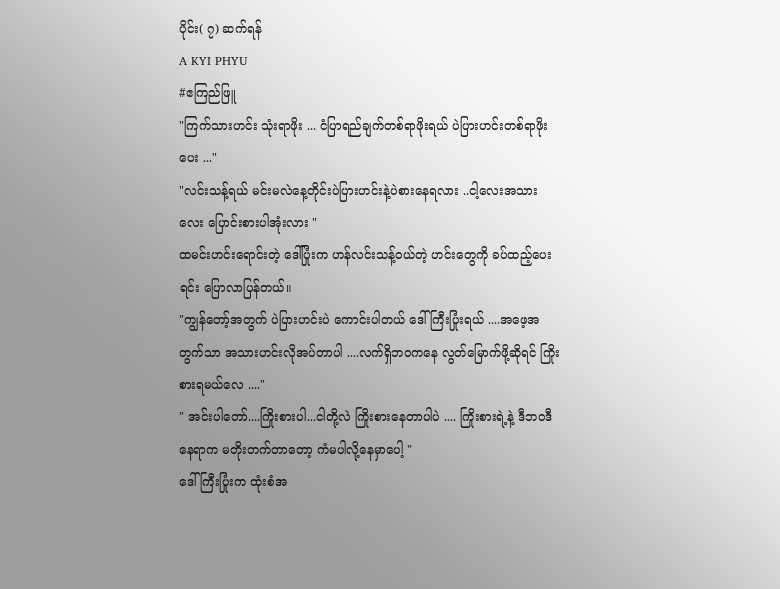ပိုင်း( ၇) ဆက်ရန်
A KYI PHYU
#ဧကြည်ဖြူ
"ကြက်သားဟင်း သုံးရာဖိုး ... ငံပြာရည်ချက်တစ်ရာဖိုးရယ် ပဲပြားဟင်းတစ်ရာဖိုးပေး ..."
"လင်းသန့်ရယ် မင်းမလဲနေ့တိုင်းပဲပြားဟင်းနဲ့ပဲစားနေရလား ..ငါ့လေးအသားလေး ပြောင်းစားပါအုံးလား "
ထမင်းဟင်းရောင်းတဲ့ ဒေါ်ပြုံးက ဟန်လင်းသန့်ဝယ်တဲ့ ဟင်းတွေကို ခပ်ထည့်ပေးရင်း ပြောလာပြန်တယ်။
"ကျွန်တော့်အတွက် ပဲပြားဟင်းပဲ ကောင်းပါတယ် ဒေါ်ကြီးပြုံးရယ် ....အဖေ့အတွက်သာ အသားဟင်းလိုအပ်တာပါ ....လက်ရှိဘ၀ကနေ လွတ်မြောက်ဖို့ဆိုရင် ကြိုးစားရမယ်လေ ...."
" အင်းပါတော်....ကြိုးစားပါ...ငါတို့လဲ ကြိုးစားနေတာပါပဲ .... ကြိုးစားရဲ့နဲ့ ဒီဘ၀ဒီနေရာက မတိုးတက်တာတော့ ကံမပါလို့နေမှာပေါ့ "
ဒေါ်ကြီးပြုံးက ထုံးစံအ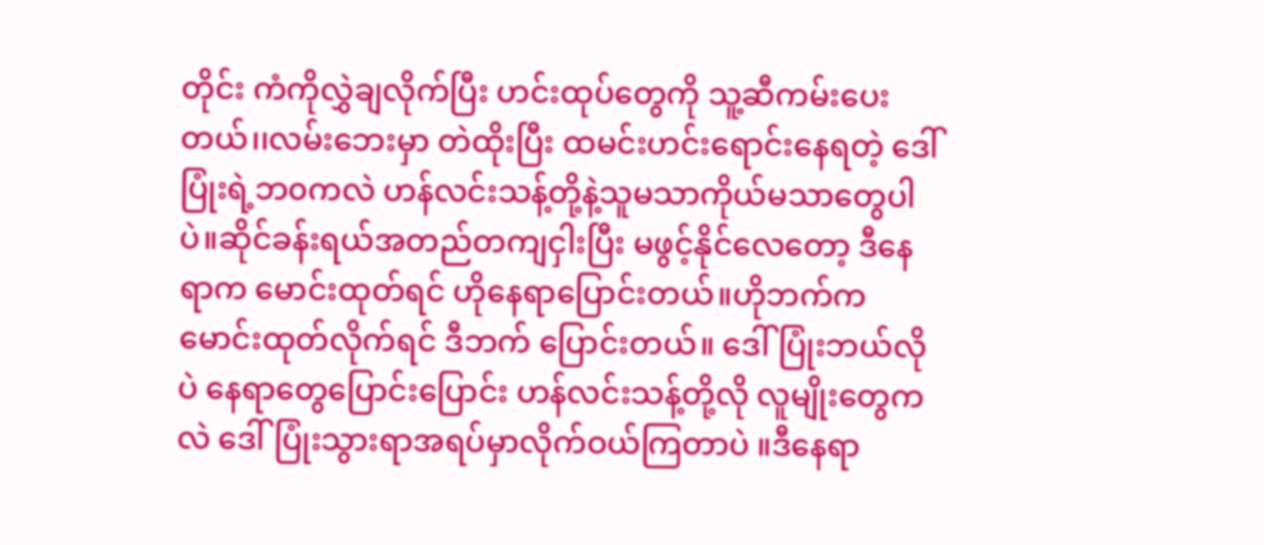တိုင်း ကံကိုလွှဲချလိုက်ပြီး ဟင်းထုပ်တွေကို သူ့ဆီကမ်းပေးတယ်၊၊လမ်းဘေးမှာ တဲထိုးပြီး ထမင်းဟင်းရောင်းနေရတဲ့ ဒေါ်ပြုံးရဲ့ဘ၀ကလဲ ဟန်လင်းသန့်တို့နဲ့သူမသာကိုယ်မသာတွေပါပဲ။ဆိုင်ခန်းရယ်အတည်တကျငှါးပြီး မဖွင့်နိုင်လေတော့ ဒီနေရာက မောင်းထုတ်ရင် ဟိုနေရာပြောင်းတယ်။ဟိုဘက်က မောင်းထုတ်လိုက်ရင် ဒီဘက် ပြောင်းတယ်။ ဒေါ်ပြုံးဘယ်လိုပဲ နေရာတွေပြောင်းပြောင်း ဟန်လင်းသန့်တို့လို လူမျိုးတွေကလဲ ဒေါ်ပြုံးသွားရာအရပ်မှာလိုက်ဝယ်ကြတာပဲ ။ဒီနေရာ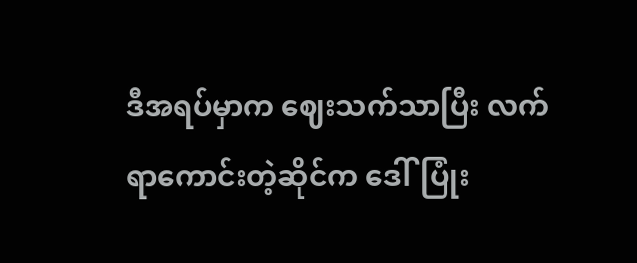ဒီအရပ်မှာက ဈေးသက်သာပြီး လက်ရာကောင်းတဲ့ဆိုင်က ဒေါ်ပြုံး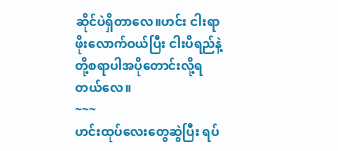ဆိုင်ပဲရှိတာလေ။ဟင်း ငါးရာဖိုးလောက်ဝယ်ပြီး ငါးပိရည်နဲ့တို့စရာပါအပိုတောင်းလို့ရတယ်လေ။
~~~
ဟင်းထုပ်လေးတွေဆွဲပြီး ရပ်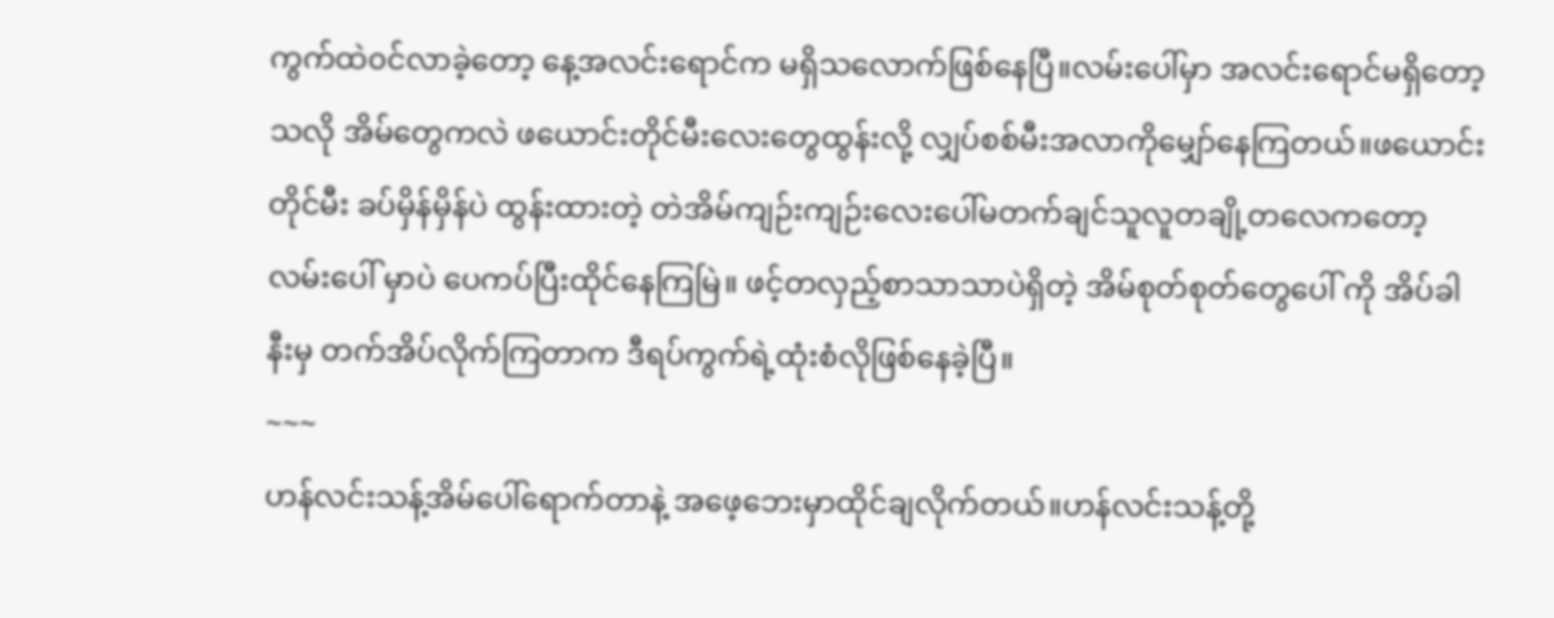ကွက်ထဲ၀င်လာခဲ့တော့ နေ့အလင်းရောင်က မရှိသလောက်ဖြစ်နေပြီ။လမ်းပေါ်မှာ အလင်းရောင်မရှိတော့သလို အိမ်တွေကလဲ ဖယောင်းတိုင်မီးလေးတွေထွန်းလို့ လျှပ်စစ်မီးအလာကိုမျှော်နေကြတယ်။ဖယောင်းတိုင်မီး ခပ်မှိန်မှိန်ပဲ ထွန်းထားတဲ့ တဲအိမ်ကျဉ်းကျဉ်းလေးပေါ်မတက်ချင်သူလူတချို့တလေကတော့ လမ်းပေါ် မှာပဲ ပေကပ်ပြီးထိုင်နေကြမြဲ။ ဖင့်တလှည့်စာသာသာပဲရှိတဲ့ အိမ်စုတ်စုတ်တွေပေါ် ကို အိပ်ခါနီးမှ တက်အိပ်လိုက်ကြတာက ဒီရပ်ကွက်ရဲ့ထုံးစံလိုဖြစ်နေခဲ့ပြီ။
~~~
ဟန်လင်းသန့်အိမ်ပေါ်ရောက်တာနဲ့ အဖေ့ဘေးမှာထိုင်ချလိုက်တယ်။ဟန်လင်းသန့်တို့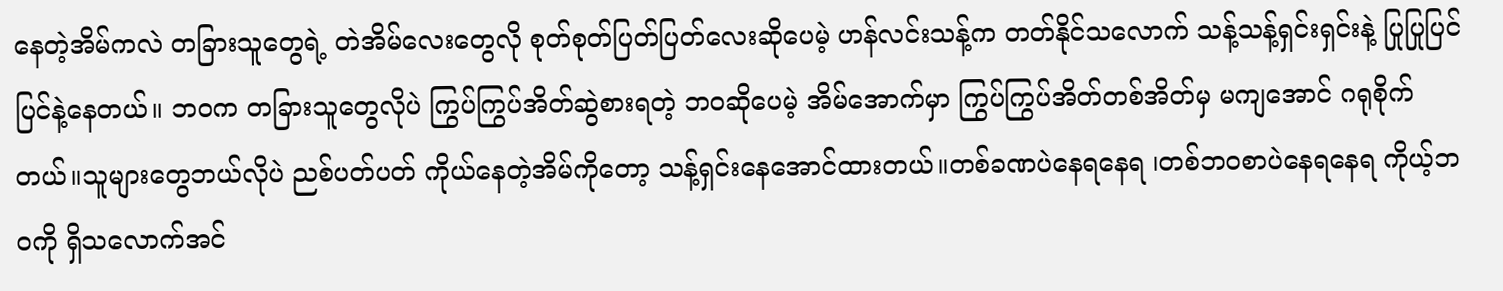နေတဲ့အိမ်ကလဲ တခြားသူတွေရဲ့ တဲအိမ်လေးတွေလို စုတ်စုတ်ပြတ်ပြတ်လေးဆိုပေမဲ့ ဟန်လင်းသန့်က တတ်နိုင်သလောက် သန့်သန့်ရှင်းရှင်းနဲ့ ပြုပြုပြင်ပြင်နဲ့နေတယ်။ ဘ၀က တခြားသူတွေလိုပဲ ကြွပ်ကြွပ်အိတ်ဆွဲစားရတဲ့ ဘ၀ဆိုပေမဲ့ အိမ်အောက်မှာ ကြွပ်ကြွပ်အိတ်တစ်အိတ်မှ မကျအောင် ဂရုစိုက်တယ်။သူများတွေဘယ်လိုပဲ ညစ်ပတ်ပတ် ကိုယ်နေတဲ့အိမ်ကိုတော့ သန့်ရှင်းနေအောင်ထားတယ်။တစ်ခဏပဲနေရနေရ ၊တစ်ဘ၀စာပဲနေရနေရ ကိုယ့်ဘ၀ကို ရှိသလောက်အင်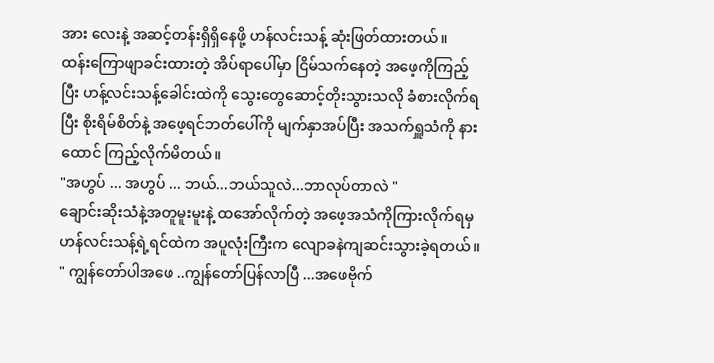အား လေးနဲ့ အဆင့်တန်းရှိရှိနေဖို့ ဟန်လင်းသန့် ဆုံးဖြတ်ထားတယ်။
ထန်းကြောဖျာခင်းထားတဲ့ အိပ်ရာပေါ်မှာ ငြိမ်သက်နေတဲ့ အဖေ့ကိုကြည့်ပြီး ဟန့်လင်းသန့်ခေါင်းထဲကို သွေးတွေဆောင့်တိုးသွားသလို ခံစားလိုက်ရပြီး စိုးရိမ်စိတ်နဲ့ အဖေ့ရင်ဘတ်ပေါ်ကို မျက်နှာအပ်ပြီး အသက်ရှူသံကို နားထောင် ကြည့်လိုက်မိတယ်။
"အဟွပ် ... အဟွပ် ... ဘယ်...ဘယ်သူလဲ...ဘာလုပ်တာလဲ "
ချောင်းဆိုးသံနဲ့အတူမူးမူးနဲ့ ထအော်လိုက်တဲ့ အဖေ့အသံကိုကြားလိုက်ရမှ ဟန်လင်းသန့်ရဲ့ရင်ထဲက အပူလုံးကြီးက လျောခနဲကျဆင်းသွားခဲ့ရတယ်။
" ကျွန်တော်ပါအဖေ ..ကျွန်တော်ပြန်လာပြီ ...အဖေဗိုက်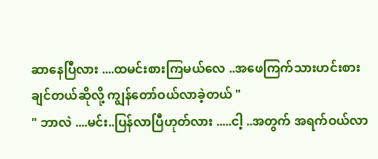ဆာနေပြီလား ....ထမင်းစားကြမယ်လေ ..အဖေကြက်သားဟင်းစားချင်တယ်ဆိုလို့ ကျွန်တော်ဝယ်လာခဲ့တယ် "
" ဘာလဲ ....မင်း..ပြန်လာပြီဟုတ်လား .....ငါ့ ..အတွက် အရက်ဝယ်လာ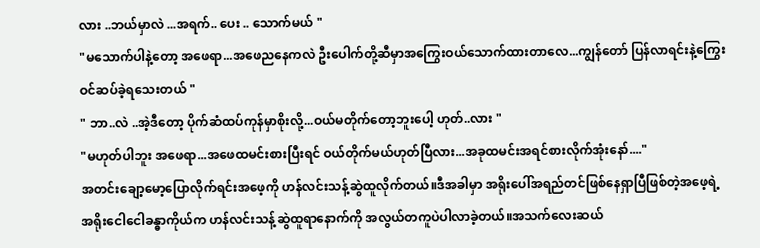လား ..ဘယ်မှာလဲ ...အရက်.. ပေး .. သောက်မယ် "
"မသောက်ပါနဲ့တော့ အဖေရာ...အဖေညနေကလဲ ဦးပေါက်တို့ဆီမှာအကြွေးဝယ်သောက်ထားတာလေ...ကျွန်တော် ပြန်လာရင်းနဲ့ကြွေးဝင်ဆပ်ခဲ့ရသေးတယ် "
" ဘာ..လဲ ..အဲ့ဒီတော့ ပိုက်ဆံထပ်ကုန်မှာစိုးလို့...ဝယ်မတိုက်တော့ဘူးပေါ့ ဟုတ်..လား "
"မဟုတ်ပါဘူး အဖေရာ...အဖေထမင်းစားပြီးရင် ဝယ်တိုက်မယ်ဟုတ်ပြီလား...အခုထမင်းအရင်စားလိုက်အုံးနော်...."
အတင်းချော့မော့ပြောလိုက်ရင်းအဖေ့ကို ဟန်လင်းသန့်ဆွဲထူလိုက်တယ်။ဒီအခါမှာ အရိုးပေါ်အရည်တင်ဖြစ်နေရှာပြီဖြစ်တဲ့အဖေ့ရဲ့ အရိုးငေါငေါခန္ဓာကိုယ်က ဟန်လင်းသန့်ဆွဲထူရာနောက်ကို အလွယ်တကူပဲပါလာခဲ့တယ်။အသက်လေးဆယ်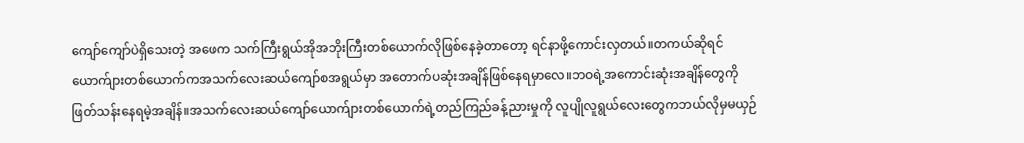ကျော်ကျော်ပဲရှိသေးတဲ့ အဖေက သက်ကြီးရွယ်အိုအဘိုးကြီးတစ်ယောက်လိုဖြစ်နေခဲ့တာတော့ ရင်နာဖို့ကောင်းလှတယ်။တကယ်ဆိုရင် ယောက်ျားတစ်ယောက်ကအသက်လေးဆယ်ကျော်စအရွယ်မှာ အတောက်ပဆုံးအချိန်ဖြစ်နေရမှာလေ။ဘဝရဲ့အကောင်းဆုံးအချိန်တွေကို ဖြတ်သန်းနေရမဲ့အချိန်။အသက်လေးဆယ်ကျော်ယောက်ျားတစ်ယောက်ရဲ့တည်ကြည်ခန့်ညားမှုကို လူပျိုလူရွယ်လေးတွေကဘယ်လိုမှမယှဉ်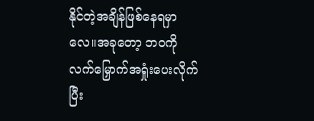နိုင်တဲ့အချိန်ဖြစ်နေရမှာလေ။အခုတော့ ဘဝကိုလက်မြှောက်အရှုံးပေးလိုက်ပြီး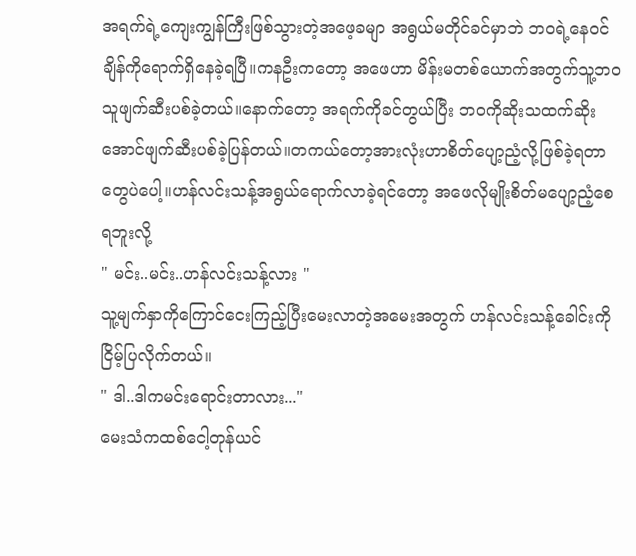အရက်ရဲ့ကျေးကျွန်ကြီးဖြစ်သွားတဲ့အဖေ့ခမျာ အရွယ်မတိုင်ခင်မှာဘဲ ဘဝရဲ့နေဝင်ချိန်ကိုရောက်ရှိနေခဲ့ရပြီ။ကနဦးကတော့ အဖေဟာ မိန်းမတစ်ယောက်အတွက်သူ့ဘဝသူဖျက်ဆီးပစ်ခဲ့တယ်။နောက်တော့ အရက်ကိုခင်တွယ်ပြီး ဘဝကိုဆိုးသထက်ဆိုးအောင်ဖျက်ဆီးပစ်ခဲ့ပြန်တယ်။တကယ်တော့အားလုံးဟာစိတ်ပျော့ညံ့လို့ဖြစ်ခဲ့ရတာတွေပဲပေါ့။ဟန်လင်းသန့်အရွယ်ရောက်လာခဲ့ရင်တော့ အဖေလိုမျိုးစိတ်မပျော့ညံ့စေရဘူးလို့
" မင်း..မင်း..ဟန်လင်းသန့်လား "
သူ့မျက်နှာကိုကြောင်ငေးကြည့်ပြီးမေးလာတဲ့အမေးအတွက် ဟန်လင်းသန့်ခေါင်းကိုငြိမ့်ပြလိုက်တယ်။
" ဒါ..ဒါကမင်းရောင်းတာလား..."
မေးသံကထစ်ငေါ့တုန်ယင်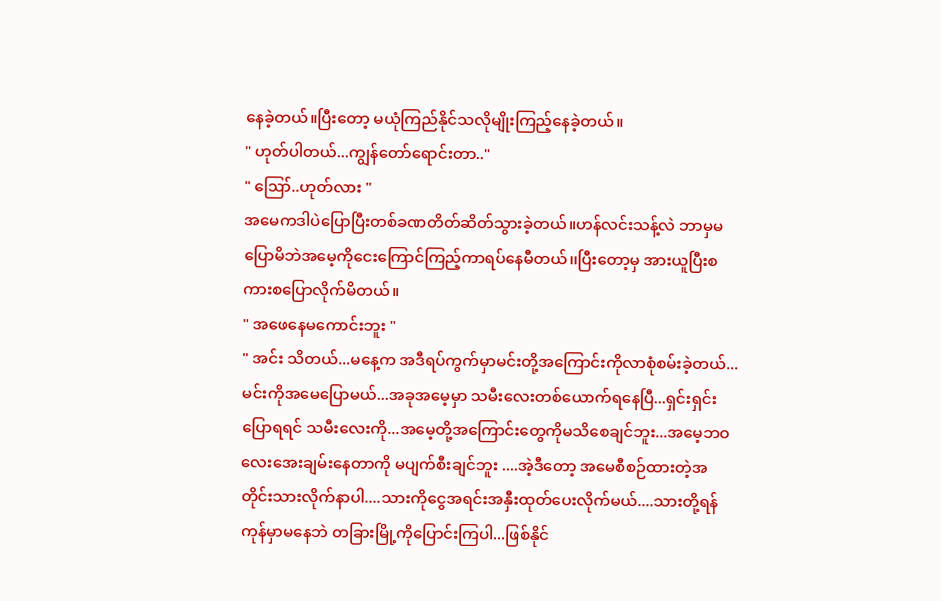နေခဲ့တယ်။ပြီးတော့ မယုံကြည်နိုင်သလိုမျိုးကြည့်နေခဲ့တယ်။
" ဟုတ်ပါတယ်...ကျွန်တော်ရောင်းတာ.."
" ဪ..ဟုတ်လား "
အမေကဒါပဲပြောပြီးတစ်ခဏတိတ်ဆိတ်သွားခဲ့တယ်။ဟန်လင်းသန့်လဲ ဘာမှမပြောမိဘဲအမေ့ကိုငေးကြောင်ကြည့်ကာရပ်နေမီတယ်၊၊ပြီးတော့မှ အားယူပြီးစကားစပြောလိုက်မိတယ်။
" အဖေနေမကောင်းဘူး "
" အင်း သိတယ်...မနေ့က အဒီရပ်ကွက်မှာမင်းတို့အကြောင်းကိုလာစုံစမ်းခဲ့တယ်...မင်းကိုအမေပြောမယ်...အခုအမေ့မှာ သမီးလေးတစ်ယောက်ရနေပြီ...ရှင်းရှင်းပြောရရင် သမီးလေးကို...အမေ့တို့အကြောင်းတွေကိုမသိစေချင်ဘူး...အမေ့ဘဝလေးအေးချမ်းနေတာကို မပျက်စီးချင်ဘူး ....အဲ့ဒီတော့ အမေစီစဉ်ထားတဲ့အတိုင်းသားလိုက်နာပါ....သားကိုငွေအရင်းအနှီးထုတ်ပေးလိုက်မယ်....သားတို့ရန်ကုန်မှာမနေဘဲ တခြားမြို့ကိုပြောင်းကြပါ...ဖြစ်နိုင်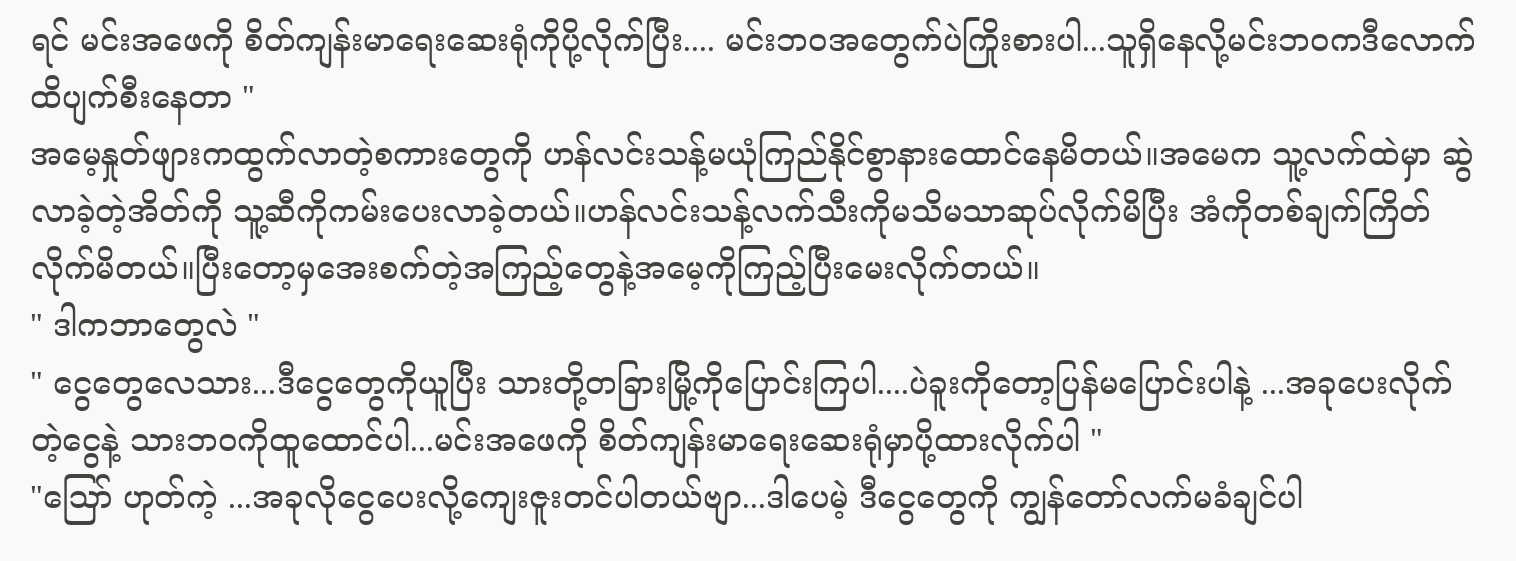ရင် မင်းအဖေကို စိတ်ကျန်းမာရေးဆေးရုံကိုပို့လိုက်ပြီး.... မင်းဘဝအတွေက်ပဲကြိုးစားပါ...သူရှိနေလို့မင်းဘဝကဒီလောက်ထိပျက်စီးနေတာ "
အမေ့နှုတ်ဖျားကထွက်လာတဲ့စကားတွေကို ဟန်လင်းသန့်မယုံကြည်နိုင်စွာနားထောင်နေမိတယ်။အမေက သူ့လက်ထဲမှာ ဆွဲလာခဲ့တဲ့အိတ်ကို သူ့ဆီကိုကမ်းပေးလာခဲ့တယ်။ဟန်လင်းသန့်လက်သီးကိုမသိမသာဆုပ်လိုက်မိပြီး အံကိုတစ်ချက်ကြိတ်လိုက်မိတယ်။ပြီးတော့မှအေးစက်တဲ့အကြည့်တွေနဲ့အမေ့ကိုကြည့်ပြီးမေးလိုက်တယ်။
" ဒါကဘာတွေလဲ "
" ငွေတွေလေသား...ဒီငွေတွေကိုယူပြီး သားတို့တခြားမြို့ကိုပြောင်းကြပါ....ပဲခူးကိုတော့ပြန်မပြောင်းပါနဲ့ ...အခုပေးလိုက်တဲ့ငွေနဲ့ သားဘဝကိုထူထောင်ပါ...မင်းအဖေကို စိတ်ကျန်းမာရေးဆေးရုံမှာပို့ထားလိုက်ပါ "
"ဪ ဟုတ်ကဲ့ ...အခုလိုငွေပေးလို့ကျေးဇူးတင်ပါတယ်ဗျာ...ဒါပေမဲ့ ဒီငွေတွေကို ကျွန်တော်လက်မခံချင်ပါ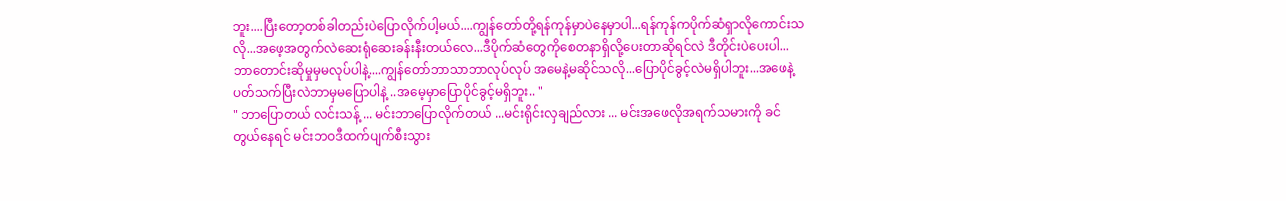ဘူး....ပြီးတော့တစ်ခါတည်းပဲပြောလိုက်ပါ့မယ်....ကျွန်တော်တို့ရန်ကုန်မှာပဲနေမှာပါ...ရန်ကုန်ကပိုက်ဆံရှာလိုကောင်းသလို...အဖေ့အတွက်လဲဆေးရုံဆေးခန်းနီးတယ်လေ...ဒီပိုက်ဆံတွေကိုစေတနာရှိလို့ပေးတာဆိုရင်လဲ ဒီတိုင်းပဲပေးပါ...ဘာတောင်းဆိုမှုမှမလုပ်ပါနဲ့....ကျွန်တော်ဘာသာဘာလုပ်လုပ် အမေနဲ့မဆိုင်သလို...ပြောပိုင်ခွင့်လဲမရှိပါဘူး...အဖေနဲ့ပတ်သက်ပြီးလဲဘာမှမပြောပါနဲ့ ..အမေ့မှာပြောပိုင်ခွင့်မရှိဘူး.. "
" ဘာပြောတယ် လင်းသန့် ... မင်းဘာပြောလိုက်တယ် ...မင်းရိုင်းလှချည်လား ... မင်းအဖေလိုအရက်သမားကို ခင်တွယ်နေရင် မင်းဘဝဒီထက်ပျက်စီးသွား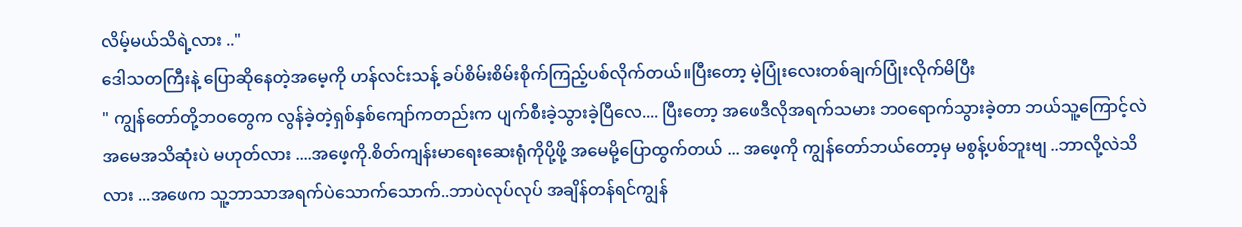လိမ့်မယ်သိရဲ့လား .."
ဒေါသတကြီးနဲ့ ပြောဆိုနေတဲ့အမေ့ကို ဟန်လင်းသန့် ခပ်စိမ်းစိမ်းစိုက်ကြည့်ပစ်လိုက်တယ်။ပြီးတော့ မဲ့ပြုံးလေးတစ်ချက်ပြုံးလိုက်မိပြီး
" ကျွန်တော်တို့ဘဝတွေက လွန်ခဲ့တဲ့ရှစ်နှစ်ကျော်ကတည်းက ပျက်စီးခဲ့သွားခဲ့ပြီလေ.... ပြီးတော့ အဖေဒီလိုအရက်သမား ဘဝရောက်သွားခဲ့တာ ဘယ်သူ့ကြောင့်လဲ အမေအသိဆုံးပဲ မဟုတ်လား ....အဖေ့ကို.စိတ်ကျန်းမာရေးဆေးရုံကိုပို့ဖို့ အမေမို့ပြောထွက်တယ် ... အဖေ့ကို ကျွန်တော်ဘယ်တော့မှ မစွန့်ပစ်ဘူးဗျ ..ဘာလို့လဲသိလား ...အဖေက သူ့ဘာသာအရက်ပဲသောက်သောက်..ဘာပဲလုပ်လုပ် အချိန်တန်ရင်ကျွန်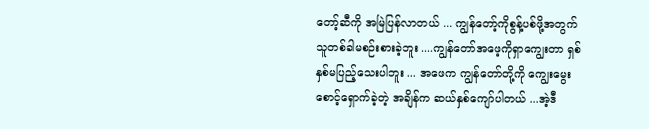တော့်ဆီကို အမြဲပြန်လာတယ် ... ကျွန်တော့်ကိုစွန့်ပစ်ဖို့အတွက် သူတစ်ခါမစဉ်းစားခဲ့ဘူး ....ကျွန်တော်အဖေ့ကိုရှာကျွေးတာ ရှစ်နှစ်မပြည့်သေးပါဘူး ... အဖေက ကျွန်တော်တို့ကို ကျွေးမွေးစောင့်ရှောက်ခဲ့တဲ့ အချိန်က ဆယ်နှစ်ကျော်ပါတယ် ...အဲ့ဒီ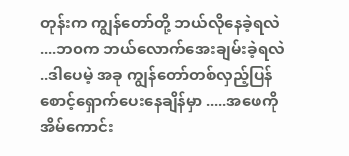တုန်းက ကျွန်တော်တို့ ဘယ်လိုနေခဲ့ရလဲ ....ဘ၀က ဘယ်လောက်အေးချမ်းခဲ့ရလဲ ..ဒါပေမဲ့ အခု ကျွန်တော်တစ်လှည့်ပြန်စောင့်ရှောက်ပေးနေချိန်မှာ .....အဖေကို အိမ်ကောင်း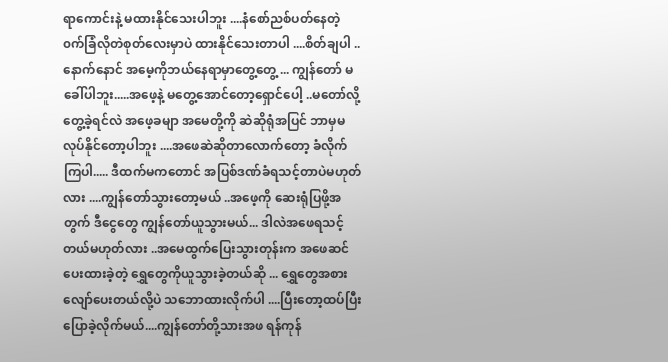ရာကောင်းနဲ့ မထားနိုင်သေးပါဘူး ....နံစော်ညစ်ပတ်နေတဲ့ ၀က်ခြံလိုတဲစုတ်လေးမှာပဲ ထားနိုင်သေးတာပါ ....စိတ်ချပါ .. နောက်နောင် အမေ့ကိုဘယ်နေရာမှာတွေ့တွေ့ ... ကျွန်တော် မခေါ်ပါဘူး.....အဖေ့နဲ့ မတွေ့အောင်တော့ရှောင်ပေါ့ ..မတော်လို့တွေ့ခဲ့ရင်လဲ အဖေ့ခမျာ အမေတို့ကို ဆဲဆိုရုံအပြင် ဘာမှမလုပ်နိုင်တော့ပါဘူး ....အဖေဆဲဆိုတာလောက်တော့ ခံလိုက်ကြပါ..... ဒီထက်မကတောင် အပြစ်ဒဏ်ခံရသင့်တာပဲမဟုတ်လား ....ကျွန်တော်သွားတော့မယ် ..အဖေ့ကို ဆေးရုံပြဖို့အတွက် ဒီငွေတွေ ကျွန်တော်ယူသွားမယ်... ဒါလဲအဖေရသင့်တယ်မဟုတ်လား ..အမေထွက်ပြေးသွားတုန်းက အဖေဆင်ပေးထားခဲ့တဲ့ ရွှေတွေကိုယူသွားခဲ့တယ်ဆို ... ရွှေတွေအစားလျော်ပေးတယ်လို့ပဲ သဘောထားလိုက်ပါ ....ပြီးတော့ထပ်ပြီးပြောခဲ့လိုက်မယ်....ကျွန်တော်တို့သားအဖ ရန်ကုန်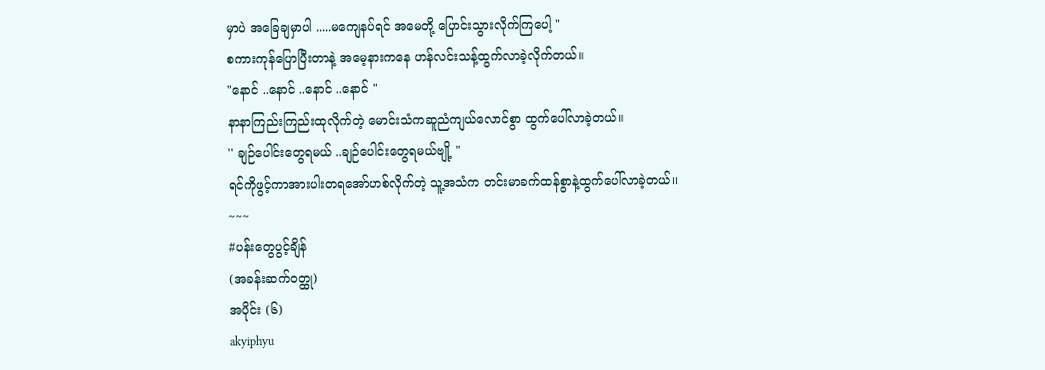မှာပဲ အခြေချမှာပါ .....မကျေနပ်ရင် အမေတို့ ပြောင်းသွားလိုက်ကြပေါ့ "
စကားကုန်ပြောပြီးတာနဲ့ အမေ့နားကနေ ဟန်လင်းသန့်ထွက်လာခဲ့လိုက်တယ်။
"နောင် ..နောင် ..နောင် ..နောင် "
နာနာကြည်းကြည်းထုလိုက်တဲ့ မောင်းသံကဆူညံကျယ်လောင်စွာ ထွက်ပေါ်လာခဲ့တယ်။
'' ချဉ်ပေါင်းတွေရမယ် ..ချဉ်ပေါင်းတွေရမယ်ဗျို့ "
ရင်ကိုဖွင့်ကာအားပါးတရအော်ဟစ်လိုက်တဲ့ သူ့အသံက တင်းမာခက်ထန်စွာနဲ့ထွက်ပေါ်လာခဲ့တယ်၊၊
~~~
#ပန်းတွေပွင့်ချိန်
(အခန်းဆက်ဝတ္ထု)
အပိုင်း (၆)
akyiphyu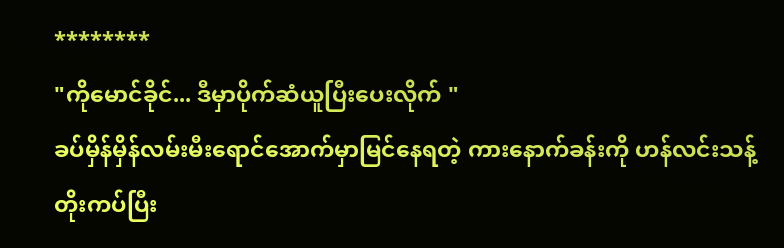********
"ကိုမောင်ခိုင်... ဒီမှာပိုက်ဆံယူပြီးပေးလိုက် "
ခပ်မှိန်မှိန်လမ်းမီးရောင်အောက်မှာမြင်နေရတဲ့ ကားနောက်ခန်းကို ဟန်လင်းသန့်တိုးကပ်ပြီး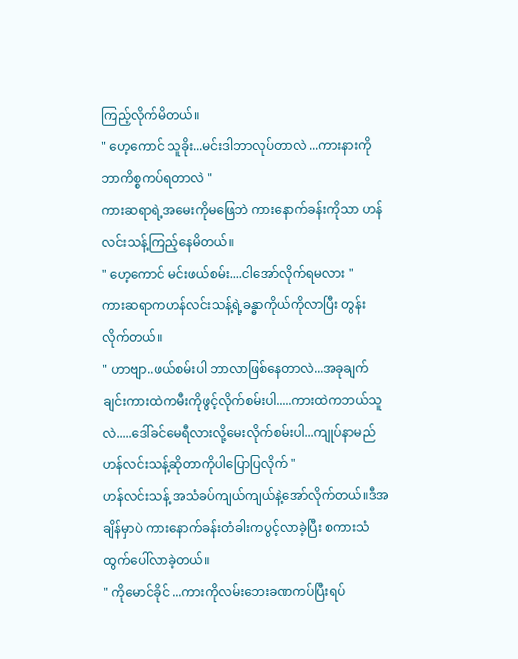ကြည့်လိုက်မိတယ်။
" ဟေ့ကောင် သူခိုး...မင်းဒါဘာလုပ်တာလဲ ...ကားနားကို ဘာကိစ္စကပ်ရတာလဲ "
ကားဆရာရဲ့အမေးကိုမဖြေဘဲ ကားနောက်ခန်းကိုသာ ဟန်လင်းသန့်ကြည့်နေမိတယ်။
" ဟေ့ကောင် မင်းဖယ်စမ်း....ငါအော်လိုက်ရမလား "
ကားဆရာကဟန်လင်းသန့်ရဲ့ခန္ဓာကိုယ်ကိုလာပြီး တွန်းလိုက်တယ်။
" ဟာဗျာ..ဖယ်စမ်းပါ ဘာလာဖြစ်နေတာလဲ...အခုချက်ချင်းကားထဲကမီးကိုဖွင့်လိုက်စမ်းပါ.....ကားထဲကဘယ်သူလဲ.....ဒေါ်ခင်မေရီလားလို့မေးလိုက်စမ်းပါ...ကျုပ်နာမည်ဟန်လင်းသန့်ဆိုတာကိုပါပြောပြလိုက် "
ဟန်လင်းသန့် အသံခပ်ကျယ်ကျယ်နဲ့အော်လိုက်တယ်။ဒီအချိန်မှာပဲ ကားနောက်ခန်းတံခါးကပွင့်လာခဲ့ပြီး စကားသံထွက်ပေါ်လာခဲ့တယ်။
" ကိုမောင်ခိုင် ...ကားကိုလမ်းဘေးခဏကပ်ပြီးရပ်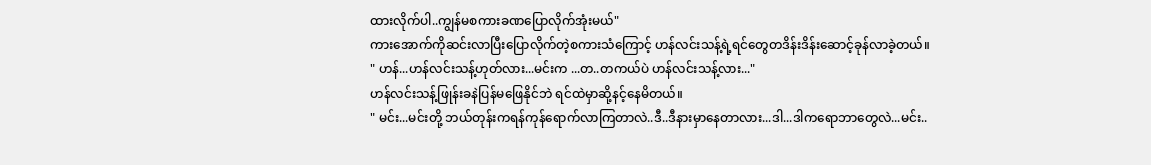ထားလိုက်ပါ..ကျွန်မစကားခဏပြောလိုက်အုံးမယ်"
ကားအောက်ကိုဆင်းလာပြီးပြောလိုက်တဲ့စကားသံကြောင့် ဟန်လင်းသန့်ရဲ့ရင်တွေတဒိန်းဒိန်းဆောင့်ခုန်လာခဲ့တယ်။
" ဟန်...ဟန်လင်းသန့်ဟုတ်လား...မင်းက ...တ..တကယ်ပဲ ဟန်လင်းသန့်လား..."
ဟန်လင်းသန့်ဖြုန်းခနဲပြန်မဖြေနိုင်ဘဲ ရင်ထဲမှာဆို့နင့်နေမိတယ်။
" မင်း...မင်းတို့ ဘယ်တုန်းကရန်ကုန်ရောက်လာကြတာလဲ..ဒီ..ဒီနားမှာနေတာလား...ဒါ...ဒါကရောဘာတွေလဲ...မင်း..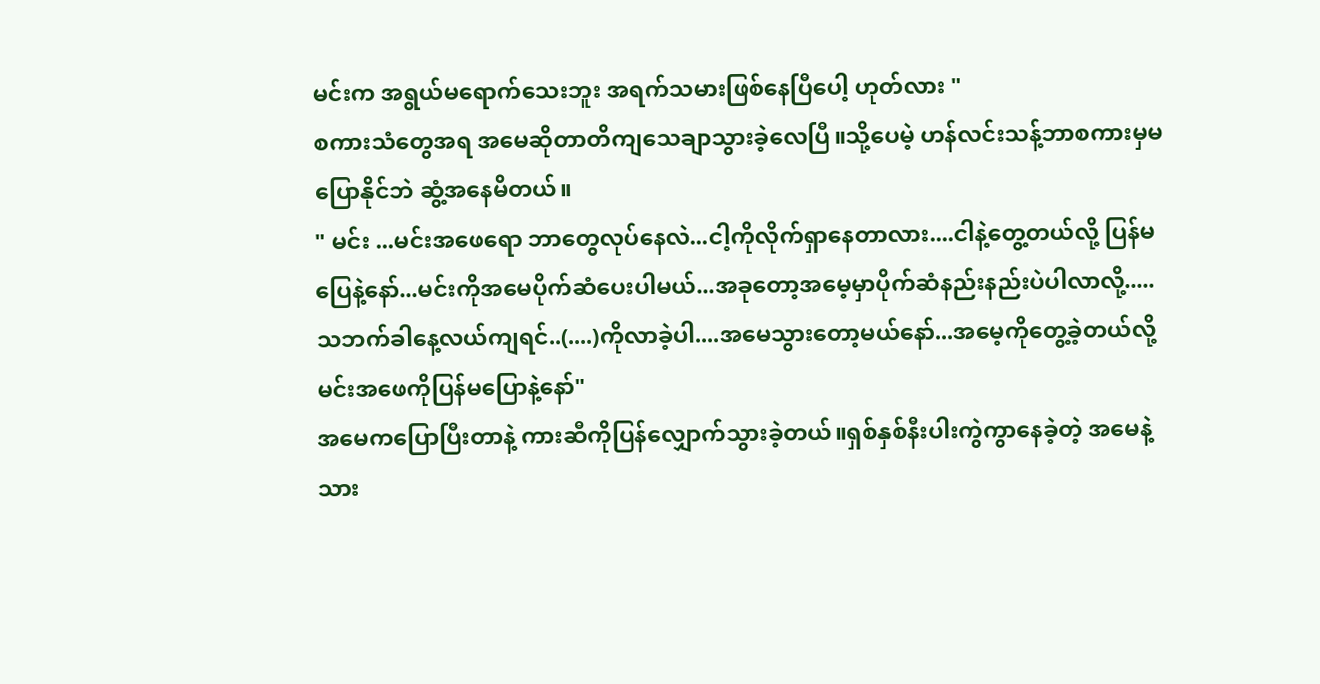မင်းက အရွယ်မရောက်သေးဘူး အရက်သမားဖြစ်နေပြီပေါ့ ဟုတ်လား "
စကားသံတွေအရ အမေဆိုတာတိကျသေချာသွားခဲ့လေပြီ။သို့ပေမဲ့ ဟန်လင်းသန့်ဘာစကားမှမပြောနိုင်ဘဲ ဆွံ့အနေမိတယ်။
" မင်း ...မင်းအဖေရော ဘာတွေလုပ်နေလဲ...ငါ့ကိုလိုက်ရှာနေတာလား....ငါနဲ့တွေ့တယ်လို့ ပြန်မပြေနဲ့နော်...မင်းကိုအမေပိုက်ဆံပေးပါမယ်...အခုတော့အမေ့မှာပိုက်ဆံနည်းနည်းပဲပါလာလို့.....သဘက်ခါနေ့လယ်ကျရင်..(....)ကိုလာခဲ့ပါ....အမေသွားတော့မယ်နော်...အမေ့ကိုတွေ့ခဲ့တယ်လို့ မင်းအဖေကိုပြန်မပြောနဲ့နော်"
အမေကပြောပြီးတာနဲ့ ကားဆီကိုပြန်လျှောက်သွားခဲ့တယ်။ရှစ်နှစ်နီးပါးကွဲကွာနေခဲ့တဲ့ အမေနဲ့သား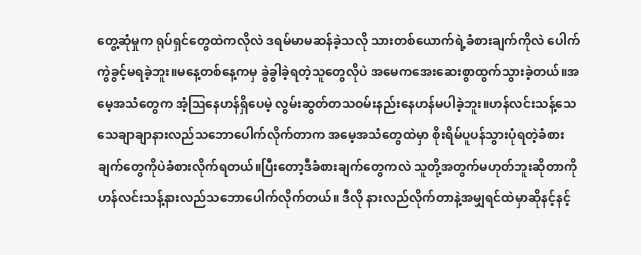တွေ့ဆုံမှုက ရုပ်ရှင်တွေထဲကလိုလဲ ဒရမ်မာမဆန်ခဲ့သလို သားတစ်ယောက်ရဲ့ခံစားချက်ကိုလဲ ပေါက်ကွဲခွင့်မရခဲ့ဘူး။မနေ့တစ်နေ့ကမှ ခွဲခွါခဲ့ရတဲ့သူတွေလိုပဲ အမေကအေးဆေးစွာထွက်သွားခဲ့တယ်။အမေ့အသံတွေက အံ့ဩနေဟန်ရှိပေမဲ့ လွမ်းဆွတ်တသဝမ်းနည်းနေဟန်မပါခဲ့ဘူး။ဟန်လင်းသန့်သေသေချာချာနားလည်သဘောပေါက်လိုက်တာက အမေ့အသံတွေထဲမှာ စိုးရိမ်ပူပန်သွားပုံရတဲ့ခံစားချက်တွေကိုပဲခံစားလိုက်ရတယ်။ပြီးတော့ဒီခံစားချက်တွေကလဲ သူတို့အတွက်မဟုတ်ဘူးဆိုတာကို ဟန်လင်းသန့်နားလည်သဘောပေါက်လိုက်တယ်။ ဒီလို နားလည်လိုက်တာနဲ့အမျှရင်ထဲမှာဆိုနင့်နင့်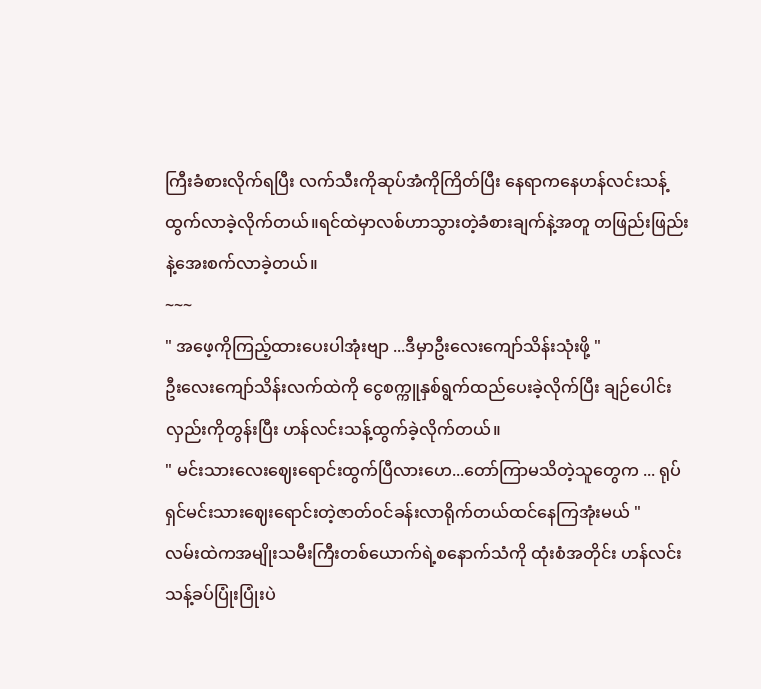ကြီးခံစားလိုက်ရပြီး လက်သီးကိုဆုပ်အံကိုကြိတ်ပြီး နေရာကနေဟန်လင်းသန့်ထွက်လာခဲ့လိုက်တယ်။ရင်ထဲမှာလစ်ဟာသွားတဲ့ခံစားချက်နဲ့အတူ တဖြည်းဖြည်းနဲ့အေးစက်လာခဲ့တယ်။
~~~
" အဖေ့ကိုကြည့်ထားပေးပါအုံးဗျာ ...ဒီမှာဦးလေးကျော်သိန်းသုံးဖို့ "
ဦးလေးကျော်သိန်းလက်ထဲကို ငွေစက္ကူနှစ်ရွက်ထည်ပေးခဲ့လိုက်ပြီး ချဉ်ပေါင်းလှည်းကိုတွန်းပြီး ဟန်လင်းသန့်ထွက်ခဲ့လိုက်တယ်။
" မင်းသားလေးဈေးရောင်းထွက်ပြီလားဟေ...တော်ကြာမသိတဲ့သူတွေက ... ရုပ်ရှင်မင်းသားဈေးရောင်းတဲ့ဇာတ်ဝင်ခန်းလာရိုက်တယ်ထင်နေကြအုံးမယ် "
လမ်းထဲကအမျိုးသမီးကြီးတစ်ယောက်ရဲ့စနောက်သံကို ထုံးစံအတိုင်း ဟန်လင်းသန့်ခပ်ပြုံးပြုံးပဲ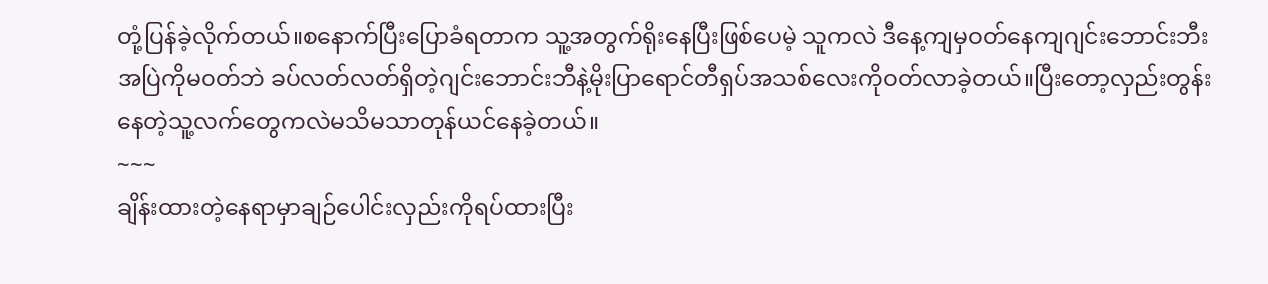တုံ့ပြန်ခဲ့လိုက်တယ်။စနောက်ပြီးပြောခံရတာက သူ့အတွက်ရိုးနေပြီးဖြစ်ပေမဲ့ သူကလဲ ဒီနေ့ကျမှဝတ်နေကျဂျင်းဘောင်းဘီးအပြဲကိုမဝတ်ဘဲ ခပ်လတ်လတ်ရှိတဲ့ဂျင်းဘောင်းဘီနဲ့မိုးပြာရောင်တီရှပ်အသစ်လေးကိုဝတ်လာခဲ့တယ်။ပြီးတော့လှည်းတွန်းနေတဲ့သူ့လက်တွေကလဲမသိမသာတုန်ယင်နေခဲ့တယ်။
~~~
ချိန်းထားတဲ့နေရာမှာချဉ်ပေါင်းလှည်းကိုရပ်ထားပြီး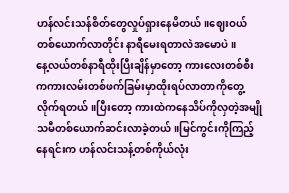ဟန်လင်းသန်စိတ်တွေလှုပ်ရှားနေမိတယ်။ဈေးဝယ်တစ်ယောက်လာတိုင်း နာရီမေးရတာလဲအမောပဲ။
နေ့လယ်တစ်နာရီထိုးပြီးချိန်မှာတော့ ကားလေးတစ်စီးကကားလမ်းတစ်ဖက်ခြမ်းမှာထိုးရပ်လာတာကိုတွေ့လိုက်ရတယ်။ပြီးတော့ ကားထဲကနေသိပ်ကိုလှတဲ့အမျိုသမီတစ်ယောက်ဆင်းလာခဲ့တယ်။မြင်ကွင်းကိုကြည့်နေရင်းက ဟန်လင်းသန့်တစ်ကိုယ်လုံး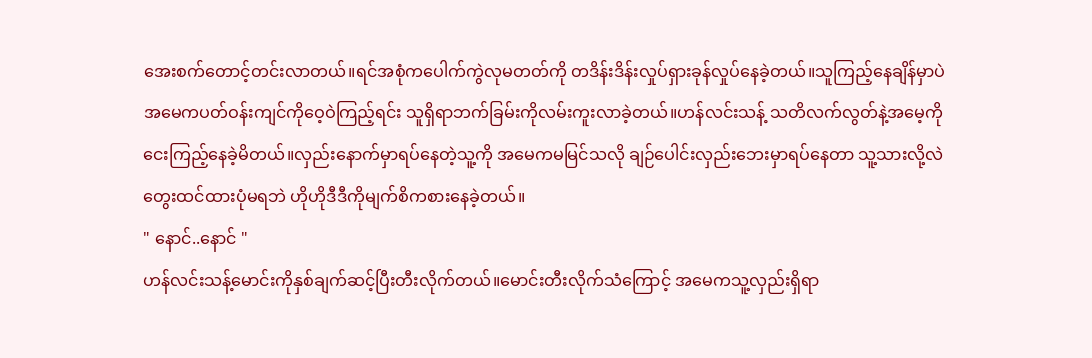အေးစက်တောင့်တင်းလာတယ်။ရင်အစုံကပေါက်ကွဲလုမတတ်ကို တဒိန်းဒိန်းလှုပ်ရှားခုန်လှုပ်နေခဲ့တယ်။သူကြည့်နေချိန်မှာပဲ အမေကပတ်ဝန်းကျင်ကိုဝေ့ဝဲကြည့်ရင်း သူရှိရာဘက်ခြမ်းကိုလမ်းကူးလာခဲ့တယ်။ဟန်လင်းသန့် သတိလက်လွတ်နဲ့အမေ့ကိုငေးကြည့်နေခဲ့မိတယ်။လှည်းနောက်မှာရပ်နေတဲ့သူ့ကို အမေကမမြင်သလို ချဉ်ပေါင်းလှည်းဘေးမှာရပ်နေတာ သူ့သားလို့လဲတွေးထင်ထားပုံမရဘဲ ဟိုဟိုဒီဒီကိုမျက်စိကစားနေခဲ့တယ်။
" နောင်..နောင် "
ဟန်လင်းသန့်မောင်းကိုနှစ်ချက်ဆင့်ပြီးတီးလိုက်တယ်။မောင်းတီးလိုက်သံကြောင့် အမေကသူ့လှည်းရှိရာ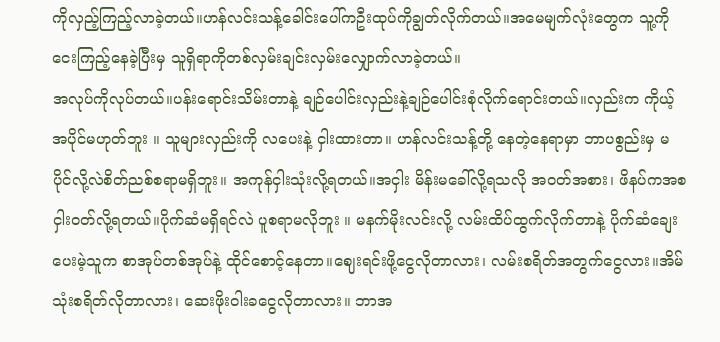ကိုလှည့်ကြည့်လာခဲ့တယ်။ဟန်လင်းသန့်ခေါင်းပေါ်ကဦးထုပ်ကိုချွတ်လိုက်တယ်။အမေမျက်လုံးတွေက သူ့ကိုငေးကြည့်နေခဲ့ပြီးမှ သူရှိရာကိုတစ်လှမ်းချင်းလှမ်းလျှောက်လာခဲ့တယ်။
အလုပ်ကိုလုပ်တယ်။ပန်းရောင်းသိမ်းတာနဲ့ ချဉ်ပေါင်းလှည်းနဲ့ချဉ်ပေါင်းစုံလိုက်ရောင်းတယ်။လှည်းက ကိုယ့်အပိုင်မဟုတ်ဘူး ။ သူများလှည်းကို လပေးနဲ့ ငှါးထားတာ။ ဟန်လင်းသန့်တို့ နေတဲ့နေရာမှာ ဘာပစွည်းမှ မပိုင်လို့လဲစိတ်ညစ်စရာမရှိဘူး။ အကုန်ငှါးသုံးလို့ရတယ်။အငှါး မိန်းမခေါ်လို့ရသလို အဝတ်အစား၊ ဖိနပ်ကအစငှါးဝတ်လို့ရတယ်။ပိုက်ဆံမရှိရင်လဲ ပူစရာမလိုဘူး ။ မနက်မိုးလင်းလို့ လမ်းထိပ်ထွက်လိုက်တာနဲ့ ပိုက်ဆံချေးပေးမဲ့သူက စာအုပ်တစ်အုပ်နဲ့ ထိုင်စောင့်နေတာ။ဈေးရင်းဖို့ငွေလိုတာလား၊ လမ်းစရိတ်အတွက်ငွေလား။အိမ်သုံးစရိတ်လိုတာလား၊ ဆေးဖိုးဝါးခငွေလိုတာလား။ ဘာအ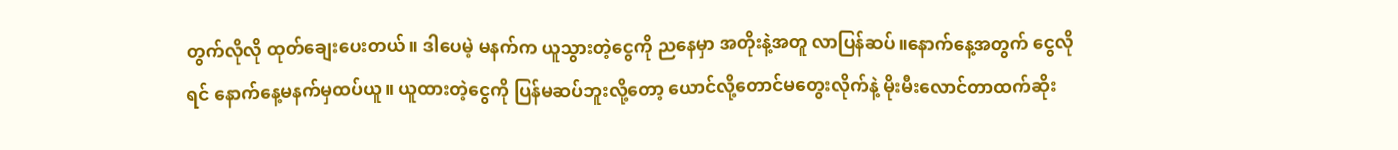တွက်လိုလို ထုတ်ချေးပေးတယ်။ ဒါပေမဲ့ မနက်က ယူသွားတဲ့ငွေကို ညနေမှာ အတိုးနဲ့အတူ လာပြန်ဆပ်။နောက်နေ့အတွက် ငွေလိုရင် နောက်နေ့မနက်မှထပ်ယူ။ ယူထားတဲ့ငွေကို ပြန်မဆပ်ဘူးလို့တော့ ယောင်လို့တောင်မတွေးလိုက်နဲ့ မိုးမီးလောင်တာထက်ဆိုး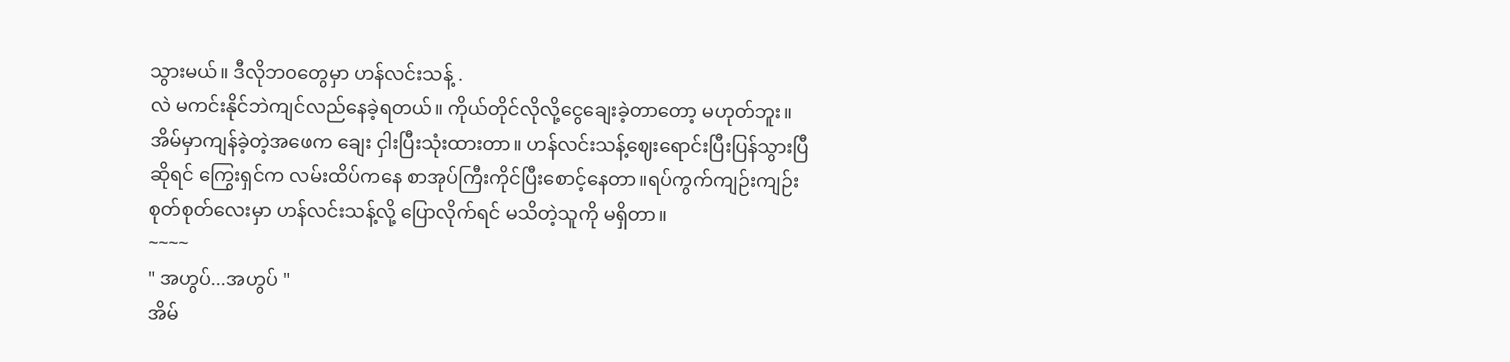သွားမယ်။ ဒီလိုဘ၀တွေမှာ ဟန်လင်းသန့် .
လဲ မကင်းနိုင်ဘဲကျင်လည်နေခဲ့ရတယ်။ ကိုယ်တိုင်လိုလို့ငွေချေးခဲ့တာတော့ မဟုတ်ဘူး။အိမ်မှာကျန်ခဲ့တဲ့အဖေက ချေး ငှါးပြီးသုံးထားတာ။ ဟန်လင်းသန့်ဈေးရောင်းပြီးပြန်သွားပြီဆိုရင် ကြွေးရှင်က လမ်းထိပ်ကနေ စာအုပ်ကြီးကိုင်ပြီးစောင့်နေတာ။ရပ်ကွက်ကျဉ်းကျဉ်းစုတ်စုတ်လေးမှာ ဟန်လင်းသန့်လို့ ပြောလိုက်ရင် မသိတဲ့သူကို မရှိတာ။
~~~~
" အဟွပ်...အဟွပ် "
အိမ်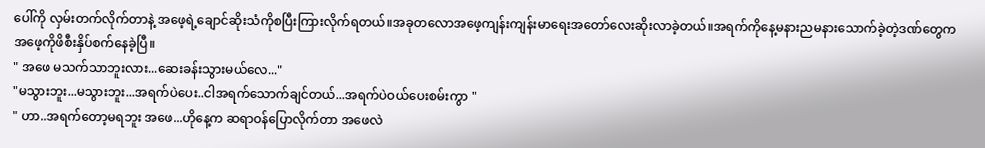ပေါ်ကို လှမ်းတက်လိုက်တာနဲ့ အဖေ့ရဲ့ချောင်ဆိုးသံကိုစပြီးကြားလိုက်ရတယ်။အခုတလောအဖေ့ကျန်းကျန်းမာရေးအတော်လေးဆိုးလာခဲ့တယ်။အရက်ကိုနေ့မနားညမနားသောက်ခဲ့တဲ့ဒဏ်တွေက အဖေ့ကိုဖိစီးနှိပ်စက်နေခဲ့ပြီ။
" အဖေ မသက်သာဘူးလား...ဆေးခန်းသွားမယ်လေ..."
"မသွားဘူး...မသွားဘူး...အရက်ပဲပေး..ငါအရက်သောက်ချင်တယ်...အရက်ပဲဝယ်ပေးစမ်းကွာ "
" ဟာ..အရက်တော့မရဘူး အဖေ...ဟိုနေ့က ဆရာဝန်ပြောလိုက်တာ အဖေလဲ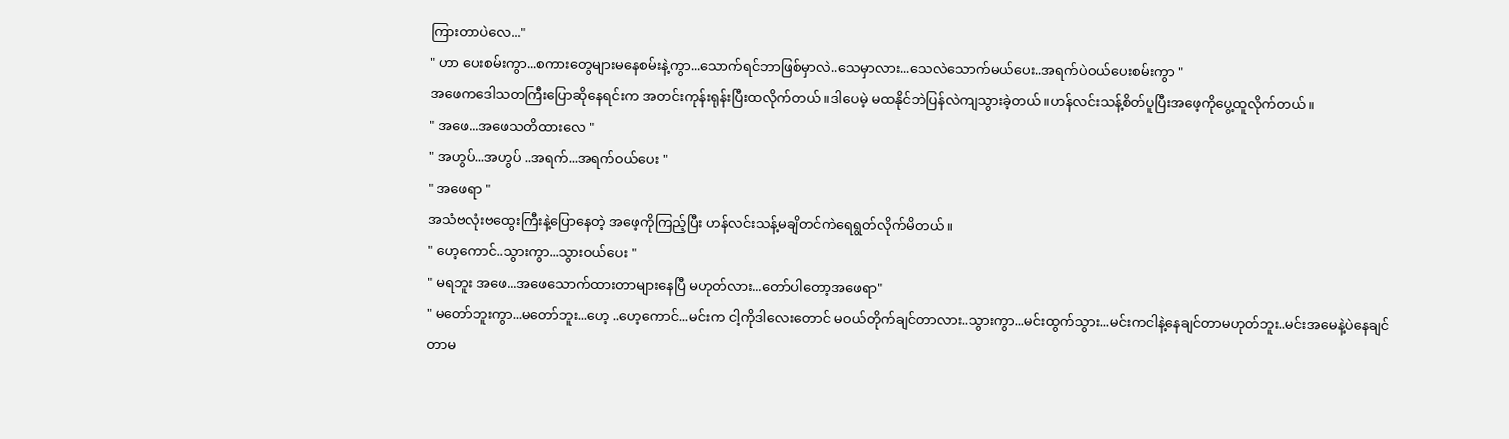ကြားတာပဲလေ..."
" ဟာ ပေးစမ်းကွာ...စကားတွေများမနေစမ်းနဲ့ကွာ...သောက်ရင်ဘာဖြစ်မှာလဲ..သေမှာလား...သေလဲသောက်မယ်ပေး..အရက်ပဲဝယ်ပေးစမ်းကွာ "
အဖေကဒေါသတကြီးပြောဆိုနေရင်းက အတင်းကုန်းရုန်းပြီးထလိုက်တယ်။ဒါပေမဲ့ မထနိုင်ဘဲပြန်လဲကျသွားခဲ့တယ်။ဟန်လင်းသန့်စိတ်ပူပြီးအဖေ့ကိုပွေ့ထူလိုက်တယ်။
" အဖေ...အဖေသတိထားလေ "
" အဟွပ်...အဟွပ် ..အရက်...အရက်ဝယ်ပေး "
" အဖေရာ "
အသံဗလုံးဗထွေးကြီးနဲ့ပြောနေတဲ့ အဖေ့ကိုကြည့်ပြီး ဟန်လင်းသန့်မချိတင်ကဲရေရွတ်လိုက်မိတယ်။
" ဟေ့ကောင်..သွားကွာ...သွားဝယ်ပေး "
" မရဘူး အဖေ...အဖေသောက်ထားတာများနေပြီ မဟုတ်လား...တော်ပါတော့အဖေရာ"
" မတော်ဘူးကွာ...မတော်ဘူး...ဟေ့ ..ဟေ့ကောင်...မင်းက ငါ့ကိုဒါလေးတောင် မဝယ်တိုက်ချင်တာလား..သွားကွာ...မင်းထွက်သွား...မင်းကငါနဲ့နေချင်တာမဟုတ်ဘူး..မင်းအမေနဲ့ပဲနေချင်တာမ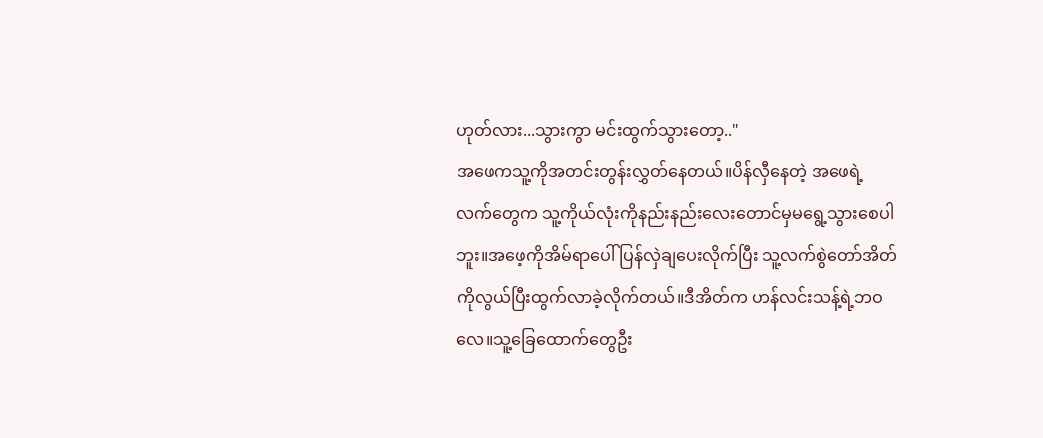ဟုတ်လား...သွားကွာ မင်းထွက်သွားတော့.."
အဖေကသူ့ကိုအတင်းတွန်းလွှတ်နေတယ်။ပိန်လှီနေတဲ့ အဖေရဲ့လက်တွေက သူ့ကိုယ်လုံးကိုနည်းနည်းလေးတောင်မှမရွေ့သွားစေပါဘူး။အဖေ့ကိုအိမ်ရာပေါ်ပြန်လှဲချပေးလိုက်ပြီး သူ့လက်စွဲတော်အိတ်ကိုလွယ်ပြီးထွက်လာခဲ့လိုက်တယ်။ဒီအိတ်က ဟန်လင်းသန့်ရဲ့ဘဝလေ။သူ့ခြေထောက်တွေဦး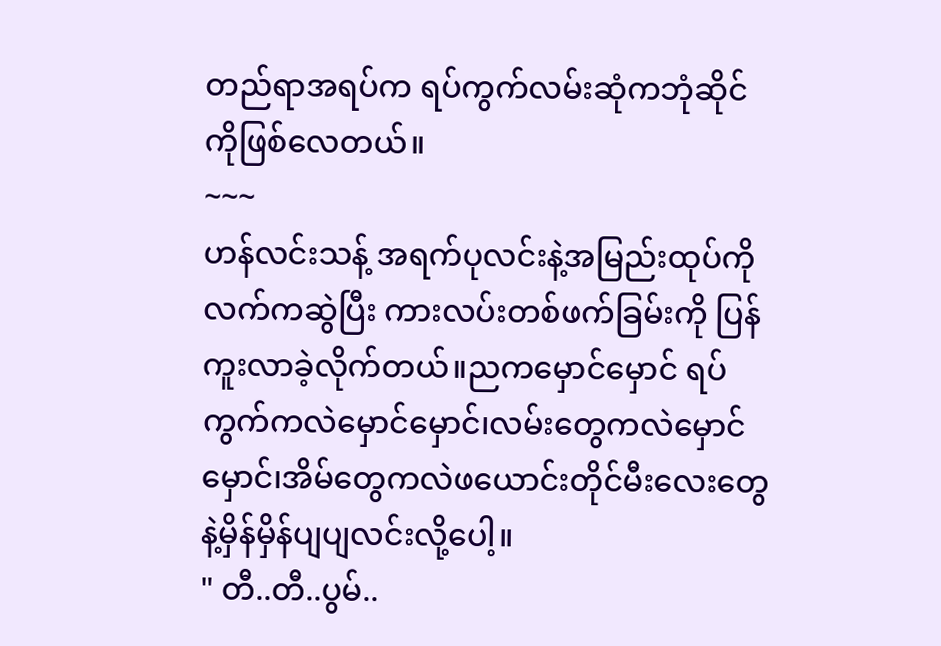တည်ရာအရပ်က ရပ်ကွက်လမ်းဆုံကဘုံဆိုင်ကိုဖြစ်လေတယ်။
~~~
ဟန်လင်းသန့် အရက်ပုလင်းနဲ့အမြည်းထုပ်ကိုလက်ကဆွဲပြီး ကားလပ်းတစ်ဖက်ခြမ်းကို ပြန်ကူးလာခဲ့လိုက်တယ်။ညကမှောင်မှောင် ရပ်ကွက်ကလဲမှောင်မှောင်၊လမ်းတွေကလဲမှောင်မှောင်၊အိမ်တွေကလဲဖယောင်းတိုင်မီးလေးတွေနဲ့မှိန်မှိန်ပျပျလင်းလို့ပေါ့။
" တီ..တီ..ပွမ်..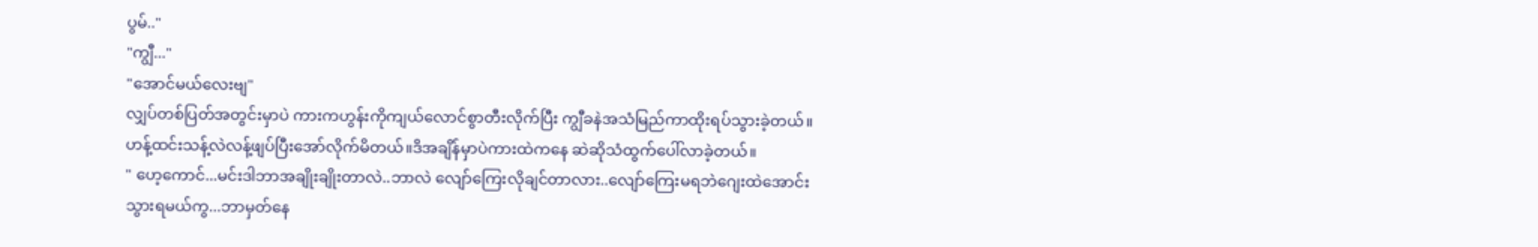ပွမ်.."
"ကျွီ..."
"အောင်မယ်လေးဗျ"
လျှပ်တစ်ပြတ်အတွင်းမှာပဲ ကားကဟွန်းကိုကျယ်လောင်စွာတီးလိုက်ပြီး ကျွီခနဲအသံမြည်ကာထိုးရပ်သွားခဲ့တယ်။ဟန့်ထင်းသန့်လဲလန့်ဖျပ်ပြီးအော်လိုက်မိတယ်။ဒိအချိန်မှာပဲကားထဲကနေ ဆဲဆိုသံထွက်ပေါ်လာခဲ့တယ်။
" ဟေ့ကောင်...မင်းဒါဘာအချိုးချိုးတာလဲ..ဘာလဲ လျော်ကြေးလိုချင်တာလား..လျော်ကြေးမရဘဲဂျေးထဲအောင်းသွားရမယ်ကွ...ဘာမှတ်နေ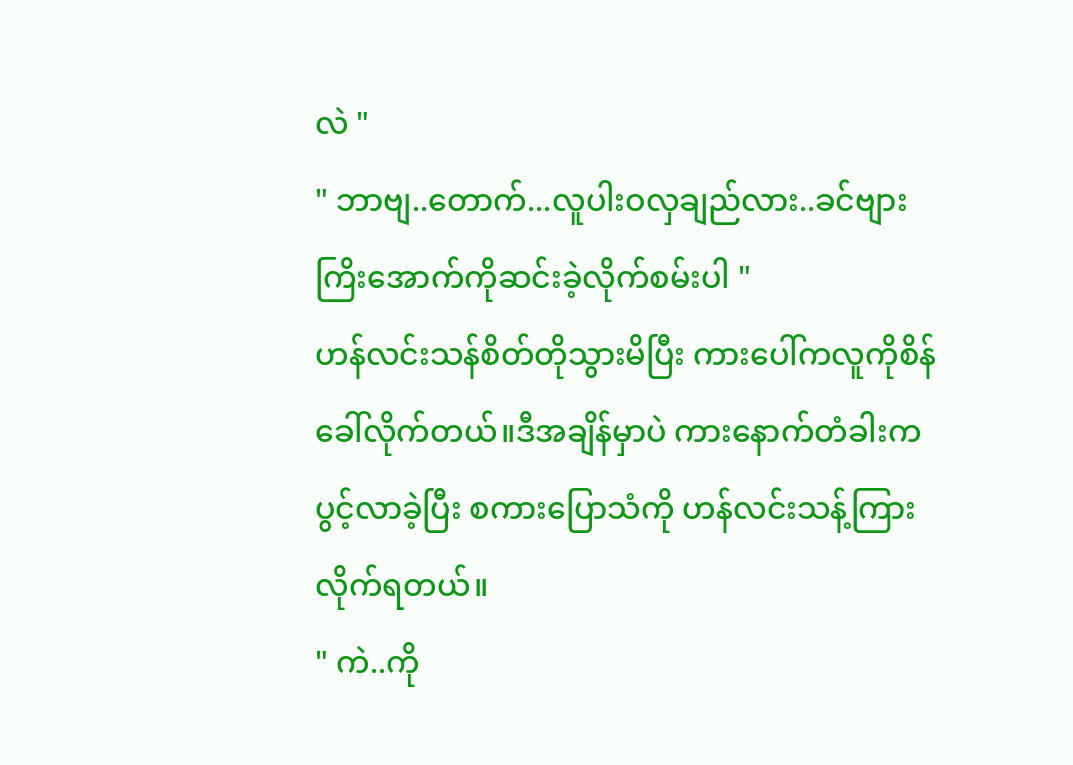လဲ "
" ဘာဗျ..တောက်...လူပါးဝလှချည်လား..ခင်ဗျားကြိးအောက်ကိုဆင်းခဲ့လိုက်စမ်းပါ "
ဟန်လင်းသန်စိတ်တိုသွားမိပြီး ကားပေါ်ကလူကိုစိန်ခေါ်လိုက်တယ်။ဒီအချိန်မှာပဲ ကားနောက်တံခါးကပွင့်လာခဲ့ပြီး စကားပြောသံကို ဟန်လင်းသန့်ကြားလိုက်ရတယ်။
" ကဲ..ကို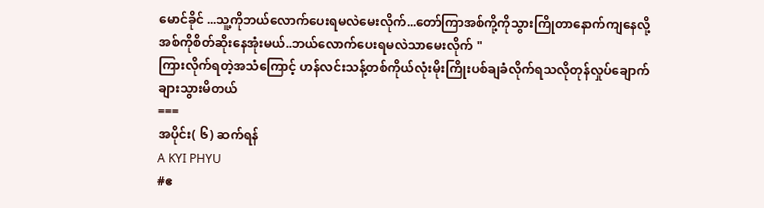မောင်ခိုင် ...သူ့ကိုဘယ်လောက်ပေးရမလဲမေးလိုက်...တော်ကြာအစ်ကို့ကိုသွားကြိုတာနောက်ကျနေလို့ အစ်ကိုစိတ်ဆိုးနေအုံးမယ်..ဘယ်လောက်ပေးရမလဲသာမေးလိုက် "
ကြားလိုက်ရတဲ့အသံကြောင့် ဟန်လင်းသန့်တစ်ကိုယ်လုံးမိုးကြိုးပစ်ချခံလိုက်ရသလိုတုန်လှုပ်ချောက်ချားသွားမိတယ်
===
အပိုင်း( ၆) ဆက်ရန်
A KYI PHYU
#ဧ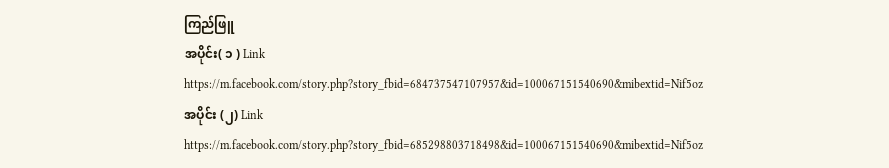ကြည်ဖြူ
အပိုင်း( ၁ ) Link
https://m.facebook.com/story.php?story_fbid=684737547107957&id=100067151540690&mibextid=Nif5oz
အပိုင်း (၂) Link
https://m.facebook.com/story.php?story_fbid=685298803718498&id=100067151540690&mibextid=Nif5oz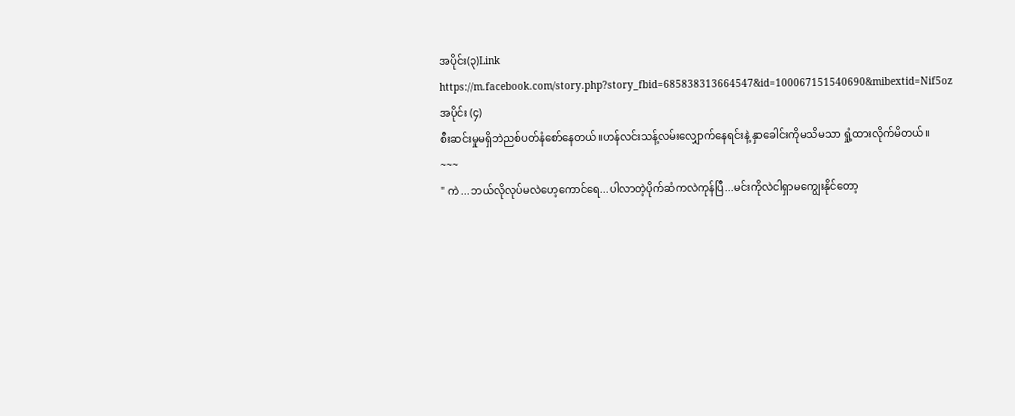အပိုင်း(၃)Link
https://m.facebook.com/story.php?story_fbid=685838313664547&id=100067151540690&mibextid=Nif5oz
အပိုင်း (၄)
စီးဆင်းမှုမရှိဘဲညစ်ပတ်နံစော်နေတယ်။ဟန်လင်းသန့်လမ်းလျှောက်နေရင်းနဲ့ နှာခေါင်းကိုမသိမသာ ရှုံ့ထားလိုက်မိတယ်။
~~~
" ကဲ ...ဘယ်လိုလုပ်မလဲဟေ့ကောင်ရေ...ပါလာတဲ့ပိုက်ဆံကလဲကုန်ပြီ...မင်းကိုလဲငါရှာမကျွေးနိုင်တော့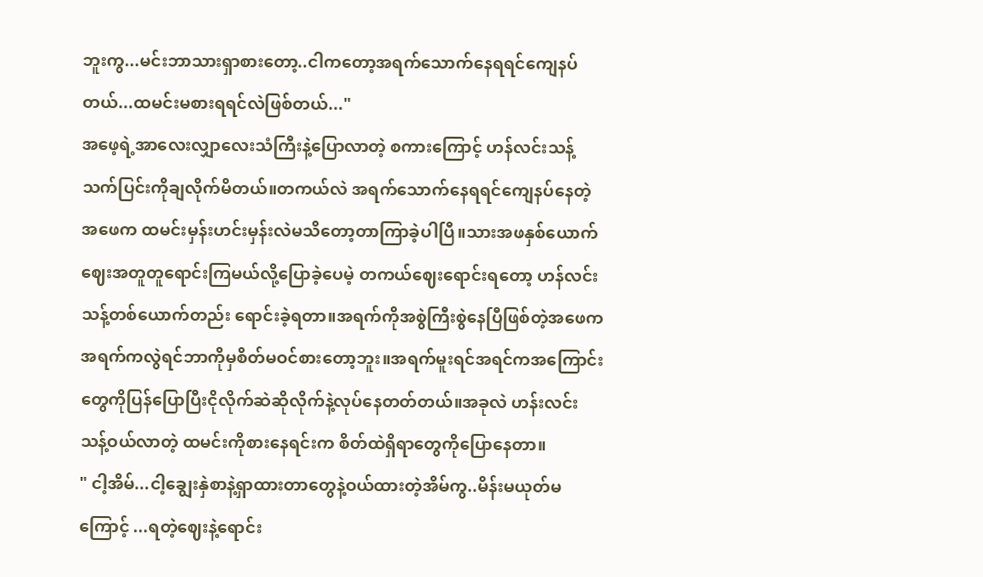ဘူးကွ...မင်းဘာသားရှာစားတော့..ငါကတော့အရက်သောက်နေရရင်ကျေနပ်တယ်...ထမင်းမစားရရင်လဲဖြစ်တယ်..."
အဖေ့ရဲ့အာလေးလျှာလေးသံကြီးနဲ့ပြောလာတဲ့ စကားကြောင့် ဟန်လင်းသန့်သက်ပြင်းကိုချလိုက်မိတယ်။တကယ်လဲ အရက်သောက်နေရရင်ကျေနပ်နေတဲ့အဖေက ထမင်းမှန်းဟင်းမှန်းလဲမသိတော့တာကြာခဲ့ပါပြီ။သားအဖနှစ်ယောက်ဈေးအတူတူရောင်းကြမယ်လို့ပြောခဲ့ပေမဲ့ တကယ်ဈေးရောင်းရတော့ ဟန်လင်းသန့်တစ်ယောက်တည်း ရောင်းခဲ့ရတာ။အရက်ကိုအစွဲကြီးစွဲနေပြီဖြစ်တဲ့အဖေက အရက်ကလွဲရင်ဘာကိုမှစိတ်မဝင်စားတော့ဘူး။အရက်မူးရင်အရင်ကအကြောင်းတွေကိုပြန်ပြောပြီးငိုလိုက်ဆဲဆိုလိုက်နဲ့လုပ်နေတတ်တယ်။အခုလဲ ဟန်းလင်းသန့်ဝယ်လာတဲ့ ထမင်းကိုစားနေရင်းက စိတ်ထဲရှိရာတွေကိုပြောနေတာ။
" ငါ့အိမ်...ငါ့ချွေးနှဲစာနဲ့ရှာထားတာတွေနဲ့ဝယ်ထားတဲ့အိမ်ကွ..မိန်းမယုတ်မကြောင့် ...ရတဲ့ဈေးနဲ့ရောင်း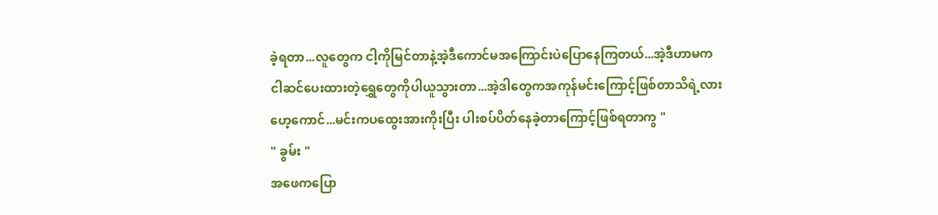ခဲ့ရတာ...လူတွေက ငါ့ကိုမြင်တာနဲ့အဲ့ဒီကောင်မအကြောင်းပဲပြောနေကြတယ်...အဲ့ဒီဟာမက ငါဆင်ပေးထားတဲ့ရွှေတွေကိုပါယူသွားတာ...အဲ့ဒါတွေကအကုန်မင်းကြောင့်ဖြစ်တာသိရဲ့လား ဟေ့ကောင်...မင်းကပထွေးအားကိုးပြီး ပါးစပ်ပိတ်နေခဲ့တာကြောင့်ဖြစ်ရတာကွ "
" ခွမ်း "
အဖေကပြော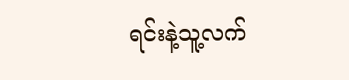ရင်းနဲ့သူ့လက်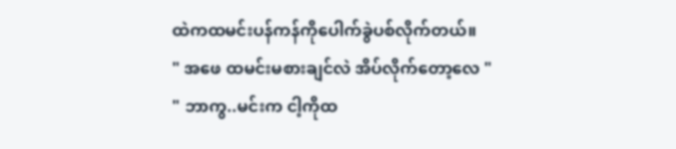ထဲကထမင်းပန်ကန်ကိုပေါက်ခွဲပစ်လိုက်တယ်။
" အဖေ ထမင်းမစားချင်လဲ အိပ်လိုက်တော့လေ "
" ဘာကွ..မင်းက ငါ့ကိုထ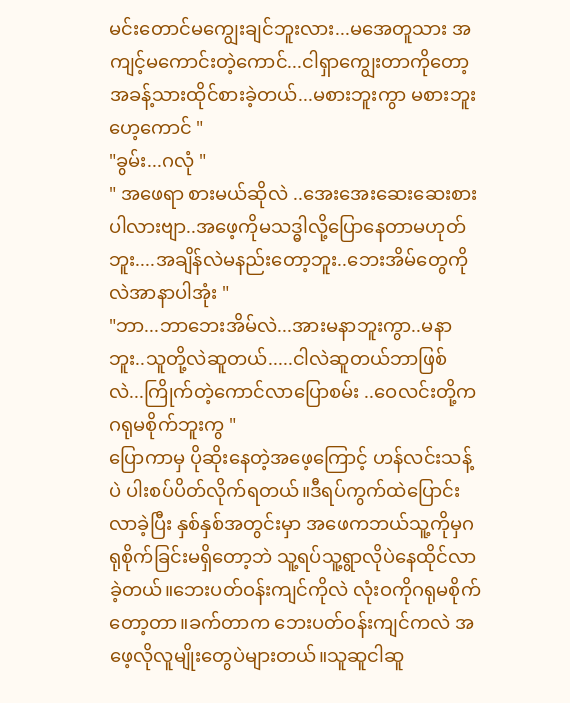မင်းတောင်မကျွေးချင်ဘူးလား...မအေတူသား အကျင့်မကောင်းတဲ့ကောင်...ငါရှာကျွေးတာကိုတော့ အခန့်သားထိုင်စားခဲ့တယ်...မစားဘူးကွာ မစားဘူးဟေ့ကောင် "
"ခွမ်း...ဂလုံ "
" အဖေရာ စားမယ်ဆိုလဲ ..အေးအေးဆေးဆေးစားပါလားဗျာ..အဖေ့ကိုမသဒ္ဓါလို့ပြောနေတာမဟုတ်ဘူး....အချိန်လဲမနည်းတော့ဘူး..ဘေးအိမ်တွေကိုလဲအာနာပါအုံး "
"ဘာ...ဘာဘေးအိမ်လဲ...အားမနာဘူးကွာ..မနာဘူး..သူတို့လဲဆူတယ်.....ငါလဲဆူတယ်ဘာဖြစ်လဲ...ကြိုက်တဲ့ကောင်လာပြောစမ်း ..ဝေလင်းတို့ကဂရုမစိုက်ဘူးကွ "
ပြောကာမှ ပိုဆိုးနေတဲ့အဖေ့ကြောင့် ဟန်လင်းသန့်ပဲ ပါးစပ်ပိတ်လိုက်ရတယ်။ဒီရပ်ကွက်ထဲပြောင်းလာခဲ့ပြီး နှစ်နှစ်အတွင်းမှာ အဖေကဘယ်သူ့ကိုမှဂရုစိုက်ခြင်းမရှိတော့ဘဲ သူ့ရပ်သူ့ရွာလိုပဲနေထိုင်လာခဲ့တယ်။ဘေးပတ်ဝန်းကျင်ကိုလဲ လုံးဝကိုဂရုမစိုက်တော့တာ။ခက်တာက ဘေးပတ်ဝန်းကျင်ကလဲ အဖေ့လိုလူမျိုးတွေပဲများတယ်။သူဆူငါဆူ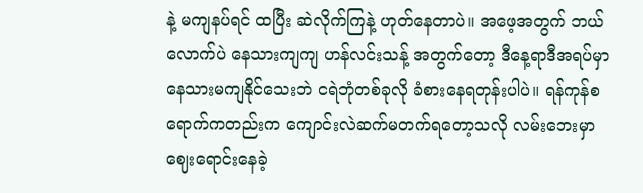နဲ့ မကျနပ်ရင် ထပြီး ဆဲလိုက်ကြနဲ့ ဟုတ်နေတာပဲ။ အဖေ့အတွက် ဘယ်လောက်ပဲ နေသားကျကျ ဟန်လင်းသန့် အတွက်တော့ ဒီနေ့ရာဒီအရပ်မှာ နေသားမကျနိုင်သေးဘဲ ငရဲဘုံတစ်ခုလို ခံစားနေရတုန်းပါပဲ။ ရန်ကုန်စရောက်ကတည်းက ကျောင်းလဲဆက်မတက်ရတော့သလို လမ်းဘေးမှာ ဈေးရောင်းနေခဲ့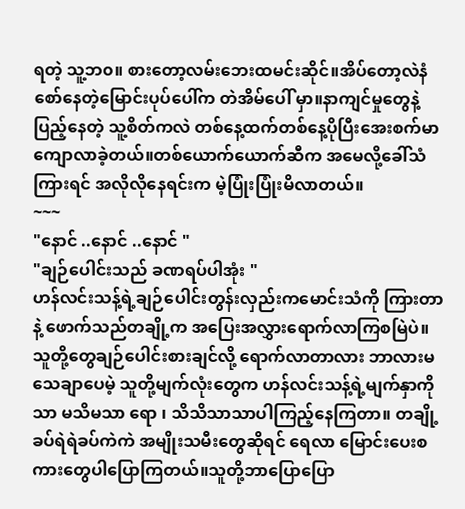ရတဲ့ သူ့ဘ၀။ စားတော့လမ်းဘေးထမင်းဆိုင်။အိပ်တော့လဲနံစော်နေတဲ့မြောင်းပုပ်ပေါ်က တဲအိမ်ပေါ် မှာ။နာကျင်မှုတွေနဲ့ ပြည့်နေတဲ့ သူ့စိတ်ကလဲ တစ်နေ့ထက်တစ်နေ့ပိုပြီးအေးစက်မာကျောလာခဲ့တယ်။တစ်ယောက်ယောက်ဆီက အမေလို့ခေါ်သံကြားရင် အလိုလိုနေရင်းက မဲ့ပြုံးပြုံးမိလာတယ်။
~~~
"နောင် ..နောင် ..နောင် "
"ချဉ်ပေါင်းသည် ခဏရပ်ပါအုံး "
ဟန်လင်းသန့်ရဲ့ချဉ်ပေါင်းတွန်းလှည်းကမောင်းသံကို ကြားတာနဲ့ ဖောက်သည်တချို့က အပြေးအလွှားရောက်လာကြစမြဲပဲ။ သူတို့တွေချဉ်ပေါင်းစားချင်လို့ ရောက်လာတာလား ဘာလားမသေချာပေမဲ့ သူတို့မျက်လုံးတွေက ဟန်လင်းသန့်ရဲ့မျက်နှာကိုသာ မသိမသာ ရော ၊ သိသိသာသာပါကြည့်နေကြတာ။ တချို့ခပ်ရဲရဲခပ်ကဲကဲ အမျိုးသမီးတွေဆိုရင် ရေလာ မြောင်းပေးစကားတွေပါပြောကြတယ်။သူတို့ဘာပြောပြော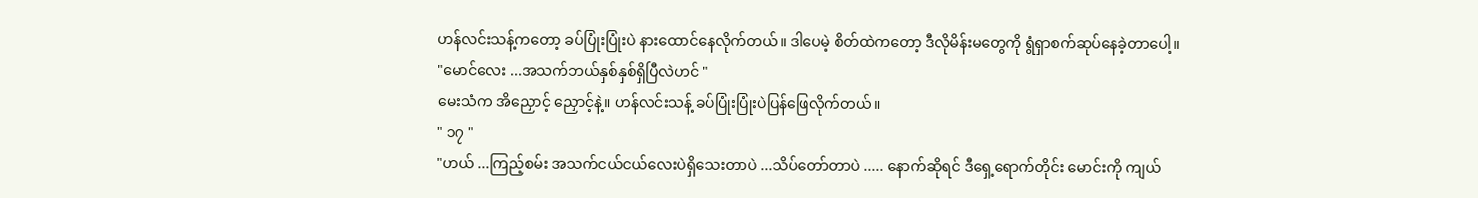ဟန်လင်းသန့်ကတော့ ခပ်ပြုံးပြုံးပဲ နားထောင်နေလိုက်တယ်။ ဒါပေမဲ့ စိတ်ထဲကတော့ ဒီလိုမိန်းမတွေကို ရွံရှာစက်ဆုပ်နေခဲ့တာပေါ့။
"မောင်လေး ...အသက်ဘယ်နှစ်နှစ်ရှိပြီလဲဟင် "
မေးသံက အိညှောင့် ညှောင့်နဲ့။ ဟန်လင်းသန့် ခပ်ပြုံးပြုံးပဲပြန်ဖြေလိုက်တယ်။
" ၁၇ "
"ဟယ် ...ကြည့်စမ်း အသက်ငယ်ငယ်လေးပဲရှိသေးတာပဲ ...သိပ်တော်တာပဲ ..... နောက်ဆိုရင် ဒီရှေ့ရောက်တိုင်း မောင်းကို ကျယ်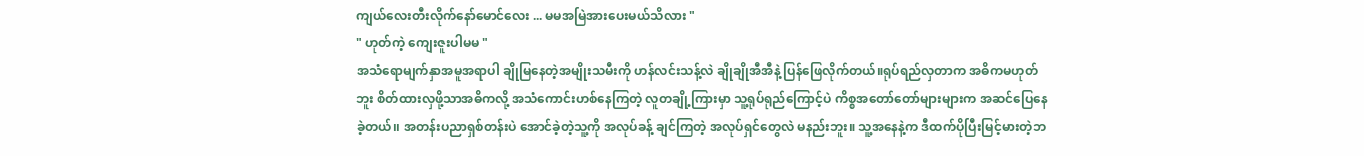ကျယ်လေးတီးလိုက်နော်မောင်လေး ... မမအမြဲအားပေးမယ်သိလား "
" ဟုတ်ကဲ့ ကျေးဇူးပါမမ "
အသံရောမျက်နှာအမူအရာပါ ချိုမြနေတဲ့အမျိုးသမီးကို ဟန်လင်းသန့်လဲ ချိုချိုအီအီနဲ့ ပြန်ဖြေလိုက်တယ်။ရုပ်ရည်လှတာက အဓိကမဟုတ်ဘူး စိတ်ထားလှဖို့သာအဓိကလို့ အသံကောင်းဟစ်နေကြတဲ့ လူတချို့ကြားမှာ သူ့ရုပ်ရုည်ကြောင့်ပဲ ကိစ္စအတော်တော်များများက အဆင်ပြေနေခဲ့တယ်၊၊ အတန်းပညာရှစ်တန်းပဲ အောင်ခဲ့တဲ့သူ့ကို အလုပ်ခန့် ချင်ကြတဲ့ အလုပ်ရှင်တွေလဲ မနည်းဘူး။ သူ့အနေနဲ့က ဒီထက်ပိုပြီးမြင့်မားတဲ့ဘ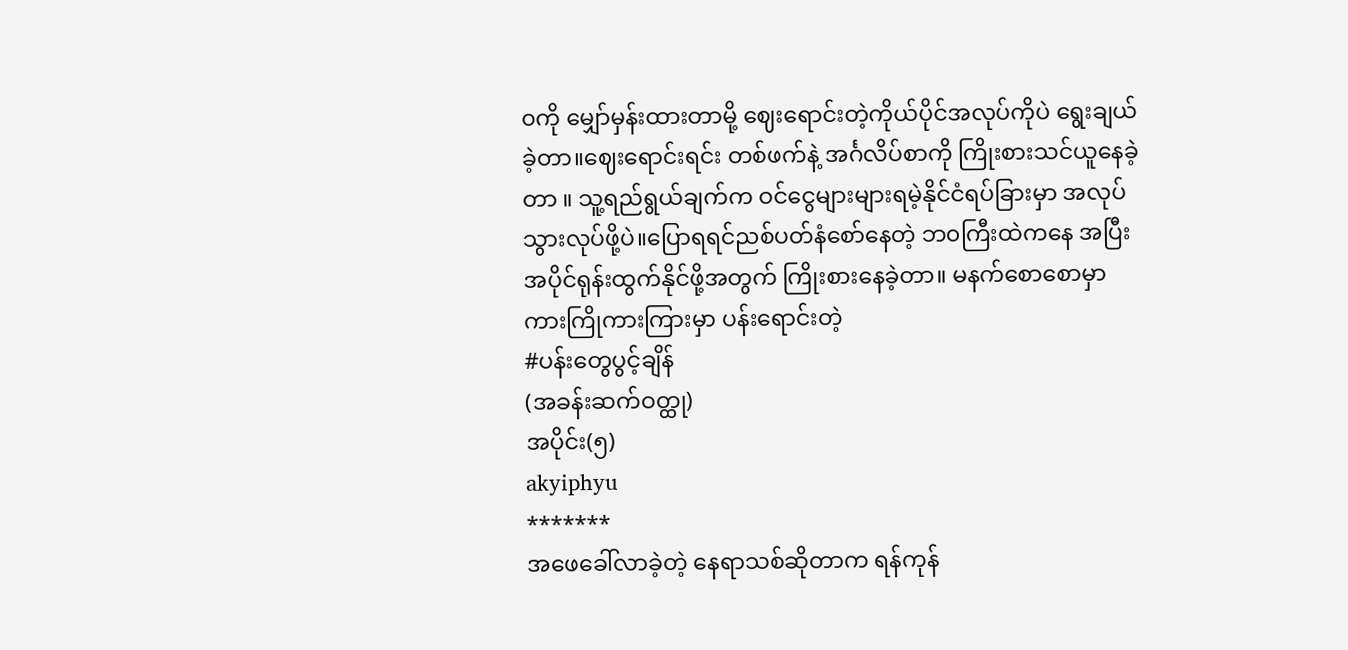၀ကို မျှော်မှန်းထားတာမို့ ဈေးရောင်းတဲ့ကိုယ်ပိုင်အလုပ်ကိုပဲ ရွေးချယ်ခဲ့တာ။ဈေးရောင်းရင်း တစ်ဖက်နဲ့ အင်္ဂလိပ်စာကို ကြိုးစားသင်ယူနေခဲ့တာ ။ သူ့ရည်ရွယ်ချက်က ဝင်ငွေများများရမဲ့နိုင်ငံရပ်ခြားမှာ အလုပ်သွားလုပ်ဖို့ပဲ။ပြောရရင်ညစ်ပတ်နံစော်နေတဲ့ ဘ၀ကြီးထဲကနေ အပြီးအပိုင်ရုန်းထွက်နိုင်ဖို့အတွက် ကြိုးစားနေခဲ့တာ။ မနက်စောစောမှာ ကားကြိုကားကြားမှာ ပန်းရောင်းတဲ့
#ပန်းတွေပွင့်ချိန်
(အခန်းဆက်ဝတ္ထု)
အပိုင်း(၅)
akyiphyu
*******
အဖေခေါ်လာခဲ့တဲ့ နေရာသစ်ဆိုတာက ရန်ကုန်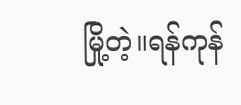မြို့တဲ့။ရန်ကုန်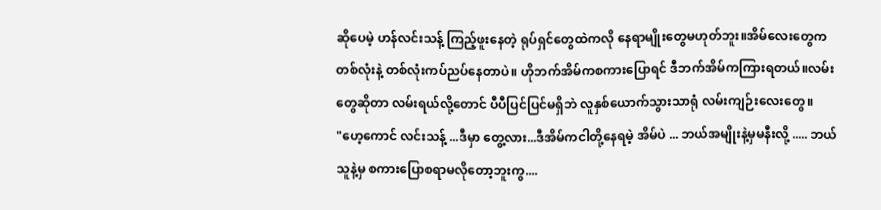ဆိုပေမဲ့ ဟန်လင်းသန့် ကြည့်ဖူးနေတဲ့ ရုပ်ရှင်တွေထဲကလို နေရာမျိုးတွေမဟုတ်ဘူး။အိမ်လေးတွေက တစ်လုံးနဲ့ တစ်လုံးကပ်ညပ်နေတာပဲ။ ဟိုဘက်အိမ်ကစကားပြောရင် ဒီဘက်အိမ်ကကြားရတယ်။လမ်းတွေဆိုတာ လမ်းရယ်လို့တောင် ပီပီပြင်ပြင်မရှိဘဲ လူနှစ်ယောက်သွားသာရုံ လမ်းကျဉ်းလေးတွေ။
"ဟေ့ကောင် လင်းသန့် ...ဒီမှာ တွေ့လား...ဒီအိမ်ကငါတို့နေရမဲ့ အိမ်ပဲ ... ဘယ်အမျိုးနဲ့မှမနီးလို့ ..... ဘယ်သူနဲ့မှ စကားပြောစရာမလိုတော့ဘူးကွ....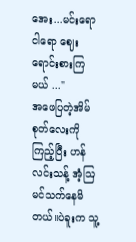အေး...မင်းရောငါရော ဈေးရောင်းစားကြမယ် ..."
အဖေပြတဲ့အိမ်စုတ်လေးကိုကြည့်ပြီး ဟန်လင်းသန့် အံ့ဩမင်သက်နေမိတယ်။ပဲခူးက သူ့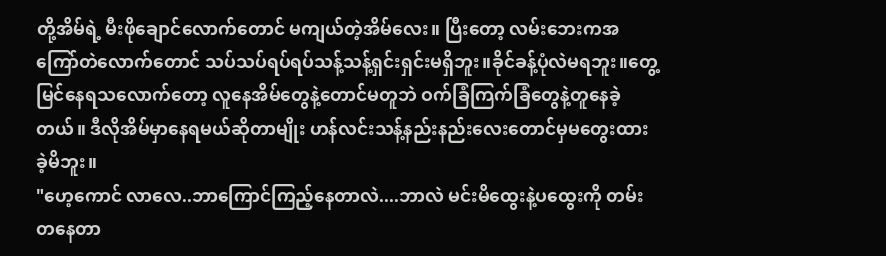တို့အိမ်ရဲ့ မီးဖိုချောင်လောက်တောင် မကျယ်တဲ့အိမ်လေး။ ပြီးတော့ လမ်းဘေးကအကြော်တဲလောက်တောင် သပ်သပ်ရပ်ရပ်သန့်သန့်ရှင်းရှင်းမရှိဘူး။ခိုင်ခန့်ပုံလဲမရဘူး။တွေ့မြင်နေရသလောက်တော့ လူနေအိမ်တွေနဲ့တောင်မတူဘဲ ဝက်ခြံကြက်ခြံတွေနဲ့တူနေခဲ့တယ်။ ဒီလိုအိမ်မှာနေရမယ်ဆိုတာမျိုး ဟန်လင်းသန့်နည်းနည်းလေးတောင်မှမတွေးထားခဲ့မိဘူး။
"ဟေ့ကောင် လာလေ..ဘာကြောင်ကြည့်နေတာလဲ....ဘာလဲ မင်းမိထွေးနဲ့ပထွေးကို တမ်းတနေတာ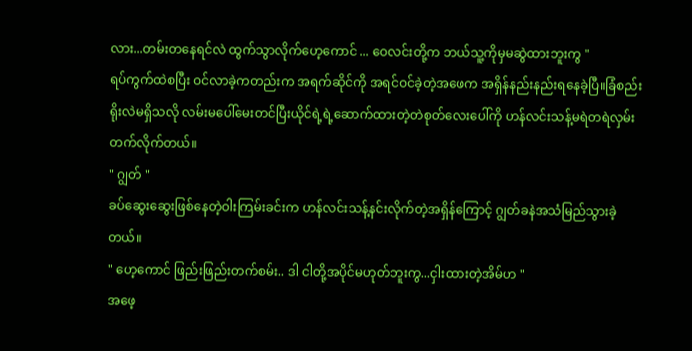လား...တမ်းတနေရင်လဲ ထွက်သွာလိုက်ဟေ့ကောင် ... ဝေလင်းတို့က ဘယ်သူ့ကိုမှမဆွဲထားဘူးကွ "
ရပ်ကွက်ထဲစပြီး ဝင်လာခဲ့ကတည်းက အရက်ဆိုင်ကို အရင်ဝင်ခဲ့တဲ့အဖေက အရှိန်နည်းနည်းရနေခဲ့ပြီ။ခြံစည်းရိုးလဲမရှိသလို လမ်းမပေါ်မေးတင်ပြီးယိုင်ရဲ့ရဲ့ဆောက်ထားတဲ့တဲစုတ်လေးပေါ်ကို ဟန်လင်းသန့်မရဲတရဲလှမ်းတက်လိုက်တယ်။
" ဂျွတ် "
ခပ်ဆွေးဆွေးဖြစ်နေတဲ့ဝါးကြမ်းခင်းက ဟန်လင်းသန့်နင်းလိုက်တဲ့အရှိန်ကြောင့် ဂျွတ်ခနဲအသံမြည်သွားခဲ့တယ်။
" ဟေ့ကောင် ဖြည်းဖြည်းတက်စမ်း.. ဒါ ငါတို့အပိုင်မဟုတ်ဘူးကွ...ငှါးထားတဲ့အိမ်ဟ "
အဖေ့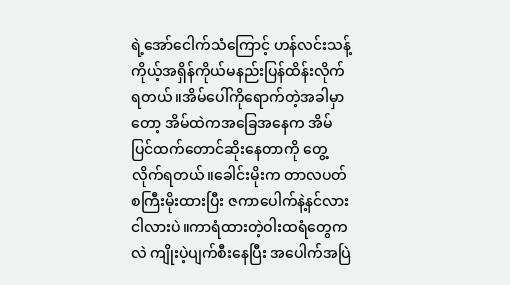ရဲ့အော်ငေါက်သံကြောင့် ဟန်လင်းသန့်ကိုယ့်အရှိန်ကိုယ်မနည်းပြန်ထိန်းလိုက်ရတယ်။အိမ်ပေါ်ကိုရောက်တဲ့အခါမှာတော့ အိမ်ထဲကအခြေအနေက အိမ်ပြင်ထက်တောင်ဆိုးနေတာကို တွေ့လိုက်ရတယ်။ခေါင်းမိုးက တာလပတ်စကြီးမိုးထားပြီး ဇကာပေါက်နဲ့နင်လားငါလားပဲ။ကာရံထားတဲ့ဝါးထရံတွေကလဲ ကျိုးပဲ့ပျက်စီးနေပြီး အပေါက်အပြဲ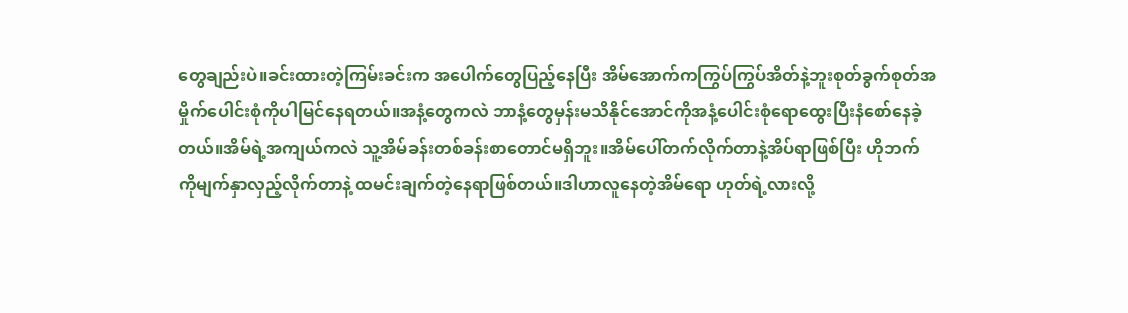တွေချည်းပဲ။ခင်းထားတဲ့ကြမ်းခင်းက အပေါက်တွေပြည့်နေပြီး အိမ်အောက်ကကြွပ်ကြွပ်အိတ်နဲ့ဘူးစုတ်ခွက်စုတ်အမှိုက်ပေါင်းစုံကိုပါမြင်နေရတယ်။အနံ့တွေကလဲ ဘာနံ့တွေမှန်းမသိနိုင်အောင်ကိုအနံ့ပေါင်းစုံရောထွေးပြီးနံစော်နေခဲ့တယ်။အိမ်ရဲ့အကျယ်ကလဲ သူ့အိမ်ခန်းတစ်ခန်းစာတောင်မရှိဘူး။အိမ်ပေါ်တက်လိုက်တာနဲ့အိပ်ရာဖြစ်ပြီး ဟိုဘက်ကိုမျက်နှာလှည့်လိုက်တာနဲ့ ထမင်းချက်တဲ့နေရာဖြစ်တယ်။ဒါဟာလူနေတဲ့အိမ်ရော ဟုတ်ရဲ့လားလို့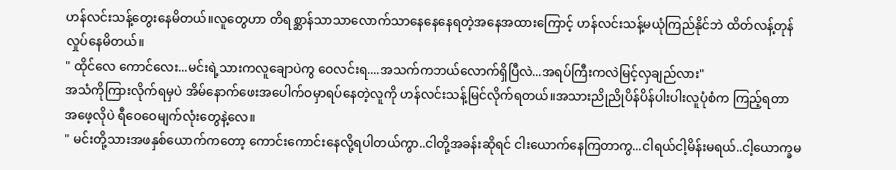ဟန်လင်းသန့်တွေးနေမိတယ်။လူတွေဟာ တိရစ္ဆာန်သာသာလောက်သာနေနေနေရတဲ့အနေအထားကြောင့် ဟန်လင်းသန့်မယုံကြည်နိုင်ဘဲ ထိတ်လန့်တုန်လှုပ်နေမိတယ်။
" ထိုင်လေ ကောင်လေး...မင်းရဲ့သားကလူချောပဲကွ ဝေလင်းရ....အသက်ကဘယ်လောက်ရှိပြီလဲ...အရပ်ကြီးကလဲမြင့်လှချည်လား"
အသံကိုကြားလိုက်ရမှပဲ အိမ်နောက်ဖေးအပေါက်ဝမှာရပ်နေတဲ့လူကို ဟန်လင်းသန့်မြင်လိုက်ရတယ်။အသားညိုညိုပိန်ပိန်ပါးပါးလူပုံစံက ကြည့်ရတာအဖေ့လိုပဲ ရီဝေဝေမျက်လုံးတွေနဲ့လေ။
" မင်းတို့သားအဖနှစ်ယောက်ကတော့ ကောင်းကောင်းနေလို့ရပါတယ်ကွာ..ငါတို့အခန်းဆိုရင် ငါးယောက်နေကြတာကွ...ငါရယ်ငါ့မိန်းမရယ်..ငါ့ယောက္ခမ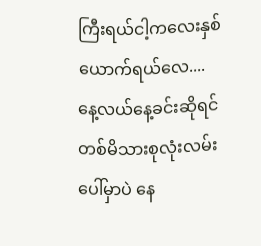ကြီးရယ်ငါ့ကလေးနှစ်ယောက်ရယ်လေ....နေ့လယ်နေ့ခင်းဆိုရင် တစ်မိသားစုလုံးလမ်းပေါ်မှာပဲ နေ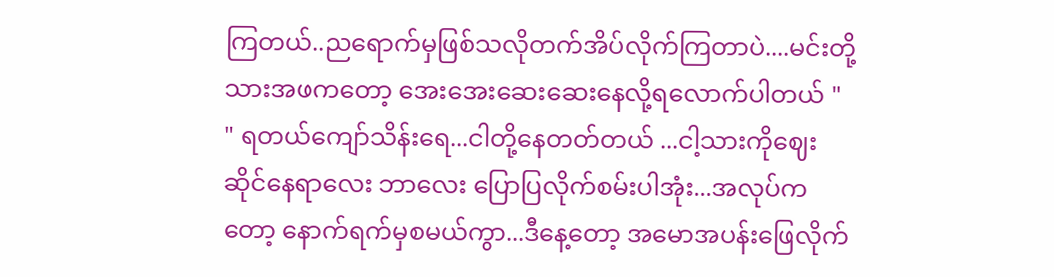ကြတယ်..ညရောက်မှဖြစ်သလိုတက်အိပ်လိုက်ကြတာပဲ....မင်းတို့သားအဖကတော့ အေးအေးဆေးဆေးနေလို့ရလောက်ပါတယ် "
" ရတယ်ကျော်သိန်းရေ...ငါတို့နေတတ်တယ် ...ငါ့သားကိုဈေးဆိုင်နေရာလေး ဘာလေး ပြောပြလိုက်စမ်းပါအုံး...အလုပ်ကတော့ နောက်ရက်မှစမယ်ကွာ...ဒီနေ့တော့ အမောအပန်းဖြေလိုက်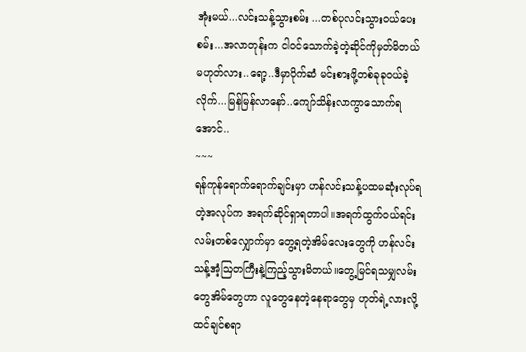အုံးမယ်...လင်းသန့်သွားစမ်း ...တစ်ပုလင်းသွားဝယ်ပေးစမ်း...အလာတုန်းက ငါဝင်သောက်ခဲ့တဲ့ဆိုင်ကိုမှတ်မိတယ်မဟုတ်လား..ရော့..ဒီမှာပိုက်ဆံ မင်းစားဖို့တစ်ခုခုဝယ်ခဲ့လိုက်...မြန်မြန်လာနော်..ကျော်သိန်းလာကွာသောက်ရအောင်..
~~~
ရန်ကုန်ရောက်ရောက်ချင်းမှာ ဟန်လင်းသန့်ပထမဆုံးလုပ်ရတဲ့အလုပ်က အရက်ဆိုင်ရှာရတာပါ။အရက်ထွက်ဝယ်ရင်း လမ်းတစ်လျှောက်မှာ တွေ့ရတဲ့အိမ်လေးတွေကို ဟန်လင်းသန့်အံ့ဩတကြီးနဲ့ကြည့်သွားမိတယ်။တွေ့မြင်ရသမျှလမ်းတွေအိမ်တွေဟာ လူတွေနေတဲ့နေရာတွေမှ ဟုတ်ရဲ့လားလို့ထင်ချင်စရာ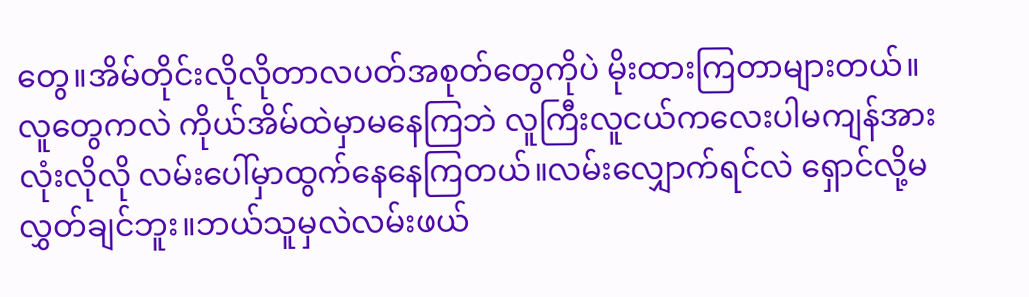တွေ။အိမ်တိုင်းလိုလိုတာလပတ်အစုတ်တွေကိုပဲ မိုးထားကြတာများတယ်။လူတွေကလဲ ကိုယ်အိမ်ထဲမှာမနေကြဘဲ လူကြီးလူငယ်ကလေးပါမကျန်အားလုံးလိုလို လမ်းပေါ်မှာထွက်နေနေကြတယ်။လမ်းလျှောက်ရင်လဲ ရှောင်လို့မလွှတ်ချင်ဘူး။ဘယ်သူမှလဲလမ်းဖယ်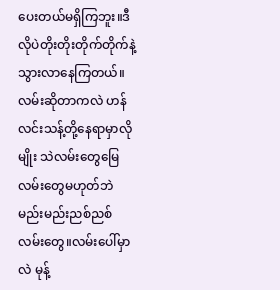ပေးတယ်မရှိကြဘူး။ဒီလိုပဲတိုးတိုးတိုက်တိုက်နဲ့သွားလာနေကြတယ်။လမ်းဆိုတာကလဲ ဟန်လင်းသန့်တို့နေရာမှာလိုမျိုး သဲလမ်းတွေမြေလမ်းတွေမဟုတ်ဘဲ မည်းမည်းညစ်ညစ်လမ်းတွေ။လမ်းပေါ်မှာလဲ မုန့်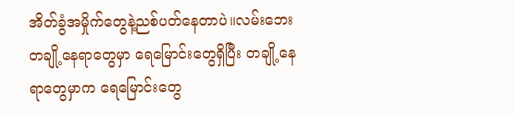အိတ်ခွံအမှိုက်တွေနဲ့ညစ်ပတ်နေတာပဲ။လမ်းဘေးတချို့နေရာတွေမှာ ရေမြောင်းတွေရှိပြီး တချို့နေရာတွေမှာက ရေမြောင်းတွေ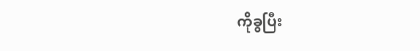ကိုခွပြီး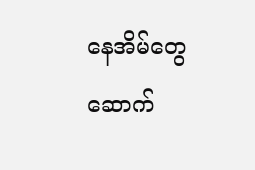နေအိမ်တွေဆောက်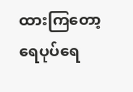ထားကြတော့ ရေပုပ်ရေ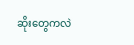ဆိုးတွေကလဲ